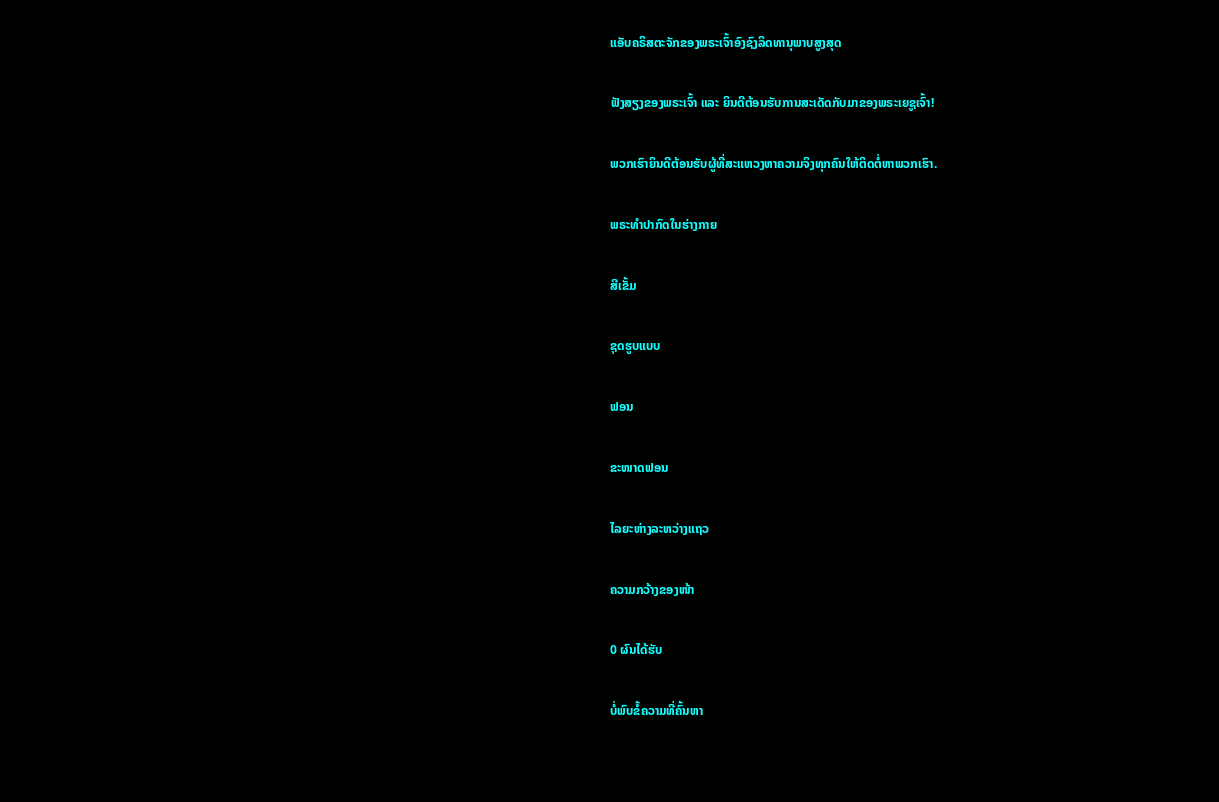ແອັບຄຣິສຕະຈັກຂອງພຣະເຈົ້າອົງຊົງລິດທານຸພາບສູງສຸດ

ຟັງສຽງຂອງພຣະເຈົ້າ ແລະ ຍິນດີຕ້ອນຮັບການສະເດັດກັບມາຂອງພຣະເຍຊູເຈົ້າ!

ພວກເຮົາຍິນດີຕ້ອນຮັບຜູ້ທີ່ສະແຫວງຫາຄວາມຈິງທຸກຄົນໃຫ້ຕິດຕໍ່ຫາພວກເຮົາ.

ພຣະທໍາປາກົດໃນຮ່າງກາຍ

ສີເຂັ້ມ

ຊຸດຮູບແບບ

ຟອນ

ຂະໜາດຟອນ

ໄລຍະຫ່າງລະຫວ່າງແຖວ

ຄວາມກວ້າງຂອງໜ້າ

0 ຜົນໄດ້ຮັບ

ບໍ່ພົບຂໍ້ຄວາມທີ່ຄົ້ນຫາ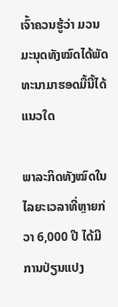ເຈົ້າຄວນຮູ້ວ່າ ມວນມະນຸດທັງໝົດໄດ້ພັດທະນາມາຮອດມື້ນີ້ໄດ້ແນວໃດ

ພາລະກິດທັງໝົດໃນໄລຍະເວລາທີ່ຫຼາຍກ່ວາ 6,000 ປີ ໄດ້ມີການປ່ຽນແປງ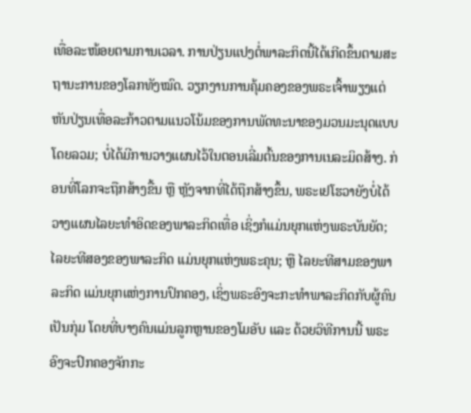ເທື່ອລະໜ້ອຍຕາມການເວລາ. ການປ່ຽນແປງຕໍ່ພາລະກິດນີ້ໄດ້ເກີດຂຶ້ນຕາມສະຖານະການຂອງໂລກທັງໝົດ. ວຽກງານການຄຸ້ມຄອງຂອງພຣະເຈົ້າພຽງແຕ່ຫັນປ່ຽນເທື່ອລະກ້າວຕາມແນວໂນ້ມຂອງການພັດທະນາຂອງມວນມະນຸດແບບໂດຍລວມ; ບໍ່ໄດ້ມີການວາງແຜນໄວ້ໃນຕອນເລີ່ມຕົ້ນຂອງການເນລະມິດສ້າງ. ກ່ອນທີ່ໂລກຈະຖືກສ້າງຂື້ນ ຫຼື ຫຼັງຈາກທີ່ໄດ້ຖືກສ້າງຂຶ້ນ, ພຣະເຢໂຮວາຍັງບໍ່ໄດ້ວາງແຜນໄລຍະທໍາອິດຂອງພາລະກິດເທື່ອ ເຊິ່ງກໍແມ່ນຍຸກແຫ່ງພຣະບັນຍັດ; ໄລຍະທີສອງຂອງພາລະກິດ ແມ່ນຍຸກແຫ່ງພຣະຄຸນ; ຫຼື ໄລຍະທີສາມຂອງພາລະກິດ ແມ່ນຍຸກແຫ່ງການປົກຄອງ, ເຊິ່ງພຣະອົງຈະກະທຳພາລະກິດກັບຜູ້ຄົນເປັນກຸ່ມ ໂດຍທີ່ບາງຄົນແມ່ນລູກຫຼານຂອງໂມອັບ ແລະ ດ້ວຍວິທີການນີ້ ພຣະອົງຈະປົກຄອງຈັກກະ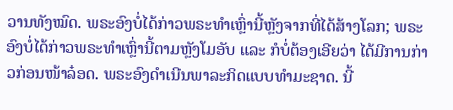ວານທັງໝົດ. ພຣະອົງບໍ່ໄດ້ກ່າວພຣະທໍາເຫຼົ່ານີ້ຫຼັງຈາກທີ່ໄດ້ສ້າງໂລກ; ພຣະອົງບໍ່ໄດ້ກ່າວພຣະທໍາເຫຼົ່ານີ້ຕາມຫຼັງໂມອັບ ແລະ ກໍບໍ່ຕ້ອງເອີຍວ່າ ໄດ້ມີການກ່າວກ່ອນໜ້າລ໋ອດ. ພຣະອົງດໍາເນີນພາລະກິດແບບທໍາມະຊາດ. ນີ້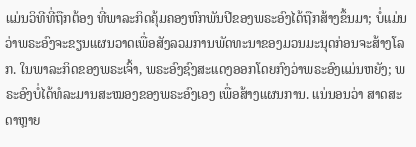ແມ່ນວິທີທີ່ຖືກຕ້ອງ ທີ່ພາລະກິດຄຸ້ມຄອງຫົກພັນປີຂອງພຣະອົງໄດ້ຖືກສ້າງຂຶ້ນມາ; ບໍ່ແມ່ນວ່າພຣະອົງຈະຂຽນແຜນວາດເພື່ອສັງລວມການພັດທະນາຂອງມວນມະນຸດກ່ອນຈະສ້າງໂລກ. ໃນພາລະກິດຂອງພຣະເຈົ້າ, ພຣະອົງຊົງສະແດງອອກໂດຍກົງວ່າພຣະອົງແມ່ນຫຍັງ; ພຣະອົງບໍ່ໄດ້ທໍລະມານສະໝອງຂອງພຣະອົງເອງ ເພື່ອສ້າງແຜນການ. ແນ່ນອນວ່າ ສາດສະດາຫຼາຍ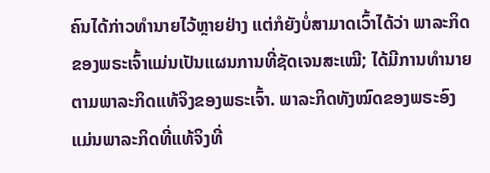ຄົນໄດ້ກ່າວທໍານາຍໄວ້ຫຼາຍຢ່າງ ແຕ່ກໍຍັງບໍ່ສາມາດເວົ້າໄດ້ວ່າ ພາລະກິດຂອງພຣະເຈົ້າແມ່ນເປັນແຜນການທີ່ຊັດເຈນສະເໝີ; ໄດ້ມີການທໍານາຍຕາມພາລະກິດແທ້ຈິງຂອງພຣະເຈົ້າ. ພາລະກິດທັງໝົດຂອງພຣະອົງ ແມ່ນພາລະກິດທີ່ແທ້ຈິງທີ່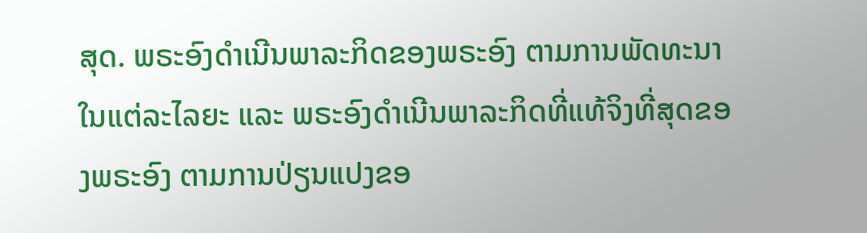ສຸດ. ພຣະອົງດໍາເນີນພາລະກິດຂອງພຣະອົງ ຕາມການພັດທະນາໃນແຕ່ລະໄລຍະ ແລະ ພຣະອົງດໍາເນີນພາລະກິດທີ່ແທ້ຈິງທີ່ສຸດຂອງພຣະອົງ ຕາມການປ່ຽນແປງຂອ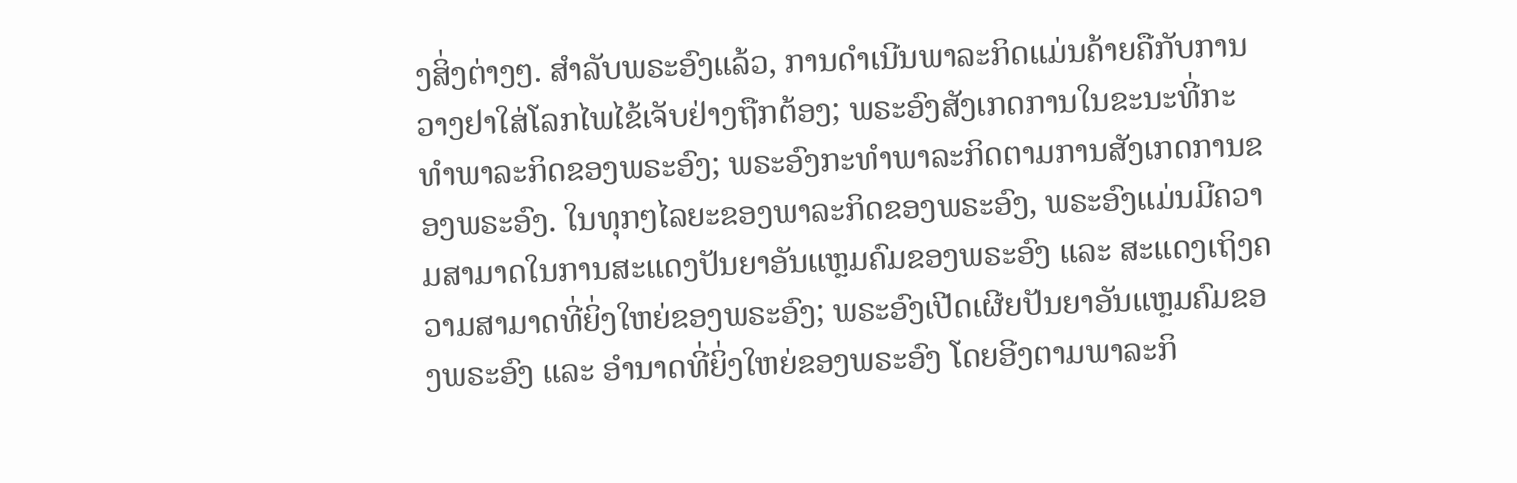ງສິ່ງຕ່າງໆ. ສໍາລັບພຣະອົງແລ້ວ, ການດໍາເນີນພາລະກິດແມ່ນຄ້າຍຄືກັບການວາງຢາໃສ່ໂລກໄພໄຂ້ເຈັບຢ່າງຖືກຕ້ອງ; ພຣະອົງສັງເກດການໃນຂະນະທີ່ກະທຳພາລະກິດຂອງພຣະອົງ; ພຣະອົງກະທໍາພາລະກິດຕາມການສັງເກດການຂອງພຣະອົງ. ໃນທຸກໆໄລຍະຂອງພາລະກິດຂອງພຣະອົງ, ພຣະອົງແມ່ນມີຄວາມສາມາດໃນການສະແດງປັນຍາອັນແຫຼມຄົມຂອງພຣະອົງ ແລະ ສະແດງເຖິງຄວາມສາມາດທີ່ຍິ່ງໃຫຍ່ຂອງພຣະອົງ; ພຣະອົງເປີດເຜີຍປັນຍາອັນແຫຼມຄົມຂອງພຣະອົງ ແລະ ອໍານາດທີ່ຍິ່ງໃຫຍ່ຂອງພຣະອົງ ໂດຍອີງຕາມພາລະກິ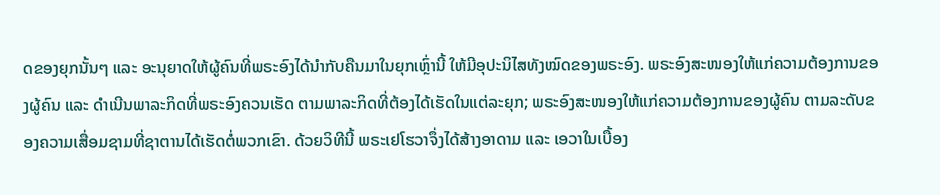ດຂອງຍຸກນັ້ນໆ ແລະ ອະນຸຍາດໃຫ້ຜູ້ຄົນທີ່ພຣະອົງໄດ້ນໍາກັບຄືນມາໃນຍຸກເຫຼົ່ານີ້ ໃຫ້ມີອຸປະນິໄສທັງໝົດຂອງພຣະອົງ. ພຣະອົງສະໜອງໃຫ້ແກ່ຄວາມຕ້ອງການຂອງຜູ້ຄົນ ແລະ ດໍາເນີນພາລະກິດທີ່ພຣະອົງຄວນເຮັດ ຕາມພາລະກິດທີ່ຕ້ອງໄດ້ເຮັດໃນແຕ່ລະຍຸກ; ພຣະອົງສະໜອງໃຫ້ແກ່ຄວາມຕ້ອງການຂອງຜູ້ຄົນ ຕາມລະດັບຂອງຄວາມເສື່ອມຊາມທີ່ຊາຕານໄດ້ເຮັດຕໍ່ພວກເຂົາ. ດ້ວຍວິທີນີ້ ພຣະເຢໂຮວາຈຶ່ງໄດ້ສ້າງອາດາມ ແລະ ເອວາໃນເບື້ອງ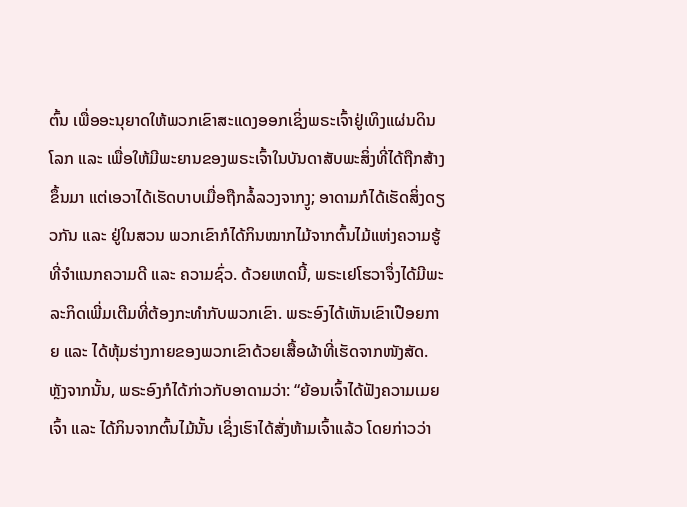ຕົ້ນ ເພື່ອອະນຸຍາດໃຫ້ພວກເຂົາສະແດງອອກເຊິ່ງພຣະເຈົ້າຢູ່ເທິງແຜ່ນດິນໂລກ ແລະ ເພື່ອໃຫ້ມີພະຍານຂອງພຣະເຈົ້າໃນບັນດາສັບພະສິ່ງທີ່ໄດ້ຖືກສ້າງຂຶ້ນມາ ແຕ່ເອວາໄດ້ເຮັດບາບເມື່ອຖືກລໍ້ລວງຈາກງູ; ອາດາມກໍໄດ້ເຮັດສິ່ງດຽວກັນ ແລະ ຢູ່ໃນສວນ ພວກເຂົາກໍໄດ້ກິນໝາກໄມ້ຈາກຕົ້ນໄມ້ແຫ່ງຄວາມຮູ້ທີ່ຈຳແນກຄວາມດີ ແລະ ຄວາມຊົ່ວ. ດ້ວຍເຫດນີ້, ພຣະເຢໂຮວາຈຶ່ງໄດ້ມີພະລະກິດເພີ່ມເຕີມທີ່ຕ້ອງກະທຳກັບພວກເຂົາ. ພຣະອົງໄດ້ເຫັນເຂົາເປືອຍກາຍ ແລະ ໄດ້ຫຸ້ມຮ່າງກາຍຂອງພວກເຂົາດ້ວຍເສື້ອຜ້າທີ່ເຮັດຈາກໜັງສັດ. ຫຼັງຈາກນັ້ນ, ພຣະອົງກໍໄດ້ກ່າວກັບອາດາມວ່າ: “ຍ້ອນເຈົ້າໄດ້ຟັງຄວາມເມຍເຈົ້າ ແລະ ໄດ້ກິນຈາກຕົ້ນໄມ້ນັ້ນ ເຊິ່ງເຮົາໄດ້ສັ່ງຫ້າມເຈົ້າແລ້ວ ໂດຍກ່າວວ່າ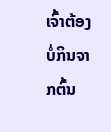ເຈົ້າຕ້ອງບໍ່ກິນຈາກຕົ້ນ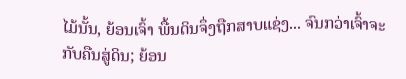ໄມ້ນັ້ນ, ຍ້ອນເຈົ້າ ພື້ນດິນຈຶ່ງຖືກສາບແຊ່ງ... ຈົນກວ່າເຈົ້າຈະກັບຄືນສູ່ດິນ; ຍ້ອນ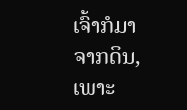ເຈົ້າກໍມາຈາກດິນ, ເພາະ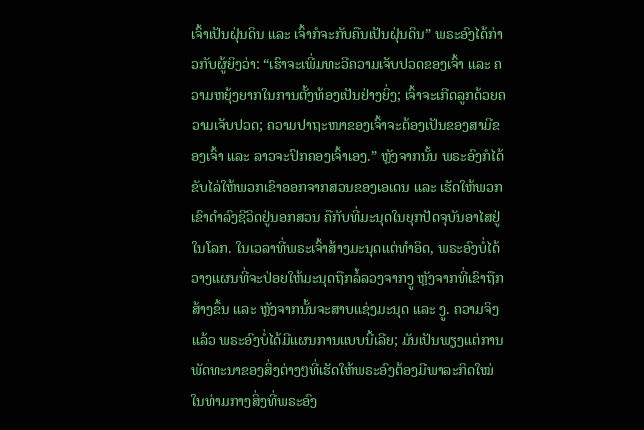ເຈົ້າເປັນຝຸ່ນດິນ ແລະ ເຈົ້າກໍຈະກັບຄືນເປັນຝຸ່ນດິນ” ພຣະອົງໄດ້ກ່າວກັບຜູ້ຍິງວ່າ: “ເຮົາຈະເພີ່ມທະວີຄວາມເຈັບປວດຂອງເຈົ້າ ແລະ ຄວາມຫຍຸ້ງຍາກໃນການຕັ້ງທ້ອງເປັນຢ່າງຍິ່ງ; ເຈົ້າຈະເກີດລູກດ້ວຍຄວາມເຈັບປວດ; ຄວາມປາຖະໜາຂອງເຈົ້າຈະຕ້ອງເປັນຂອງສາມີຂອງເຈົ້າ ແລະ ລາວຈະປົກຄອງເຈົ້າເອງ.” ຫຼັງຈາກນັ້ນ ພຣະອົງກໍໄດ້ຂັບໄລ່ໃຫ້ພວກເຂົາອອກຈາກສວນຂອງເອເດນ ແລະ ເຮັດໃຫ້ພວກເຂົາດໍາລົງຊີວິດຢູ່ນອກສວນ ຄືກັບທີ່ມະນຸດໃນຍຸກປັດຈຸບັນອາໄສຢູ່ໃນໂລກ. ໃນເວລາທີ່ພຣະເຈົ້າສ້າງມະນຸດແຕ່ທໍາອິດ, ພຣະອົງບໍ່ໄດ້ວາງແຜນທີ່ຈະປ່ອຍໃຫ້ມະນຸດຖືກລໍ້ລວງຈາກງູ ຫຼັງຈາກທີ່ເຂົາຖືກສ້າງຂຶ້ນ ແລະ ຫຼັງຈາກນັ້ນຈະສາບແຊ່ງມະນຸດ ແລະ ງູ. ຄວາມຈິງແລ້ວ ພຣະອົງບໍ່ໄດ້ມີແຜນການແບບນີ້ເລີຍ; ມັນເປັນພຽງແຕ່ການພັດທະນາຂອງສິ່ງຕ່າງໆທີ່ເຮັດໃຫ້ພຣະອົງຕ້ອງມີພາລະກິດໃໝ່ໃນທ່າມກາງສິ່ງທີ່ພຣະອົງ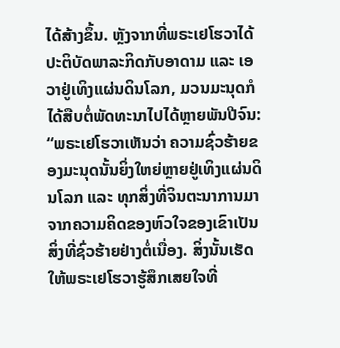ໄດ້ສ້າງຂຶ້ນ. ຫຼັງຈາກທີ່ພຣະເຢໂຮວາໄດ້ປະຕິບັດພາລະກິດກັບອາດາມ ແລະ ເອວາຢູ່ເທິງແຜ່ນດິນໂລກ, ມວນມະນຸດກໍໄດ້ສືບຕໍ່ພັດທະນາໄປໄດ້ຫຼາຍພັນປີຈົນ: “ພຣະເຢໂຮວາເຫັນວ່າ ຄວາມຊົ່ວຮ້າຍຂອງມະນຸດນັ້ນຍິ່ງໃຫຍ່ຫຼາຍຢູ່ເທິງແຜ່ນດິນໂລກ ແລະ ທຸກສິ່ງທີ່ຈິນຕະນາການມາຈາກຄວາມຄິດຂອງຫົວໃຈຂອງເຂົາເປັນສິ່ງທີ່ຊົ່ວຮ້າຍຢ່າງຕໍ່ເນື່ອງ. ສິ່ງນັ້ນເຮັດໃຫ້ພຣະເຢໂຮວາຮູ້ສຶກເສຍໃຈທີ່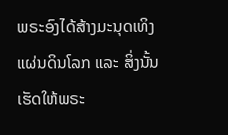ພຣະອົງໄດ້ສ້າງມະນຸດເທິງແຜ່ນດິນໂລກ ແລະ ສິ່ງນັ້ນເຮັດໃຫ້ພຣະ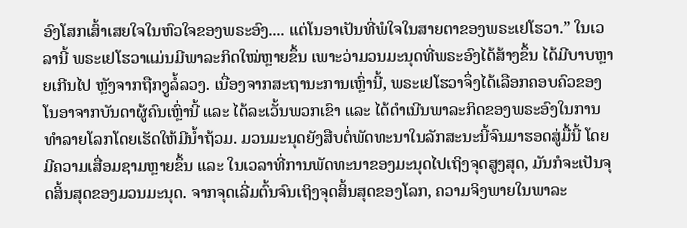ອົງໂສກເສົ້າເສຍໃຈໃນຫົວໃຈຂອງພຣະອົງ.... ແຕ່ໂນອາເປັນທີ່ພໍໃຈໃນສາຍຕາຂອງພຣະເຢໂຮວາ.” ໃນເວລານີ້ ພຣະເຢໂຮວາແມ່ນມີພາລະກິດໃໝ່ຫຼາຍຂຶ້ນ ເພາະວ່າມວນມະນຸດທີ່ພຣະອົງໄດ້ສ້າງຂຶ້ນ ໄດ້ມີບາບຫຼາຍເກີນໄປ ຫຼັງຈາກຖືກງູລໍ້ລວງ. ເນື່ອງຈາກສະຖານະການເຫຼົ່ານີ້, ພຣະເຢໂຮວາຈຶ່ງໄດ້ເລືອກຄອບຄົວຂອງໂນອາຈາກບັນດາຜູ້ຄົນເຫຼົ່ານີ້ ແລະ ໄດ້ລະເວັ້ນພວກເຂົາ ແລະ ໄດ້ດໍາເນີນພາລະກິດຂອງພຣະອົງໃນການທໍາລາຍໂລກໂດຍເຮັດໃຫ້ມີນ້ຳຖ້ວມ. ມວນມະນຸດຍັງສືບຕໍ່ພັດທະນາໃນລັກສະນະນີ້ຈົນມາຮອດສູ່ມື້ນີ້ ໂດຍມີຄວາມເສື່ອມຊາມຫຼາຍຂຶ້ນ ແລະ ໃນເວລາທີ່ການພັດທະນາຂອງມະນຸດໄປເຖິງຈຸດສູງສຸດ, ມັນກໍຈະເປັນຈຸດສິ້ນສຸດຂອງມວນມະນຸດ. ຈາກຈຸດເລີ່ມຕົ້ນຈົນເຖິງຈຸດສິ້ນສຸດຂອງໂລກ, ຄວາມຈິງພາຍໃນພາລະ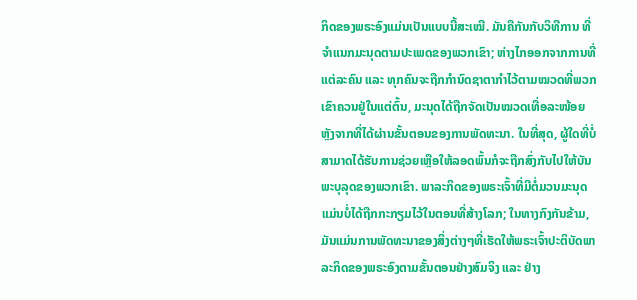ກິດຂອງພຣະອົງແມ່ນເປັນແບບນີ້ສະເໝີ. ມັນຄືກັນກັບວິທີການ ທີ່ຈໍາແນກມະນຸດຕາມປະເພດຂອງພວກເຂົາ; ຫ່າງໄກອອກຈາກການທີ່ແຕ່ລະຄົນ ແລະ ທຸກຄົນຈະຖືກກຳນົດຊາຕາກຳໄວ້ຕາມໝວດທີ່ພວກເຂົາຄວນຢູ່ໃນແຕ່ຕົ້ນ, ມະນຸດໄດ້ຖືກຈັດເປັນໝວດເທື່ອລະໜ້ອຍ ຫຼັງຈາກທີ່ໄດ້ຜ່ານຂັ້ນຕອນຂອງການພັດທະນາ. ໃນທີ່ສຸດ, ຜູ້ໃດທີ່ບໍ່ສາມາດໄດ້ຮັບການຊ່ວຍເຫຼືອໃຫ້ລອດພົ້ນກໍຈະຖືກສົ່ງກັບໄປໃຫ້ບັນພະບຸລຸດຂອງພວກເຂົາ. ພາລະກິດຂອງພຣະເຈົ້າທີ່ມີຕໍ່ມວນມະນຸດ ແມ່ນບໍ່ໄດ້ຖືກກະກຽມໄວ້ໃນຕອນທີ່ສ້າງໂລກ; ໃນທາງກົງກັນຂ້າມ, ມັນແມ່ນການພັດທະນາຂອງສິ່ງຕ່າງໆທີ່ເຮັດໃຫ້ພຣະເຈົ້າປະຕິບັດພາລະກິດຂອງພຣະອົງຕາມຂັ້ນຕອນຢ່າງສົມຈິງ ແລະ ຢ່າງ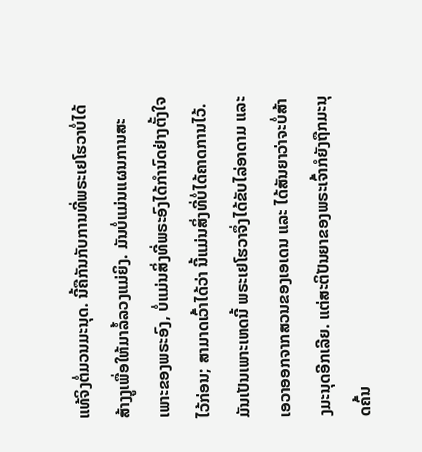ແທ້ຈິງຕໍ່ມວນມະນຸດ. ນີ້ຄືກັນກັບການທີ່ພຣະເຢໂຮວາບໍ່ໄດ້ສ້າງງູເພື່ອໃຫ້ມາລໍ້ລວງແມ່ຍິງ. ມັນບໍ່ແມ່ນແຜນການສະເພາະຂອງພຣະອົງ, ບໍ່ແມ່ນສິ່ງທີ່ພຣະອົງໄດ້ກຳນົດຢ່າງຕັ້ງໃຈໄວ້ກ່ອນ; ສາມາດເວົ້າໄດ້ວ່າ ນີ້ແມ່ນສິ່ງທີ່ບໍ່ໄດ້ຄາດການໄວ້. ມັນເປັນເພາະເຫດນີ້ ພຣະເຢໂຮວາຈຶ່ງໄດ້ຂັບໄລ່ອາດາມ ແລະ ເອວາອອກຈາກສວນຂອງເອເດນ ແລະ ໄດ້ສັນຍາວ່າຈະບໍ່ສ້າງມະນຸດອີກເລີຍ. ແຕ່ສະຕິປັນຍາຂອງພຣະເຈົ້າກໍຍັງຖືກມະນຸດຄົ້ນ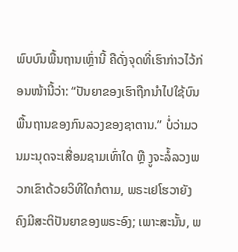ພົບບົນພື້ນຖານເຫຼົ່ານີ້ ຄືດັ່ງຈຸດທີ່ເຮົາກ່າວໄວ້ກ່ອນໜ້ານີ້ວ່າ: “ປັນຍາຂອງເຮົາຖືກນຳໄປໃຊ້ບົນພື້ນຖານຂອງກົນລວງຂອງຊາຕານ.” ບໍ່ວ່າມວນມະນຸດຈະເສື່ອມຊາມເທົ່າໃດ ຫຼື ງູຈະລໍ້ລວງພວກເຂົາດ້ວຍວິທີໃດກໍຕາມ, ພຣະເຢໂຮວາຍັງຄົງມີສະຕິປັນຍາຂອງພຣະອົງ; ເພາະສະນັ້ນ, ພ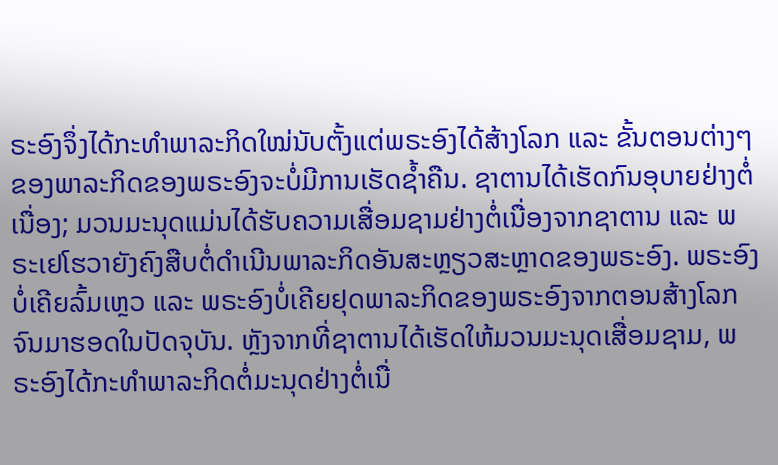ຣະອົງຈຶ່ງໄດ້ກະທຳພາລະກິດໃໝ່ນັບຕັ້ງແຕ່ພຣະອົງໄດ້ສ້າງໂລກ ແລະ ຂັ້ນຕອນຕ່າງໆຂອງພາລະກິດຂອງພຣະອົງຈະບໍ່ມີການເຮັດຊ້ຳຄືນ. ຊາຕານໄດ້ເຮັດກົນອຸບາຍຢ່າງຕໍ່ເນື່ອງ; ມວນມະນຸດແມ່ນໄດ້ຮັບຄວາມເສື່ອມຊາມຢ່າງຕໍ່ເນື່ອງຈາກຊາຕານ ແລະ ພຣະເຢໂຮວາຍັງຄົງສືບຕໍ່ດໍາເນີນພາລະກິດອັນສະຫຼຽວສະຫຼາດຂອງພຣະອົງ. ພຣະອົງບໍ່ເຄີຍລົ້ມເຫຼວ ແລະ ພຣະອົງບໍ່ເຄີຍຢຸດພາລະກິດຂອງພຣະອົງຈາກຕອນສ້າງໂລກຈົນມາຮອດໃນປັດຈຸບັນ. ຫຼັງຈາກທີ່ຊາຕານໄດ້ເຮັດໃຫ້ມວນມະນຸດເສື່ອມຊາມ, ພຣະອົງໄດ້ກະທຳພາລະກິດຕໍ່ມະນຸດຢ່າງຕໍ່ເນື່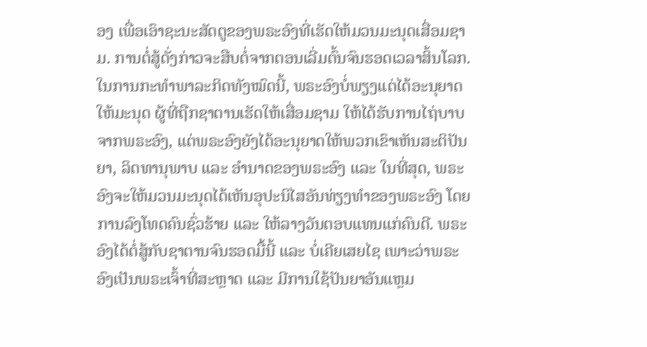ອງ ເພື່ອເອົາຊະນະສັດຕູຂອງພຣະອົງທີ່ເຮັດໃຫ້ມວນມະນຸດເສື່ອມຊາມ. ການຕໍ່ສູ້ດັ່ງກ່າວຈະສືບຕໍ່ຈາກຕອນເລີ່ມຕົ້ນຈົນຮອດເວລາສິ້ນໂລກ. ໃນການກະທຳພາລະກິດທັງໝົດນີ້, ພຣະອົງບໍ່ພຽງແຕ່ໄດ້ອະນຸຍາດໃຫ້ມະນຸດ ຜູ້ທີ່ຖືກຊາຕານເຮັດໃຫ້ເສື່ອມຊາມ ໃຫ້ໄດ້ຮັບການໄຖ່ບາບຈາກພຣະອົງ, ແຕ່ພຣະອົງຍັງໄດ້ອະນຸຍາດໃຫ້ພວກເຂົາເຫັນສະຕິປັນຍາ, ລິດທານຸພາບ ແລະ ອໍານາດຂອງພຣະອົງ ແລະ ໃນທີ່ສຸດ, ພຣະອົງຈະໃຫ້ມວນມະນຸດໄດ້ເຫັນອຸປະນິໄສອັນທ່ຽງທໍາຂອງພຣະອົງ ໂດຍການລົງໂທດຄົນຊົ່ວຮ້າຍ ແລະ ໃຫ້ລາງວັນຕອບແທນແກ່ຄົນດີ. ພຣະອົງໄດ້ຕໍ່ສູ້ກັບຊາຕານຈົນຮອດມື້ນີ້ ແລະ ບໍ່ເຄີຍເສຍໄຊ ເພາະວ່າພຣະອົງເປັນພຣະເຈົ້າທີ່ສະຫຼາດ ແລະ ມີການໃຊ້ປັນຍາອັນແຫຼມ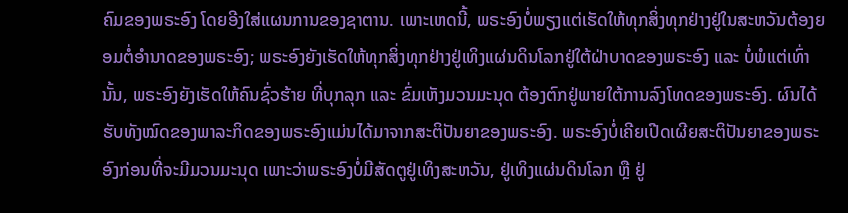ຄົມຂອງພຣະອົງ ໂດຍອີງໃສ່ແຜນການຂອງຊາຕານ. ເພາະເຫດນີ້, ພຣະອົງບໍ່ພຽງແຕ່ເຮັດໃຫ້ທຸກສິ່ງທຸກຢ່າງຢູ່ໃນສະຫວັນຕ້ອງຍອມຕໍ່ອໍານາດຂອງພຣະອົງ; ພຣະອົງຍັງເຮັດໃຫ້ທຸກສິ່ງທຸກຢ່າງຢູ່ເທິງແຜ່ນດິນໂລກຢູ່ໃຕ້ຝ່າບາດຂອງພຣະອົງ ແລະ ບໍ່ພໍແຕ່ເທົ່ານັ້ນ, ພຣະອົງຍັງເຮັດໃຫ້ຄົນຊົ່ວຮ້າຍ ທີ່ບຸກລຸກ ແລະ ຂົ່ມເຫັງມວນມະນຸດ ຕ້ອງຕົກຢູ່ພາຍໃຕ້ການລົງໂທດຂອງພຣະອົງ. ຜົນໄດ້ຮັບທັງໝົດຂອງພາລະກິດຂອງພຣະອົງແມ່ນໄດ້ມາຈາກສະຕິປັນຍາຂອງພຣະອົງ. ພຣະອົງບໍ່ເຄີຍເປີດເຜີຍສະຕິປັນຍາຂອງພຣະອົງກ່ອນທີ່ຈະມີມວນມະນຸດ ເພາະວ່າພຣະອົງບໍ່ມີສັດຕູຢູ່ເທິງສະຫວັນ, ຢູ່ເທິງແຜ່ນດິນໂລກ ຫຼື ຢູ່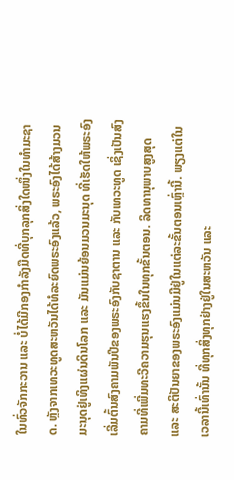ໃນທົ່ວຈັກກະວານ ແລະ ບໍ່ໄດ້ມີກອງກໍາລັງມືດທີ່ບຸກລຸກສິ່ງໃດໜຶ່ງໃນທຳມະຊາດ. ຫຼັງຈາກເທວະທູດສະຫວັນໄດ້ທໍລະຍົດພຣະອົງແລ້ວ, ພຣະອົງໄດ້ສ້າງມວນມະນຸດຢູ່ເທິງແຜ່ນດິນໂລກ ແລະ ມັນແມ່ນຍ້ອນມວນມະນຸດ ທີ່ເຮັດໃຫ້ພຣະອົງເລີ່ມຕົ້ນສົງຄາມພັນປີຂອງພຣະອົງກັບຊາຕານ ແລະ ກັບເທວະທູດ ເຊິ່ງເປັນສົງຄາມທີ່ເພີ່ມທະວີຄວາມຮຸນແຮງຂຶ້ນໃນທຸກຂັ້ນຕອນ. ລິດທານຸພາບສູງສຸດ ແລະ ສະຕິປັນຍາຂອງພຣະອົງແມ່ນມີຢູ່ໃນແຕ່ລະຂັ້ນຕອນເຫຼົ່ານີ້. ພຽງແຕ່ໃນເວລານີ້ເທົ່ານັ້ນ ທີ່ທຸກສິ່ງທຸກຢ່າງຢູ່ໃນສະຫວັນ ແລະ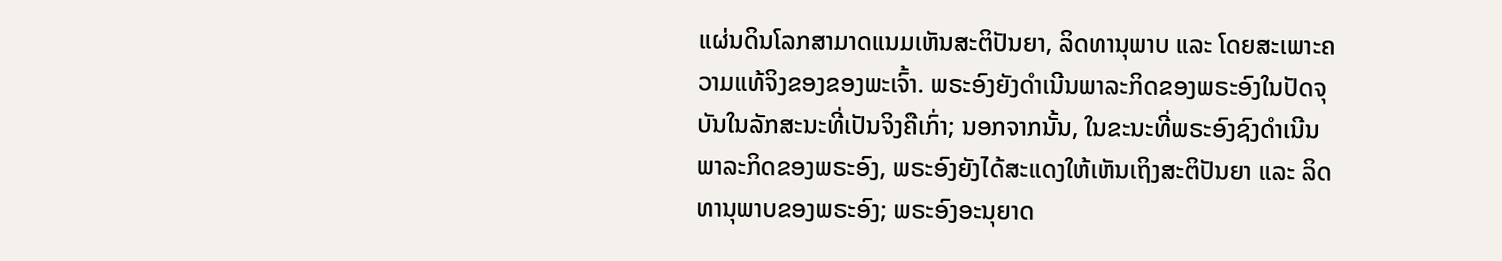ແຜ່ນດິນໂລກສາມາດແນມເຫັນສະຕິປັນຍາ, ລິດທານຸພາບ ແລະ ໂດຍສະເພາະຄວາມແທ້ຈິງຂອງຂອງພະເຈົ້າ. ພຣະອົງຍັງດໍາເນີນພາລະກິດຂອງພຣະອົງໃນປັດຈຸບັນໃນລັກສະນະທີ່ເປັນຈິງຄືເກົ່າ; ນອກຈາກນັ້ນ, ໃນຂະນະທີ່ພຣະອົງຊົງດໍາເນີນພາລະກິດຂອງພຣະອົງ, ພຣະອົງຍັງໄດ້ສະແດງໃຫ້ເຫັນເຖິງສະຕິປັນຍາ ແລະ ລິດທານຸພາບຂອງພຣະອົງ; ພຣະອົງອະນຸຍາດ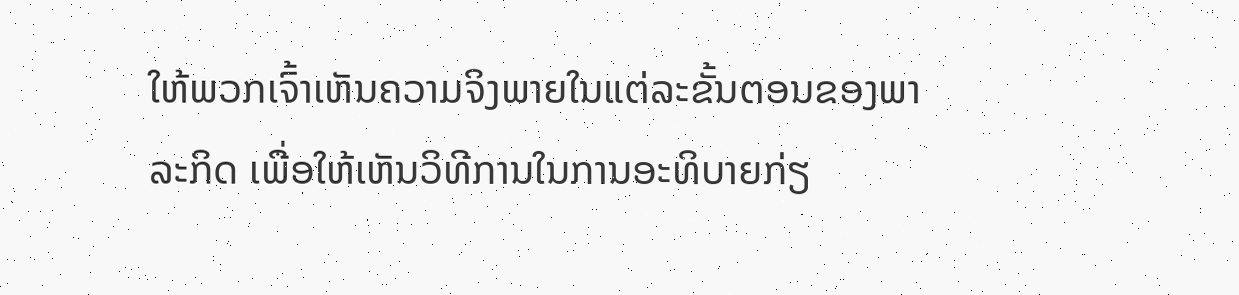ໃຫ້ພວກເຈົ້າເຫັນຄວາມຈິງພາຍໃນແຕ່ລະຂັ້ນຕອນຂອງພາລະກິດ ເພື່ອໃຫ້ເຫັນວິທີການໃນການອະທິບາຍກ່ຽ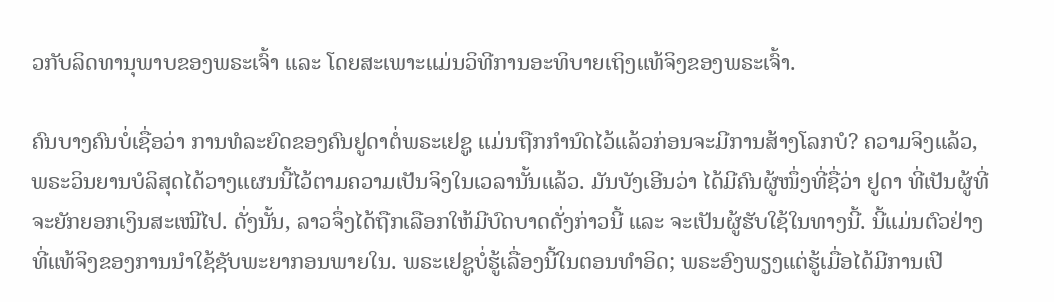ວກັບລິດທານຸພາບຂອງພຣະເຈົ້າ ແລະ ໂດຍສະເພາະແມ່ນວິທີການອະທິບາຍເຖິງແທ້ຈິງຂອງພຣະເຈົ້າ.

ຄົນບາງຄົນບໍ່ເຊື່ອວ່າ ການທໍລະຍົດຂອງຄົນຢູດາຕໍ່ພຣະເຢຊູ ແມ່ນຖືກກຳນົດໄວ້ແລ້ວກ່ອນຈະມີການສ້າງໂລກບໍ? ຄວາມຈິງແລ້ວ, ພຣະວິນຍານບໍລິສຸດໄດ້ວາງແຜນນີ້ໄວ້ຕາມຄວາມເປັນຈິງໃນເວລານັ້ນແລ້ວ. ມັນບັງເອີນວ່າ ໄດ້ມີຄົນຜູ້ໜຶ່ງທີ່ຊື່ວ່າ ຢູດາ ທີ່ເປັນຜູ້ທີ່ຈະຍັກຍອກເງິນສະເໝີໄປ. ດັ່ງນັ້ນ, ລາວຈຶ່ງໄດ້ຖືກເລືອກໃຫ້ມີບົດບາດດັ່ງກ່າວນີ້ ແລະ ຈະເປັນຜູ້ຮັບໃຊ້ໃນທາງນີ້. ນີ້ແມ່ນຕົວຢ່າງທີ່ແທ້ຈິງຂອງການນໍາໃຊ້ຊັບພະຍາກອນພາຍໃນ. ພຣະເຢຊູບໍ່ຮູ້ເລື່ອງນີ້ໃນຕອນທໍາອິດ; ພຣະອົງພຽງແຕ່ຮູ້ເມື່ອໄດ້ມີການເປີ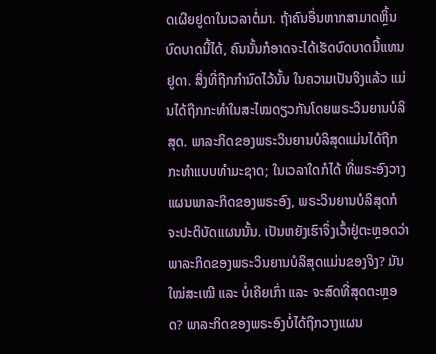ດເຜີຍຢູດາໃນເວລາຕໍ່ມາ. ຖ້າຄົນອື່ນຫາກສາມາດຫຼິ້ນບົດບາດນີ້ໄດ້, ຄົນນັ້ນກໍອາດຈະໄດ້ເຮັດບົດບາດນີ້ແທນຢູດາ. ສິ່ງທີ່ຖືກກໍານົດໄວ້ນັ້ນ ໃນຄວາມເປັນຈິງແລ້ວ ແມ່ນໄດ້ຖືກກະທຳໃນສະໄໝດຽວກັນໂດຍພຣະວິນຍານບໍລິສຸດ. ພາລະກິດຂອງພຣະວິນຍານບໍລິສຸດແມ່ນໄດ້ຖືກກະທຳແບບທໍາມະຊາດ; ໃນເວລາໃດກໍໄດ້ ທີ່ພຣະອົງວາງແຜນພາລະກິດຂອງພຣະອົງ, ພຣະວິນຍານບໍລິສຸດກໍຈະປະຕິບັດແຜນນັ້ນ. ເປັນຫຍັງເຮົາຈຶ່ງເວົ້າຢູ່ຕະຫຼອດວ່າ ພາລະກິດຂອງພຣະວິນຍານບໍລິສຸດແມ່ນຂອງຈິງ? ມັນໃໝ່ສະເໝີ ແລະ ບໍ່ເຄີຍເກົ່າ ແລະ ຈະສົດທີ່ສຸດຕະຫຼອດ? ພາລະກິດຂອງພຣະອົງບໍ່ໄດ້ຖືກວາງແຜນ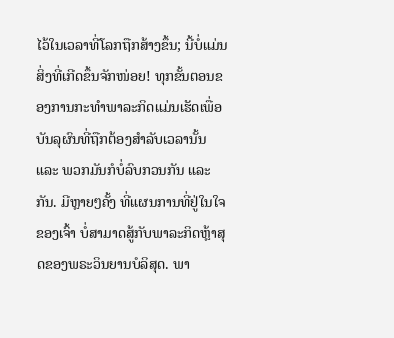ໄວ້ໃນເວລາທີ່ໂລກຖືກສ້າງຂຶ້ນ; ນີ້ບໍ່ແມ່ນສິ່ງທີ່ເກີດຂຶ້ນຈັກໜ່ອຍ! ທຸກຂັ້ນຕອນຂອງການກະທຳພາລະກິດແມ່ນເຮັດເພື່ອບັນລຸຜົນທີ່ຖືກຕ້ອງສໍາລັບເວລານັ້ນ ແລະ ພວກມັນກໍບໍ່ລົບກວນກັນ ແລະ ກັນ. ມີຫຼາຍໆຄັ້ງ ທີ່ແຜນການທີ່ຢູ່ໃນໃຈຂອງເຈົ້າ ບໍ່ສາມາດສູ້ກັບພາລະກິດຫຼ້າສຸດຂອງພຣະວິນຍານບໍລິສຸດ. ພາ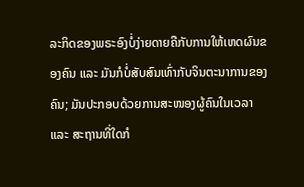ລະກິດຂອງພຣະອົງບໍ່ງ່າຍດາຍຄືກັບການໃຫ້ເຫດຜົນຂອງຄົນ ແລະ ມັນກໍບໍ່ສັບສົນເທົ່າກັບຈິນຕະນາການຂອງຄົນ; ມັນປະກອບດ້ວຍການສະໜອງຜູ້ຄົນໃນເວລາ ແລະ ສະຖານທີ່ໃດກໍ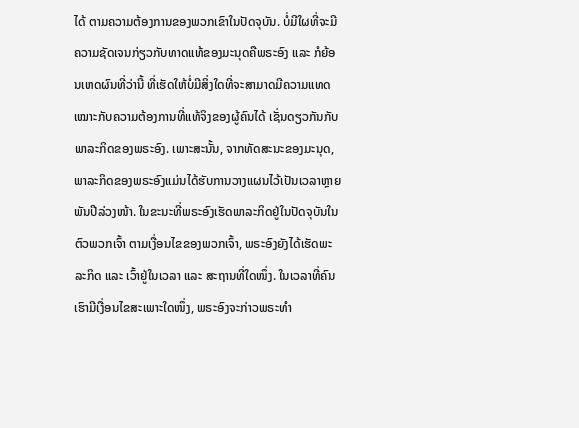ໄດ້ ຕາມຄວາມຕ້ອງການຂອງພວກເຂົາໃນປັດຈຸບັນ. ບໍ່ມີໃຜທີ່ຈະມີຄວາມຊັດເຈນກ່ຽວກັບທາດແທ້ຂອງມະນຸດຄືພຣະອົງ ແລະ ກໍຍ້ອນເຫດຜົນທີ່ວ່ານີ້ ທີ່ເຮັດໃຫ້ບໍ່ມີສິ່ງໃດທີ່ຈະສາມາດມີຄວາມແທດເໝາະກັບຄວາມຕ້ອງການທີ່ແທ້ຈິງຂອງຜູ້ຄົນໄດ້ ເຊັ່ນດຽວກັນກັບພາລະກິດຂອງພຣະອົງ. ເພາະສະນັ້ນ, ຈາກທັດສະນະຂອງມະນຸດ, ພາລະກິດຂອງພຣະອົງແມ່ນໄດ້ຮັບການວາງແຜນໄວ້ເປັນເວລາຫຼາຍພັນປີລ່ວງໜ້າ. ໃນຂະນະທີ່ພຣະອົງເຮັດພາລະກິດຢູ່ໃນປັດຈຸບັນໃນຕົວພວກເຈົ້າ ຕາມເງື່ອນໄຂຂອງພວກເຈົ້າ, ພຣະອົງຍັງໄດ້ເຮັດພະລະກິດ ແລະ ເວົ້າຢູ່ໃນເວລາ ແລະ ສະຖານທີ່ໃດໜຶ່ງ. ໃນເວລາທີ່ຄົນເຮົາມີເງື່ອນໄຂສະເພາະໃດໜຶ່ງ, ພຣະອົງຈະກ່າວພຣະທໍາ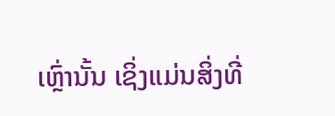ເຫຼົ່ານັ້ນ ເຊິ່ງແມ່ນສິ່ງທີ່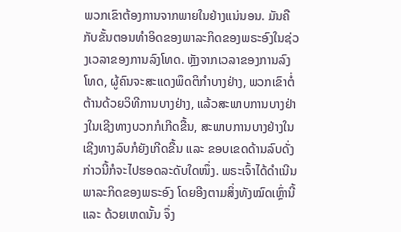ພວກເຂົາຕ້ອງການຈາກພາຍໃນຢ່າງແນ່ນອນ. ມັນຄືກັບຂັ້ນຕອນທໍາອິດຂອງພາລະກິດຂອງພຣະອົງໃນຊ່ວງເວລາຂອງການລົງໂທດ. ຫຼັງຈາກເວລາຂອງການລົງໂທດ, ຜູ້ຄົນຈະສະແດງພຶດຕິກໍາບາງຢ່າງ, ພວກເຂົາຕໍ່ຕ້ານດ້ວຍວິທີການບາງຢ່າງ, ແລ້ວສະພາບການບາງຢ່າງໃນເຊີງທາງບວກກໍເກີດຂື້ນ, ສະພາບການບາງຢ່າງໃນເຊີງທາງລົບກໍຍັງເກີດຂື້ນ ແລະ ຂອບເຂດດ້ານລົບດັ່ງກ່າວນີ້ກໍຈະໄປຮອດລະດັບໃດໜຶ່ງ. ພຣະເຈົ້າໄດ້ດໍາເນີນພາລະກິດຂອງພຣະອົງ ໂດຍອີງຕາມສິ່ງທັງໝົດເຫຼົ່ານີ້ ແລະ ດ້ວຍເຫດນັ້ນ ຈຶ່ງ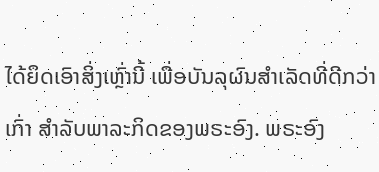ໄດ້ຍຶດເອົາສິ່ງເຫຼົ່ານີ້ ເພື່ອບັນລຸຜົນສໍາເລັດທີ່ດີກວ່າເກົ່າ ສໍາລັບພາລະກິດຂອງພຣະອົງ. ພຣະອົງ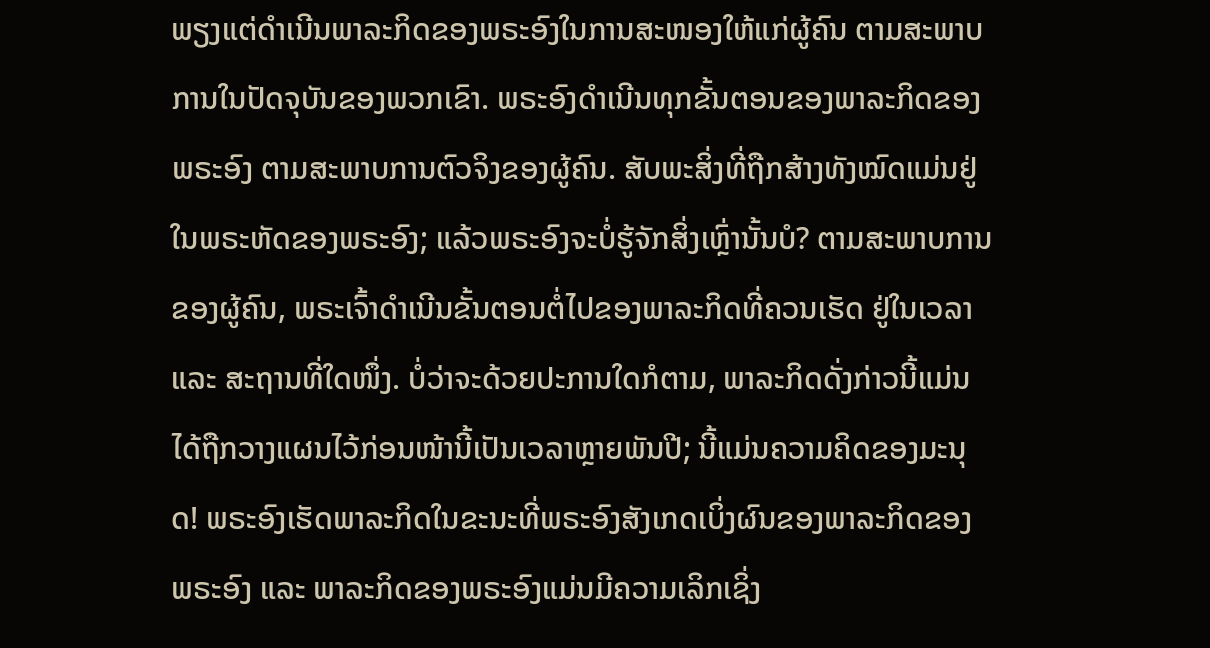ພຽງແຕ່ດໍາເນີນພາລະກິດຂອງພຣະອົງໃນການສະໜອງໃຫ້ແກ່ຜູ້ຄົນ ຕາມສະພາບການໃນປັດຈຸບັນຂອງພວກເຂົາ. ພຣະອົງດໍາເນີນທຸກຂັ້ນຕອນຂອງພາລະກິດຂອງພຣະອົງ ຕາມສະພາບການຕົວຈິງຂອງຜູ້ຄົນ. ສັບພະສິ່ງທີ່ຖືກສ້າງທັງໝົດແມ່ນຢູ່ໃນພຣະຫັດຂອງພຣະອົງ; ແລ້ວພຣະອົງຈະບໍ່ຮູ້ຈັກສິ່ງເຫຼົ່ານັ້ນບໍ? ຕາມສະພາບການຂອງຜູ້ຄົນ, ພຣະເຈົ້າດໍາເນີນຂັ້ນຕອນຕໍ່ໄປຂອງພາລະກິດທີ່ຄວນເຮັດ ຢູ່ໃນເວລາ ແລະ ສະຖານທີ່ໃດໜຶ່ງ. ບໍ່ວ່າຈະດ້ວຍປະການໃດກໍຕາມ, ພາລະກິດດັ່ງກ່າວນີ້ແມ່ນໄດ້ຖືກວາງແຜນໄວ້ກ່ອນໜ້ານີ້ເປັນເວລາຫຼາຍພັນປີ; ນີ້ແມ່ນຄວາມຄິດຂອງມະນຸດ! ພຣະອົງເຮັດພາລະກິດໃນຂະນະທີ່ພຣະອົງສັງເກດເບິ່ງຜົນຂອງພາລະກິດຂອງພຣະອົງ ແລະ ພາລະກິດຂອງພຣະອົງແມ່ນມີຄວາມເລິກເຊິ່ງ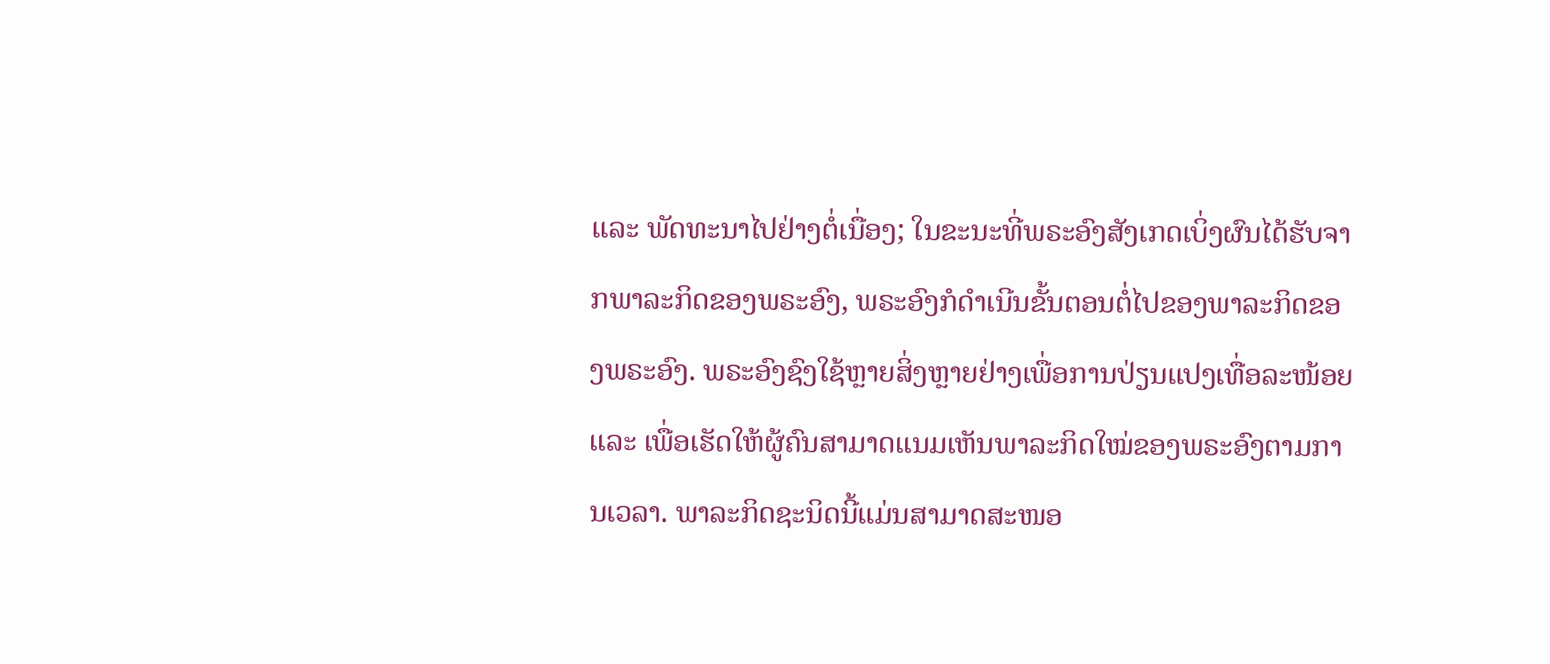ແລະ ພັດທະນາໄປຢ່າງຕໍ່ເນື່ອງ; ໃນຂະນະທີ່ພຣະອົງສັງເກດເບິ່ງຜົນໄດ້ຮັບຈາກພາລະກິດຂອງພຣະອົງ, ພຣະອົງກໍດໍາເນີນຂັ້ນຕອນຕໍ່ໄປຂອງພາລະກິດຂອງພຣະອົງ. ພຣະອົງຊົງໃຊ້ຫຼາຍສິ່ງຫຼາຍຢ່າງເພື່ອການປ່ຽນແປງເທື່ອລະໜ້ອຍ ແລະ ເພື່ອເຮັດໃຫ້ຜູ້ຄົນສາມາດແນມເຫັນພາລະກິດໃໝ່ຂອງພຣະອົງຕາມການເວລາ. ພາລະກິດຊະນິດນີ້ແມ່ນສາມາດສະໜອ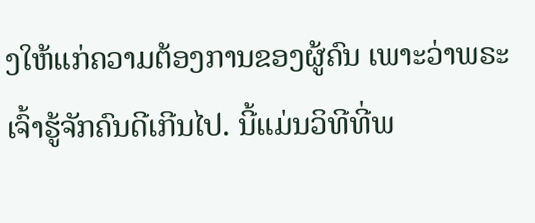ງໃຫ້ແກ່ຄວາມຕ້ອງການຂອງຜູ້ຄົນ ເພາະວ່າພຣະເຈົ້າຮູ້ຈັກຄົນດີເກີນໄປ. ນີ້ແມ່ນວິທີທີ່ພ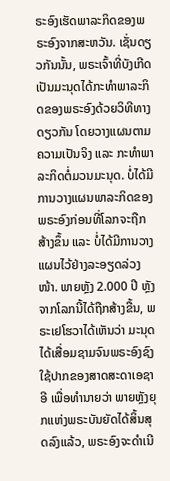ຣະອົງເຮັດພາລະກິດຂອງພຣະອົງຈາກສະຫວັນ. ເຊັ່ນດຽວກັນນັ້ນ, ພຣະເຈົ້າທີ່ບັງເກີດເປັນມະນຸດໄດ້ກະທຳພາລະກິດຂອງພຣະອົງດ້ວຍວິທີທາງດຽວກັນ ໂດຍວາງແຜນຕາມຄວາມເປັນຈິງ ແລະ ກະທຳພາລະກິດຕໍ່ມວນມະນຸດ. ບໍ່ໄດ້ມີການວາງແຜນພາລະກິດຂອງພຣະອົງກ່ອນທີ່ໂລກຈະຖືກສ້າງຂຶ້ນ ແລະ ບໍ່ໄດ້ມີການວາງແຜນໄວ້ຢ່າງລະອຽດລ່ວງໜ້າ. ພາຍຫຼັງ 2.000 ປີ ຫຼັງຈາກໂລກນີ້ໄດ້ຖືກສ້າງຂື້ນ, ພຣະເຢໂຮວາໄດ້ເຫັນວ່າ ມະນຸດໄດ້ເສື່ອມຊາມຈົນພຣະອົງຊົງໃຊ້ປາກຂອງສາດສະດາເອຊາອີ ເພື່ອທໍານາຍວ່າ ພາຍຫຼັງຍຸກແຫ່ງພຣະບັນຍັດໄດ້ສິ້ນສຸດລົງແລ້ວ, ພຣະອົງຈະດໍາເນີ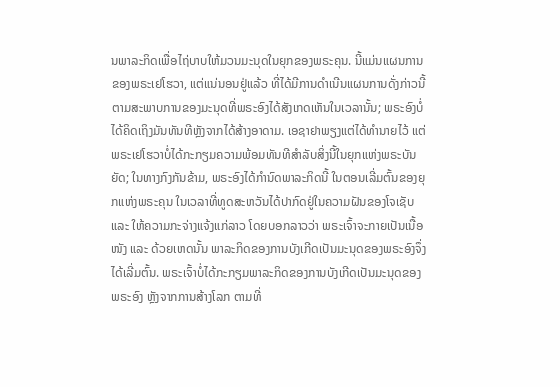ນພາລະກິດເພື່ອໄຖ່ບາບໃຫ້ມວນມະນຸດໃນຍຸກຂອງພຣະຄຸນ. ນີ້ແມ່ນແຜນການຂອງພຣະເຢໂຮວາ, ແຕ່ແນ່ນອນຢູ່ແລ້ວ ທີ່ໄດ້ມີການດໍາເນີນແຜນການດັ່ງກ່າວນີ້ຕາມສະພາບການຂອງມະນຸດທີ່ພຣະອົງໄດ້ສັງເກດເຫັນໃນເວລານັ້ນ; ພຣະອົງບໍ່ໄດ້ຄິດເຖິງມັນທັນທີຫຼັງຈາກໄດ້ສ້າງອາດາມ. ເອຊາຢາພຽງແຕ່ໄດ້ທໍານາຍໄວ້ ແຕ່ພຣະເຢໂຮວາບໍ່ໄດ້ກະກຽມຄວາມພ້ອມທັນທີສໍາລັບສິ່ງນີ້ໃນຍຸກແຫ່ງພຣະບັນຍັດ; ໃນທາງກົງກັນຂ້າມ, ພຣະອົງໄດ້ກໍານົດພາລະກິດນີ້ ໃນຕອນເລີ່ມຕົ້ນຂອງຍຸກແຫ່ງພຣະຄຸນ ໃນເວລາທີ່ທູດສະຫວັນໄດ້ປາກົດຢູ່ໃນຄວາມຝັນຂອງໂຈເຊັບ ແລະ ໃຫ້ຄວາມກະຈ່າງແຈ້ງແກ່ລາວ ໂດຍບອກລາວວ່າ ພຣະເຈົ້າຈະກາຍເປັນເນື້ອໜັງ ແລະ ດ້ວຍເຫດນັ້ນ ພາລະກິດຂອງການບັງເກີດເປັນມະນຸດຂອງພຣະອົງຈຶ່ງໄດ້ເລີ່ມຕົ້ນ. ພຣະເຈົ້າບໍ່ໄດ້ກະກຽມພາລະກິດຂອງການບັງເກີດເປັນມະນຸດຂອງພຣະອົງ ຫຼັງຈາກການສ້າງໂລກ ຕາມທີ່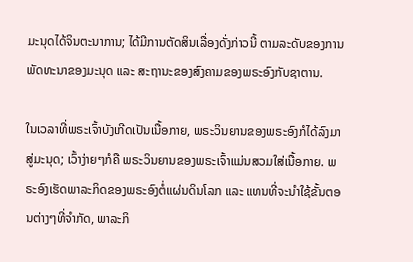ມະນຸດໄດ້ຈິນຕະນາການ; ໄດ້ມີການຕັດສິນເລື່ອງດັ່ງກ່າວນີ້ ຕາມລະດັບຂອງການພັດທະນາຂອງມະນຸດ ແລະ ສະຖານະຂອງສົງຄາມຂອງພຣະອົງກັບຊາຕານ.

ໃນເວລາທີ່ພຣະເຈົ້າບັງເກີດເປັນເນື້ອກາຍ, ພຣະວິນຍານຂອງພຣະອົງກໍໄດ້ລົງມາສູ່ມະນຸດ; ເວົ້າງ່າຍໆກໍຄື ພຣະວິນຍານຂອງພຣະເຈົ້າແມ່ນສວມໃສ່ເນື້ອກາຍ. ພຣະອົງເຮັດພາລະກິດຂອງພຣະອົງຕໍ່ແຜ່ນດິນໂລກ ແລະ ແທນທີ່ຈະນໍາໃຊ້ຂັ້ນຕອນຕ່າງໆທີ່ຈຳກັດ, ພາລະກິ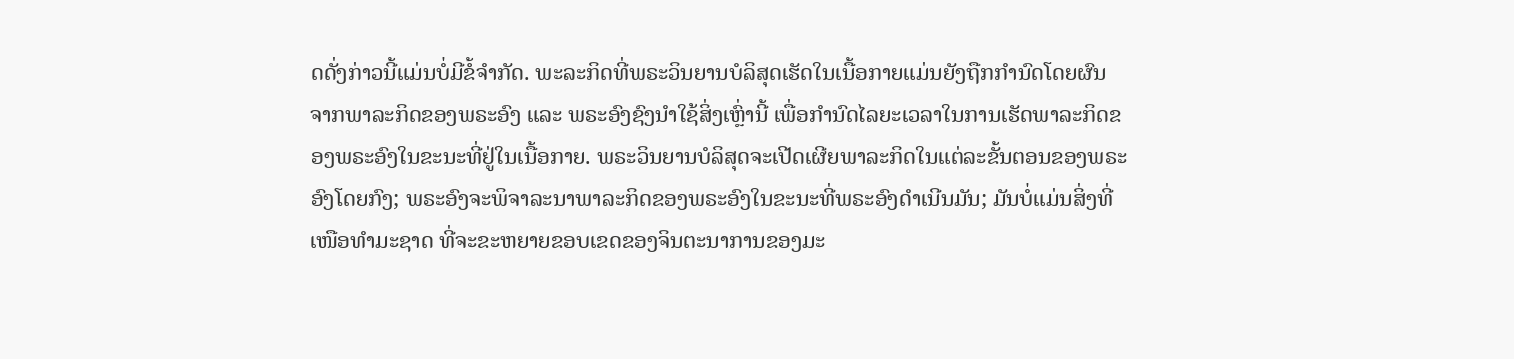ດດັ່ງກ່າວນີ້ແມ່ນບໍ່ມີຂໍ້ຈໍາກັດ. ພະລະກິດທີ່ພຣະວິນຍານບໍລິສຸດເຮັດໃນເນື້ອກາຍແມ່ນຍັງຖືກກໍານົດໂດຍຜົນຈາກພາລະກິດຂອງພຣະອົງ ແລະ ພຣະອົງຊົງນໍາໃຊ້ສິ່ງເຫຼົ່ານີ້ ເພື່ອກໍານົດໄລຍະເວລາໃນການເຮັດພາລະກິດຂອງພຣະອົງໃນຂະນະທີ່ຢູ່ໃນເນື້ອກາຍ. ພຣະວິນຍານບໍລິສຸດຈະເປີດເຜີຍພາລະກິດໃນແຕ່ລະຂັ້ນຕອນຂອງພຣະອົງໂດຍກົງ; ພຣະອົງຈະພິຈາລະນາພາລະກິດຂອງພຣະອົງໃນຂະນະທີ່ພຣະອົງດໍາເນີນມັນ; ມັນບໍ່ແມ່ນສິ່ງທີ່ເໜືອທໍາມະຊາດ ທີ່ຈະຂະຫຍາຍຂອບເຂດຂອງຈິນຕະນາການຂອງມະ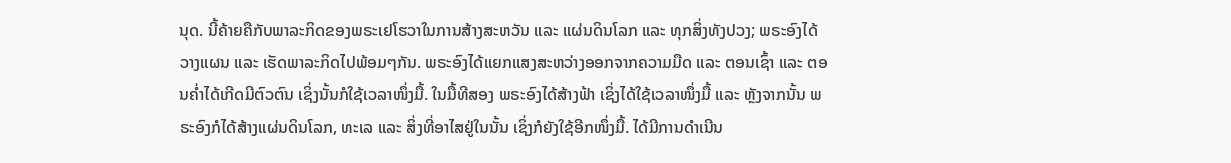ນຸດ. ນີ້ຄ້າຍຄືກັບພາລະກິດຂອງພຣະເຢໂຮວາໃນການສ້າງສະຫວັນ ແລະ ແຜ່ນດິນໂລກ ແລະ ທຸກສິ່ງທັງປວງ; ພຣະອົງໄດ້ວາງແຜນ ແລະ ເຮັດພາລະກິດໄປພ້ອມໆກັນ. ພຣະອົງໄດ້ແຍກແສງສະຫວ່າງອອກຈາກຄວາມມືດ ແລະ ຕອນເຊົ້າ ແລະ ຕອນຄໍ່າໄດ້ເກີດມີຕົວຕົນ ເຊິ່ງນັ້ນກໍໃຊ້ເວລາໜຶ່ງມື້. ໃນມື້ທີສອງ ພຣະອົງໄດ້ສ້າງຟ້າ ເຊິ່ງໄດ້ໃຊ້ເວລາໜຶ່ງມື້ ແລະ ຫຼັງຈາກນັ້ນ ພຣະອົງກໍໄດ້ສ້າງແຜ່ນດິນໂລກ, ທະເລ ແລະ ສິ່ງທີ່ອາໄສຢູ່ໃນນັ້ນ ເຊິ່ງກໍຍັງໃຊ້ອີກໜຶ່ງມື້. ໄດ້ມີການດໍາເນີນ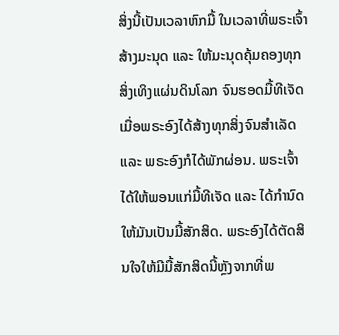ສິ່ງນີ້ເປັນເວລາຫົກມື້ ໃນເວລາທີ່ພຣະເຈົ້າສ້າງມະນຸດ ແລະ ໃຫ້ມະນຸດຄຸ້ມຄອງທຸກສິ່ງເທິງແຜ່ນດິນໂລກ ຈົນຮອດມື້ທີເຈັດ ເມື່ອພຣະອົງໄດ້ສ້າງທຸກສິ່ງຈົນສໍາເລັດ ແລະ ພຣະອົງກໍໄດ້ພັກຜ່ອນ. ພຣະເຈົ້າໄດ້ໃຫ້ພອນແກ່ມື້ທີເຈັດ ແລະ ໄດ້ກໍານົດໃຫ້ມັນເປັນມື້ສັກສິດ. ພຣະອົງໄດ້ຕັດສິນໃຈໃຫ້ມີມື້ສັກສິດນີ້ຫຼັງຈາກທີ່ພ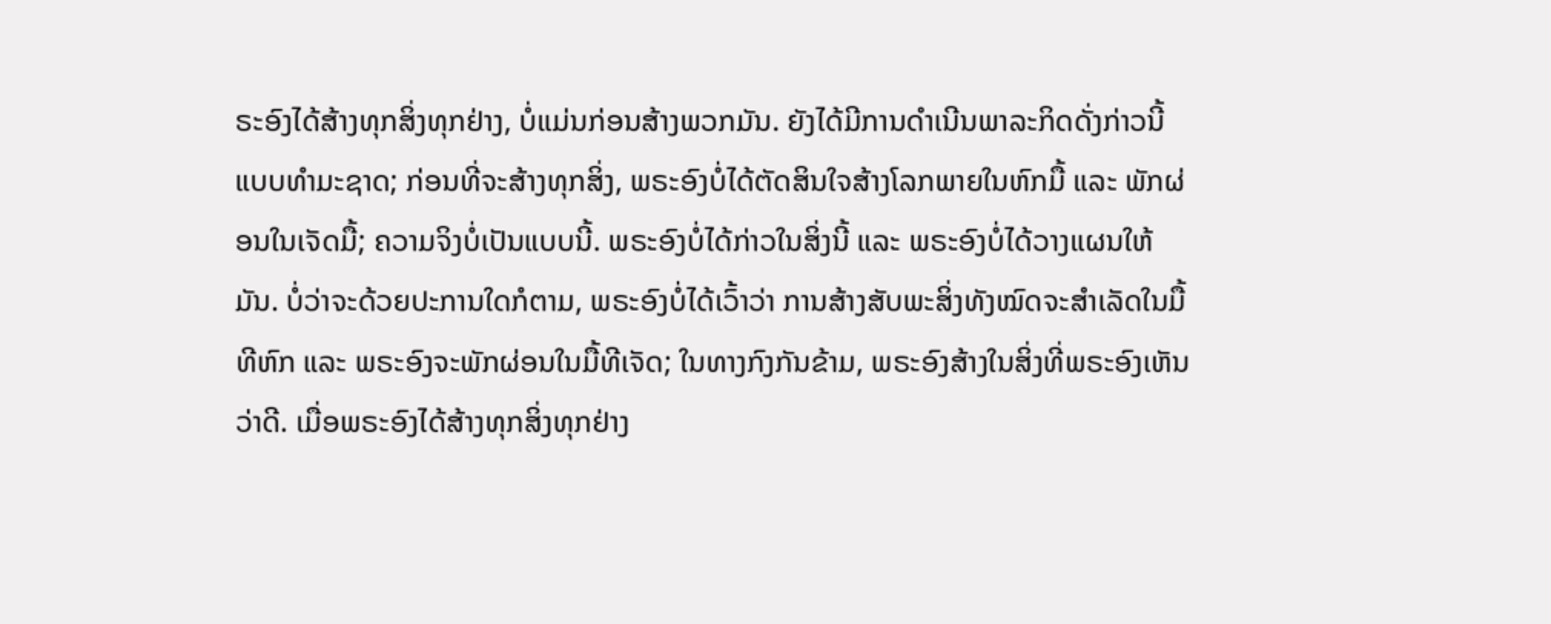ຣະອົງໄດ້ສ້າງທຸກສິ່ງທຸກຢ່າງ, ບໍ່ແມ່ນກ່ອນສ້າງພວກມັນ. ຍັງໄດ້ມີການດໍາເນີນພາລະກິດດັ່ງກ່າວນີ້ແບບທໍາມະຊາດ; ກ່ອນທີ່ຈະສ້າງທຸກສິ່ງ, ພຣະອົງບໍ່ໄດ້ຕັດສິນໃຈສ້າງໂລກພາຍໃນຫົກມື້ ແລະ ພັກຜ່ອນໃນເຈັດມື້; ຄວາມຈິງບໍ່ເປັນແບບນີ້. ພຣະອົງບໍ່ໄດ້ກ່າວໃນສິ່ງນີ້ ແລະ ພຣະອົງບໍ່ໄດ້ວາງແຜນໃຫ້ມັນ. ບໍ່ວ່າຈະດ້ວຍປະການໃດກໍຕາມ, ພຣະອົງບໍ່ໄດ້ເວົ້າວ່າ ການສ້າງສັບພະສິ່ງທັງໝົດຈະສໍາເລັດໃນມື້ທີຫົກ ແລະ ພຣະອົງຈະພັກຜ່ອນໃນມື້ທີເຈັດ; ໃນທາງກົງກັນຂ້າມ, ພຣະອົງສ້າງໃນສິ່ງທີ່ພຣະອົງເຫັນວ່າດີ. ເມື່ອພຣະອົງໄດ້ສ້າງທຸກສິ່ງທຸກຢ່າງ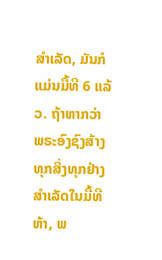ສໍາເລັດ, ມັນກໍແມ່ນມື້ທີ 6 ແລ້ວ. ຖ້າຫາກວ່າ ພຣະອົງຊົງສ້າງທຸກສິ່ງທຸກຢ່າງສໍາເລັດໃນມື້ທີຫ້າ, ພ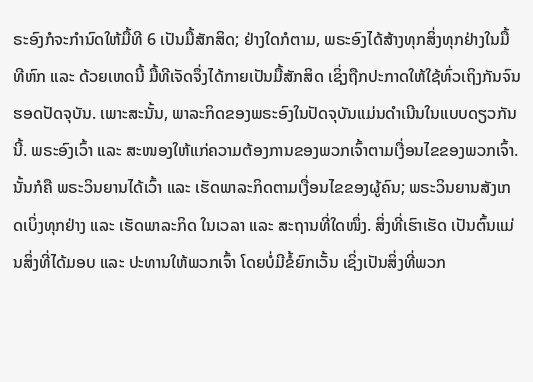ຣະອົງກໍຈະກໍານົດໃຫ້ມື້ທີ 6 ເປັນມື້ສັກສິດ; ຢ່າງໃດກໍຕາມ, ພຣະອົງໄດ້ສ້າງທຸກສິ່ງທຸກຢ່າງໃນມື້ທີຫົກ ແລະ ດ້ວຍເຫດນີ້ ມື້ທີເຈັດຈຶ່ງໄດ້ກາຍເປັນມື້ສັກສິດ ເຊິ່ງຖືກປະກາດໃຫ້ໃຊ້ທົ່ວເຖິງກັນຈົນຮອດປັດຈຸບັນ. ເພາະສະນັ້ນ, ພາລະກິດຂອງພຣະອົງໃນປັດຈຸບັນແມ່ນດໍາເນີນໃນແບບດຽວກັນນີ້. ພຣະອົງເວົ້າ ແລະ ສະໜອງໃຫ້ແກ່ຄວາມຕ້ອງການຂອງພວກເຈົ້າຕາມເງື່ອນໄຂຂອງພວກເຈົ້າ. ນັ້ນກໍຄື ພຣະວິນຍານໄດ້ເວົ້າ ແລະ ເຮັດພາລະກິດຕາມເງື່ອນໄຂຂອງຜູ້ຄົນ; ພຣະວິນຍານສັງເກດເບິ່ງທຸກຢ່າງ ແລະ ເຮັດພາລະກິດ ໃນເວລາ ແລະ ສະຖານທີ່ໃດໜຶ່ງ. ສິ່ງທີ່ເຮົາເຮັດ ເປັນຕົ້ນແມ່ນສິ່ງທີ່ໄດ້ມອບ ແລະ ປະທານໃຫ້ພວກເຈົ້າ ໂດຍບໍ່ມີຂໍ້ຍົກເວັ້ນ ເຊິ່ງເປັນສິ່ງທີ່ພວກ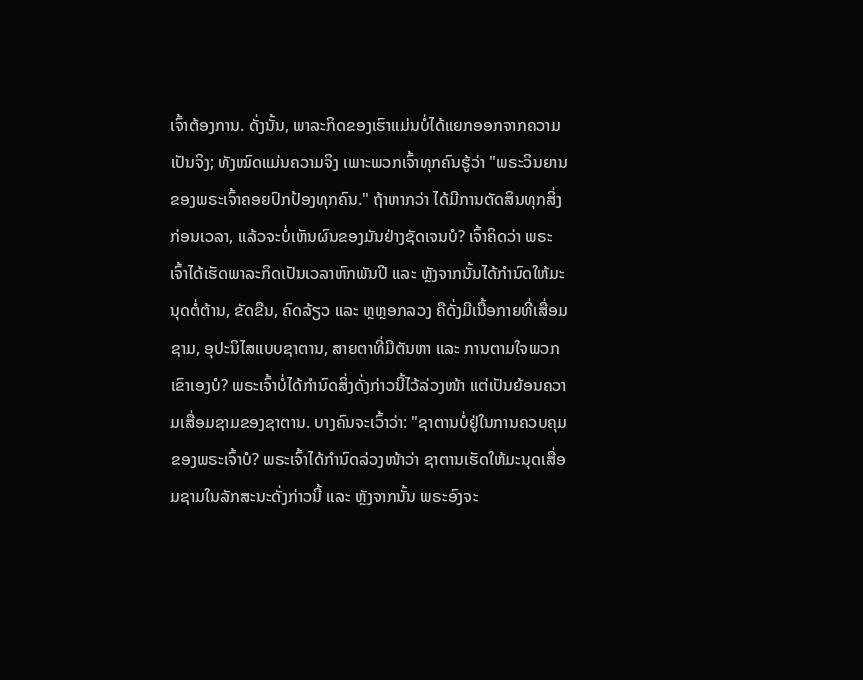ເຈົ້າຕ້ອງການ. ດັ່ງນັ້ນ, ພາລະກິດຂອງເຮົາແມ່ນບໍ່ໄດ້ແຍກອອກຈາກຄວາມເປັນຈິງ; ທັງໝົດແມ່ນຄວາມຈິງ ເພາະພວກເຈົ້າທຸກຄົນຮູ້ວ່າ "ພຣະວິນຍານຂອງພຣະເຈົ້າຄອຍປົກປ້ອງທຸກຄົນ." ຖ້າຫາກວ່າ ໄດ້ມີການຕັດສິນທຸກສິ່ງກ່ອນເວລາ, ແລ້ວຈະບໍ່ເຫັນຜົນຂອງມັນຢ່າງຊັດເຈນບໍ? ເຈົ້າຄິດວ່າ ພຣະເຈົ້າໄດ້ເຮັດພາລະກິດເປັນເວລາຫົກພັນປີ ແລະ ຫຼັງຈາກນັ້ນໄດ້ກໍານົດໃຫ້ມະນຸດຕໍ່ຕ້ານ, ຂັດຂືນ, ຄົດລ້ຽວ ແລະ ຫຼຫຼອກລວງ ຄືດັ່ງມີເນື້ອກາຍທີ່ເສື່ອມຊາມ, ອຸປະນິໄສແບບຊາຕານ, ສາຍຕາທີ່ມີຕັນຫາ ແລະ ການຕາມໃຈພວກເຂົາເອງບໍ? ພຣະເຈົ້າບໍ່ໄດ້ກໍານົດສິ່ງດັ່ງກ່າວນີ້ໄວ້ລ່ວງໜ້າ ແຕ່ເປັນຍ້ອນຄວາມເສື່ອມຊາມຂອງຊາຕານ. ບາງຄົນຈະເວົ້າວ່າ: "ຊາຕານບໍ່ຢູ່ໃນການຄວບຄຸມຂອງພຣະເຈົ້າບໍ? ພຣະເຈົ້າໄດ້ກໍານົດລ່ວງໜ້າວ່າ ຊາຕານເຮັດໃຫ້ມະນຸດເສື່ອມຊາມໃນລັກສະນະດັ່ງກ່າວນີ້ ແລະ ຫຼັງຈາກນັ້ນ ພຣະອົງຈະ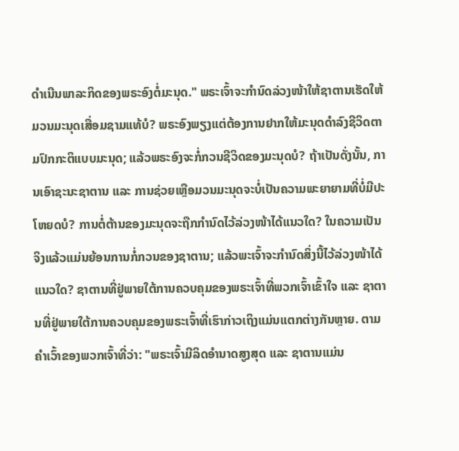ດໍາເນີນພາລະກິດຂອງພຣະອົງຕໍ່ມະນຸດ." ພຣະເຈົ້າຈະກໍານົດລ່ວງໜ້າໃຫ້ຊາຕານເຮັດໃຫ້ມວນມະນຸດເສື່ອມຊາມແທ້ບໍ? ພຣະອົງພຽງແຕ່ຕ້ອງການຢາກໃຫ້ມະນຸດດໍາລົງຊີວິດຕາມປົກກະຕິແບບມະນຸດ; ແລ້ວພຣະອົງຈະກໍ່ກວນຊີວິດຂອງມະນຸດບໍ? ຖ້າເປັນດັ່ງນັ້ນ, ການເອົາຊະນະຊາຕານ ແລະ ການຊ່ວຍເຫຼືອມວນມະນຸດຈະບໍ່ເປັນຄວາມພະຍາຍາມທີ່ບໍ່ມີປະໂຫຍດບໍ? ການຕໍ່ຕ້ານຂອງມະນຸດຈະຖືກກຳນົດໄວ້ລ່ວງໜ້າໄດ້ແນວໃດ? ໃນຄວາມເປັນຈິງແລ້ວແມ່ນຍ້ອນການກໍ່ກວນຂອງຊາຕານ; ແລ້ວພະເຈົ້າຈະກໍານົດສິ່ງນີ້ໄວ້ລ່ວງໜ້າໄດ້ແນວໃດ? ຊາຕານທີ່ຢູ່ພາຍໃຕ້ການຄວບຄຸມຂອງພຣະເຈົ້າທີ່ພວກເຈົ້າເຂົ້າໃຈ ແລະ ຊາຕານທີ່ຢູ່ພາຍໃຕ້ການຄວບຄຸມຂອງພຣະເຈົ້າທີ່ເຮົາກ່າວເຖິງແມ່ນແຕກຕ່າງກັນຫຼາຍ. ຕາມຄໍາເວົ້າຂອງພວກເຈົ້າທີ່ວ່າ: "ພຣະເຈົ້າມີລິດອໍານາດສູງສຸດ ແລະ ຊາຕານແມ່ນ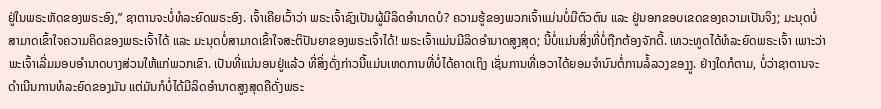ຢູ່ໃນພຣະຫັດຂອງພຣະອົງ,” ຊາຕານຈະບໍ່ທໍລະຍົດພຣະອົງ. ເຈົ້າເຄີຍເວົ້າວ່າ ພຣະເຈົ້າຊົງເປັນຜູ້ມີລິດອໍານາດບໍ? ຄວາມຮູ້ຂອງພວກເຈົ້າແມ່ນບໍ່ມີຕົວຕົນ ແລະ ຢູ່ນອກຂອບເຂດຂອງຄວາມເປັນຈິງ; ມະນຸດບໍ່ສາມາດເຂົ້າໃຈຄວາມຄິດຂອງພຣະເຈົ້າໄດ້ ແລະ ມະນຸດບໍ່ສາມາດເຂົ້າໃຈສະຕິປັນຍາຂອງພຣະເຈົ້າໄດ້! ພຣະເຈົ້າແມ່ນມີລິດອໍານາດສູງສຸດ; ນີ້ບໍ່ແມ່ນສິ່ງທີ່ບໍ່ຖືກຕ້ອງຈັກດີ້. ເທວະທູດໄດ້ທໍລະຍົດພຣະເຈົ້າ ເພາະວ່າພະເຈົ້າເລີ່ມມອບອໍານາດບາງສ່ວນໃຫ້ແກ່ພວກເຂົາ. ເປັນທີ່ແນ່ນອນຢູ່ແລ້ວ ທີ່ສິ່ງດັ່ງກ່າວນີ້ແມ່ນເຫດການທີ່ບໍ່ໄດ້ຄາດເຖິງ ເຊັ່ນການທີ່ເອວາໄດ້ຍອມຈຳນົນຕໍ່ການລໍ້ລວງຂອງງູ. ຢ່າງໃດກໍຕາມ, ບໍ່ວ່າຊາຕານຈະດໍາເນີນການທໍລະຍົດຂອງມັນ ແຕ່ມັນກໍບໍ່ໄດ້ມີລິດອໍານາດສູງສຸດຄືດັ່ງພຣະ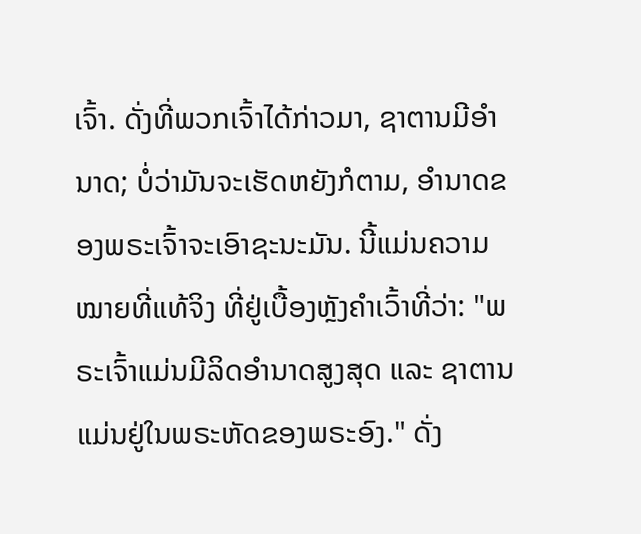ເຈົ້າ. ດັ່ງທີ່ພວກເຈົ້າໄດ້ກ່າວມາ, ຊາຕານມີອໍານາດ; ບໍ່ວ່າມັນຈະເຮັດຫຍັງກໍຕາມ, ອໍານາດຂອງພຣະເຈົ້າຈະເອົາຊະນະມັນ. ນີ້ແມ່ນຄວາມໝາຍທີ່ແທ້ຈິງ ທີ່ຢູ່ເບື້ອງຫຼັງຄໍາເວົ້າທີ່ວ່າ: "ພຣະເຈົ້າແມ່ນມີລິດອໍານາດສູງສຸດ ແລະ ຊາຕານແມ່ນຢູ່ໃນພຣະຫັດຂອງພຣະອົງ." ດັ່ງ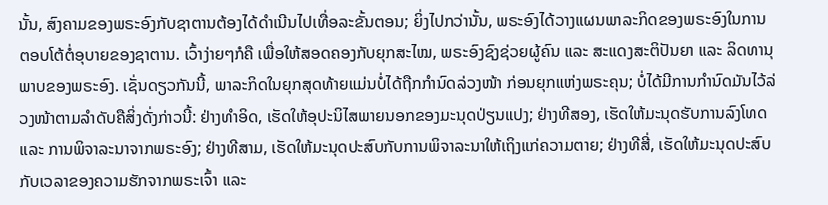ນັ້ນ, ສົງຄາມຂອງພຣະອົງກັບຊາຕານຕ້ອງໄດ້ດໍາເນີນໄປເທື່ອລະຂັ້ນຕອນ; ຍິ່ງໄປກວ່ານັ້ນ, ພຣະອົງໄດ້ວາງແຜນພາລະກິດຂອງພຣະອົງໃນການຕອບໂຕ້ຕໍ່ອຸບາຍຂອງຊາຕານ. ເວົ້າງ່າຍໆກໍຄື ເພື່ອໃຫ້ສອດຄອງກັບຍຸກສະໄໝ, ພຣະອົງຊົງຊ່ວຍຜູ້ຄົນ ແລະ ສະແດງສະຕິປັນຍາ ແລະ ລິດທານຸພາບຂອງພຣະອົງ. ເຊັ່ນດຽວກັນນີ້, ພາລະກິດໃນຍຸກສຸດທ້າຍແມ່ນບໍ່ໄດ້ຖືກກໍານົດລ່ວງໜ້າ ກ່ອນຍຸກແຫ່ງພຣະຄຸນ; ບໍ່ໄດ້ມີການກໍານົດມັນໄວ້ລ່ວງໜ້າຕາມລໍາດັບຄືສິ່ງດັ່ງກ່າວນີ້: ຢ່າງທໍາອິດ, ເຮັດໃຫ້ອຸປະນິໄສພາຍນອກຂອງມະນຸດປ່ຽນແປງ; ຢ່າງທີສອງ, ເຮັດໃຫ້ມະນຸດຮັບການລົງໂທດ ແລະ ການພິຈາລະນາຈາກພຣະອົງ; ຢ່າງທີສາມ, ເຮັດໃຫ້ມະນຸດປະສົບກັບການພິຈາລະນາໃຫ້ເຖິງແກ່ຄວາມຕາຍ; ຢ່າງທີສີ່, ເຮັດໃຫ້ມະນຸດປະສົບກັບເວລາຂອງຄວາມຮັກຈາກພຣະເຈົ້າ ແລະ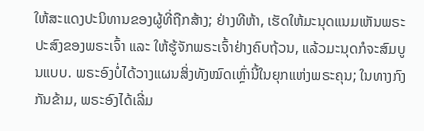ໃຫ້ສະແດງປະນິທານຂອງຜູ້ທີ່ຖືກສ້າງ; ຢ່າງທີຫ້າ, ເຮັດໃຫ້ມະນຸດແນມເຫັນພຣະປະສົງຂອງພຣະເຈົ້າ ແລະ ໃຫ້ຮູ້ຈັກພຣະເຈົ້າຢ່າງຄົບຖ້ວນ, ແລ້ວມະນຸດກໍຈະສົມບູນແບບ. ພຣະອົງບໍ່ໄດ້ວາງແຜນສິ່ງທັງໝົດເຫຼົ່ານີ້ໃນຍຸກແຫ່ງພຣະຄຸນ; ໃນທາງກົງກັນຂ້າມ, ພຣະອົງໄດ້ເລີ່ມ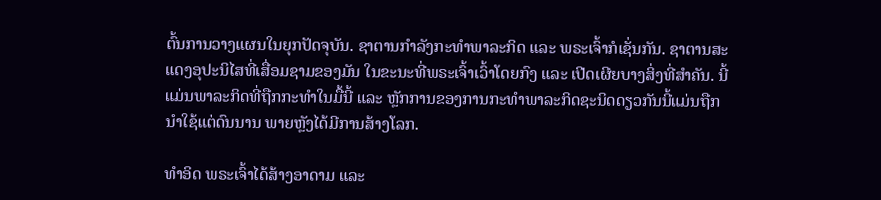ຕົ້ນການວາງແຜນໃນຍຸກປັດຈຸບັນ. ຊາຕານກໍາລັງກະທຳພາລະກິດ ແລະ ພຣະເຈົ້າກໍເຊັ່ນກັນ. ຊາຕານສະແດງອຸປະນິໄສທີ່ເສື່ອມຊາມຂອງມັນ ໃນຂະນະທີ່ພຣະເຈົ້າເວົ້າໂດຍກົງ ແລະ ເປີດເຜີຍບາງສິ່ງທີ່ສໍາຄັນ. ນີ້ແມ່ນພາລະກິດທີ່ຖືກກະທໍາໃນມື້ນີ້ ແລະ ຫຼັກການຂອງການກະທໍາພາລະກິດຊະນິດດຽວກັນນີ້ແມ່ນຖືກນໍາໃຊ້ແຕ່ດົນນານ ພາຍຫຼັງໄດ້ມີການສ້າງໂລກ.

ທໍາອິດ ພຣະເຈົ້າໄດ້ສ້າງອາດາມ ແລະ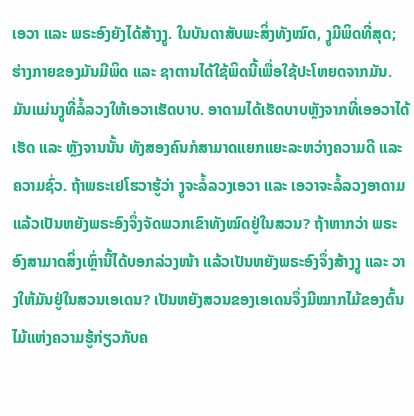ເອວາ ແລະ ພຣະອົງຍັງໄດ້ສ້າງງູ. ໃນບັນດາສັບພະສິ່ງທັງໝົດ, ງູມີພິດທີ່ສຸດ; ຮ່າງກາຍຂອງມັນມີພິດ ແລະ ຊາຕານໄດ້ໃຊ້ພິດນີ້ເພື່ອໃຊ້ປະໂຫຍດຈາກມັນ. ມັນແມ່ນງູທີ່ລໍ້ລວງໃຫ້ເອວາເຮັດບາບ. ອາດາມໄດ້ເຮັດບາບຫຼັງຈາກທີ່ເອອວາໄດ້ເຮັດ ແລະ ຫຼັງຈານນັ້ນ ທັງສອງຄົນກໍສາມາດແຍກແຍະລະຫວ່າງຄວາມດີ ແລະ ຄວາມຊົ່ວ. ຖ້າພຣະເຢໂຮວາຮູ້ວ່າ ງູຈະລໍ້ລວງເອວາ ແລະ ເອວາຈະລໍ້ລວງອາດາມ ແລ້ວເປັນຫຍັງພຣະອົງຈຶ່ງຈັດພວກເຂົາທັງໝົດຢູ່ໃນສວນ? ຖ້າຫາກວ່າ ພຣະອົງສາມາດສິ່ງເຫຼົ່ານີ້ໄດ້ບອກລ່ວງໜ້າ ແລ້ວເປັນຫຍັງພຣະອົງຈຶ່ງສ້າງງູ ແລະ ວາງໃຫ້ມັນຢູ່ໃນສວນເອເດນ? ເປັນຫຍັງສວນຂອງເອເດນຈຶ່ງມີໝາກໄມ້ຂອງຕົ້ນໄມ້ແຫ່ງຄວາມຮູ້ກ່ຽວກັບຄ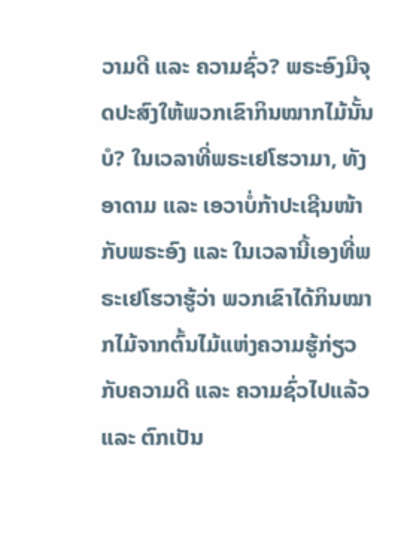ວາມດີ ແລະ ຄວາມຊົ່ວ? ພຣະອົງມີຈຸດປະສົງໃຫ້ພວກເຂົາກິນໝາກໄມ້ນັ້ນບໍ? ໃນເວລາທີ່ພຣະເຢໂຮວາມາ, ທັງອາດາມ ແລະ ເອວາບໍ່ກ້າປະເຊີນໜ້າກັບພຣະອົງ ແລະ ໃນເວລານີ້ເອງທີ່ພຣະເຢໂຮວາຮູ້ວ່າ ພວກເຂົາໄດ້ກິນໝາກໄມ້ຈາກຕົ້ນໄມ້ແຫ່ງຄວາມຮູ້ກ່ຽວກັບຄວາມດີ ແລະ ຄວາມຊົ່ວໄປແລ້ວ ແລະ ຕົກເປັນ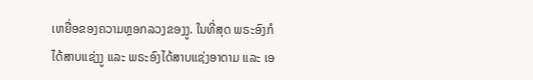ເຫຍື່ອຂອງຄວາມຫຼອກລວງຂອງງູ. ໃນທີ່ສຸດ ພຣະອົງກໍໄດ້ສາບແຊ່ງງູ ແລະ ພຣະອົງໄດ້ສາບແຊ່ງອາດາມ ແລະ ເອ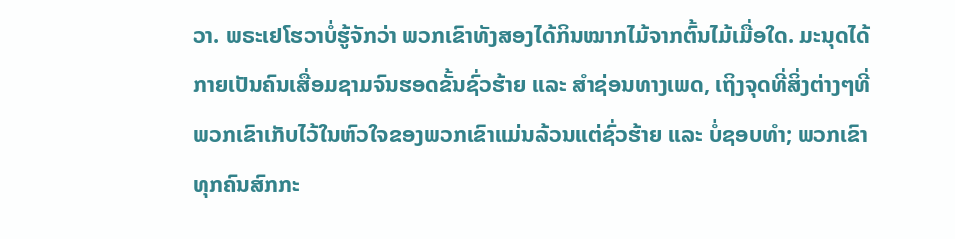ວາ. ພຣະເຢໂຮວາບໍ່ຮູ້ຈັກວ່າ ພວກເຂົາທັງສອງໄດ້ກິນໝາກໄມ້ຈາກຕົ້ນໄມ້ເມື່ອໃດ. ມະນຸດໄດ້ກາຍເປັນຄົນເສື່ອມຊາມຈົນຮອດຂັ້ນຊົ່ວຮ້າຍ ແລະ ສຳຊ່ອນທາງເພດ, ເຖິງຈຸດທີ່ສິ່ງຕ່າງໆທີ່ພວກເຂົາເກັບໄວ້ໃນຫົວໃຈຂອງພວກເຂົາແມ່ນລ້ວນແຕ່ຊົ່ວຮ້າຍ ແລະ ບໍ່ຊອບທໍາ; ພວກເຂົາທຸກຄົນສົກກະ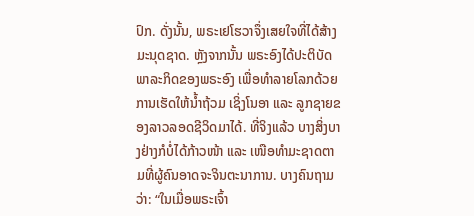ປົກ. ດັ່ງນັ້ນ, ພຣະເຢໂຮວາຈຶ່ງເສຍໃຈທີ່ໄດ້ສ້າງມະນຸດຊາດ. ຫຼັງຈາກນັ້ນ ພຣະອົງໄດ້ປະຕິບັດພາລະກິດຂອງພຣະອົງ ເພື່ອທໍາລາຍໂລກດ້ວຍການເຮັດໃຫ້ນ້ຳຖ້ວມ ເຊິ່ງໂນອາ ແລະ ລູກຊາຍຂອງລາວລອດຊີວິດມາໄດ້. ທີ່ຈິງແລ້ວ ບາງສິ່ງບາງຢ່າງກໍບໍ່ໄດ້ກ້າວໜ້າ ແລະ ເໜືອທໍາມະຊາດຕາມທີ່ຜູ້ຄົນອາດຈະຈິນຕະນາການ. ບາງຄົນຖາມວ່າ: “ໃນເມື່ອພຣະເຈົ້າ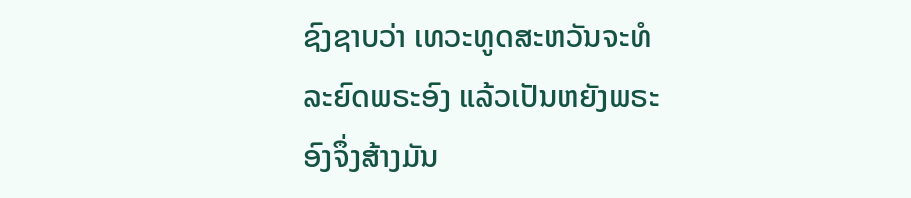ຊົງຊາບວ່າ ເທວະທູດສະຫວັນຈະທໍລະຍົດພຣະອົງ ແລ້ວເປັນຫຍັງພຣະອົງຈຶ່ງສ້າງມັນ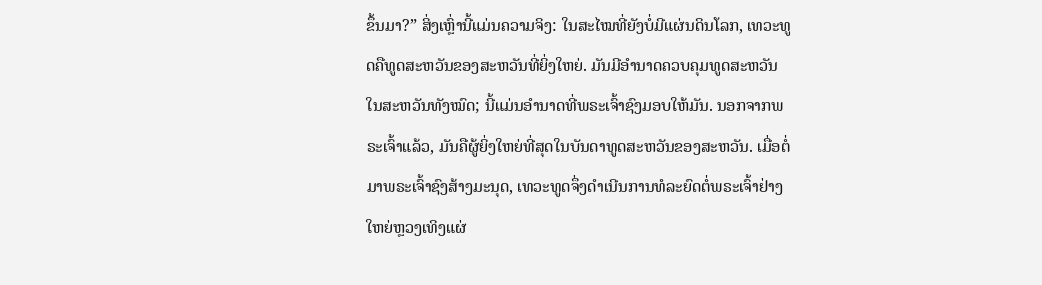ຂຶ້ນມາ?” ສິ່ງເຫຼົ່ານີ້ແມ່ນຄວາມຈິງ: ໃນສະໄໝທີ່ຍັງບໍ່ມີແຜ່ນດິນໂລກ, ເທວະທູດຄືທູດສະຫວັນຂອງສະຫວັນທີ່ຍິ່ງໃຫຍ່. ມັນມີອໍານາດຄວບຄຸມທູດສະຫວັນໃນສະຫວັນທັງໝົດ; ນີ້ແມ່ນອໍານາດທີ່ພຣະເຈົ້າຊົງມອບໃຫ້ມັນ. ນອກຈາກພຣະເຈົ້າແລ້ວ, ມັນຄືຜູ້ຍິ່ງໃຫຍ່ທີ່ສຸດໃນບັນດາທູດສະຫວັນຂອງສະຫວັນ. ເມື່ອຕໍ່ມາພຣະເຈົ້າຊົງສ້າງມະນຸດ, ເທວະທູດຈຶ່ງດໍາເນີນການທໍລະຍົດຕໍ່ພຣະເຈົ້າຢ່າງໃຫຍ່ຫຼວງເທິງແຜ່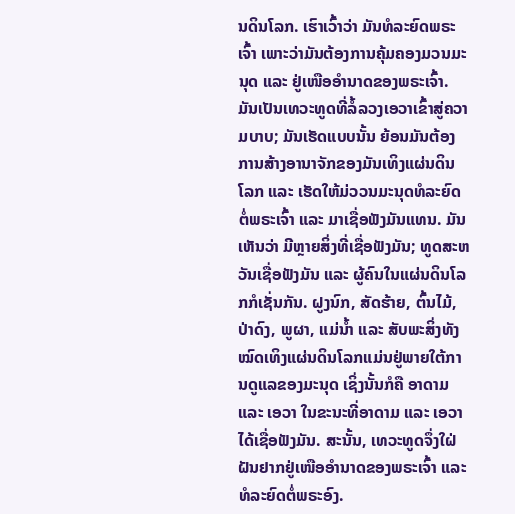ນດິນໂລກ. ເຮົາເວົ້າວ່າ ມັນທໍລະຍົດພຣະເຈົ້າ ເພາະວ່າມັນຕ້ອງການຄຸ້ມຄອງມວນມະນຸດ ແລະ ຢູ່ເໜືອອໍານາດຂອງພຣະເຈົ້າ. ມັນເປັນເທວະທູດທີ່ລໍ້ລວງເອວາເຂົ້າສູ່ຄວາມບາບ; ມັນເຮັດແບບນັ້ນ ຍ້ອນມັນຕ້ອງການສ້າງອານາຈັກຂອງມັນເທິງແຜ່ນດິນໂລກ ແລະ ເຮັດໃຫ້ມ່ວວນມະນຸດທໍລະຍົດຕໍ່ພຣະເຈົ້າ ແລະ ມາເຊື່ອຟັງມັນແທນ. ມັນເຫັນວ່າ ມີຫຼາຍສິ່ງທີ່ເຊື່ອຟັງມັນ; ທູດສະຫວັນເຊື່ອຟັງມັນ ແລະ ຜູ້ຄົນໃນແຜ່ນດິນໂລກກໍເຊັ່ນກັນ. ຝູງນົກ, ສັດຮ້າຍ, ຕົ້ນໄມ້, ປ່າດົງ, ພູຜາ, ແມ່ນໍ້າ ແລະ ສັບພະສິ່ງທັງໝົດເທິງແຜ່ນດິນໂລກແມ່ນຢູ່ພາຍໃຕ້ການດູແລຂອງມະນຸດ ເຊິ່ງນັ້ນກໍຄື ອາດາມ ແລະ ເອວາ ໃນຂະນະທີ່ອາດາມ ແລະ ເອວາໄດ້ເຊື່ອຟັງມັນ. ສະນັ້ນ, ເທວະທູດຈຶ່ງໃຝ່ຝັນຢາກຢູ່ເໜືອອໍານາດຂອງພຣະເຈົ້າ ແລະ ທໍລະຍົດຕໍ່ພຣະອົງ.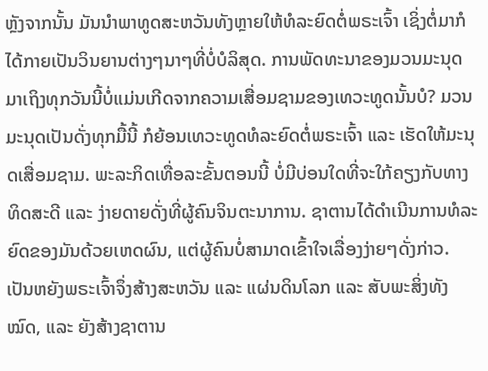ຫຼັງຈາກນັ້ນ ມັນນໍາພາທູດສະຫວັນທັງຫຼາຍໃຫ້ທໍລະຍົດຕໍ່ພຣະເຈົ້າ ເຊິ່ງຕໍ່ມາກໍໄດ້ກາຍເປັນວິນຍານຕ່າງໆນາໆທີ່ບໍ່ບໍລິສຸດ. ການພັດທະນາຂອງມວນມະນຸດມາເຖິງທຸກວັນນີ້ບໍ່ແມ່ນເກີດຈາກຄວາມເສື່ອມຊາມຂອງເທວະທູດນັ້ນບໍ? ມວນມະນຸດເປັນດັ່ງທຸກມື້ນີ້ ກໍຍ້ອນເທວະທູດທໍລະຍົດຕໍ່ພຣະເຈົ້າ ແລະ ເຮັດໃຫ້ມະນຸດເສື່ອມຊາມ. ພະລະກິດເທື່ອລະຂັ້ນຕອນນີ້ ບໍ່ມີບ່ອນໃດທີ່ຈະໃກ້ຄຽງກັບທາງທິດສະດີ ແລະ ງ່າຍດາຍດັ່ງທີ່ຜູ້ຄົນຈິນຕະນາການ. ຊາຕານໄດ້ດຳເນີນການທໍລະຍົດຂອງມັນດ້ວຍເຫດຜົນ, ແຕ່ຜູ້ຄົນບໍ່ສາມາດເຂົ້າໃຈເລື່ອງງ່າຍໆດັ່ງກ່າວ. ເປັນຫຍັງພຣະເຈົ້າຈຶ່ງສ້າງສະຫວັນ ແລະ ແຜ່ນດິນໂລກ ແລະ ສັບພະສິ່ງທັງໝົດ, ແລະ ຍັງສ້າງຊາຕານ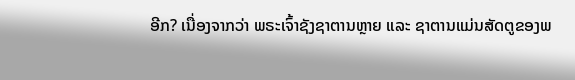ອີກ? ເນື່ອງຈາກວ່າ ພຣະເຈົ້າຊັງຊາຕານຫຼາຍ ແລະ ຊາຕານແມ່ນສັດຕູຂອງພ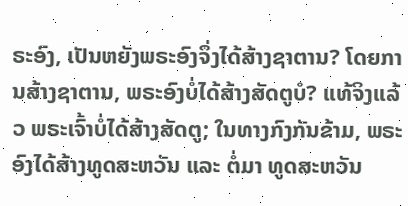ຣະອົງ, ເປັນຫຍັງພຣະອົງຈຶ່ງໄດ້ສ້າງຊາຕານ? ໂດຍການສ້າງຊາຕານ, ພຣະອົງບໍ່ໄດ້ສ້າງສັດຕູບໍ? ແທ້ຈິງແລ້ວ ພຣະເຈົ້າບໍ່ໄດ້ສ້າງສັດຕູ; ໃນທາງກົງກັນຂ້າມ, ພຣະອົງໄດ້ສ້າງທູດສະຫວັນ ແລະ ຕໍ່ມາ ທູດສະຫວັນ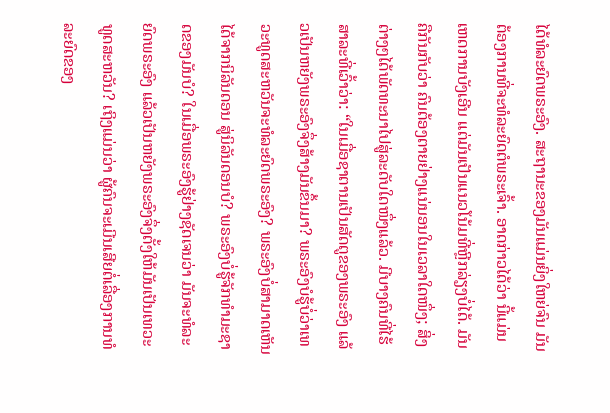ໄດ້ທໍລະຍົດພຣະອົງ. ສະຖານະຂອງມັນແມ່ນຍິ່ງໃຫຍ່ຈົນ ມັນຕ້ອງການທີ່ຈະທໍລະຍົດຕໍພຣະເຈົ້າ. ອາດກ່າວໄດ້ວ່າ ນີ້ແມ່ນເຫດການບັງເອີນ ແຕ່ມັນເປັນແນວໂນ້ມທີ່ຫຼີກລ່ຽງບໍ່ໄດ້. ມັນຄືກັນກັບວ່າ ຄົນຕ້ອງຕາຍຢ່າງແນ່ນອນໃນເວລາໃດໜຶ່ງ; ສິ່ງຕ່າງໆໄດ້ພັດທະນາໄປສູ່ລະດັບໃດໜຶ່ງແລ້ວ. ມີບາງຄົນທີ່ໄຮ້ສາລະທີ່ເວົ້າວ່າ: “ໃນເມື່ອຊາຕານເປັນສັດຕູຂອງພຣະອົງ ແລ້ວເປັນຫຍັງພຣະອົງຈຶ່ງສ້າງມັນຂຶ້ນມາ? ພຣະອົງບໍຮູ້ບໍ່ວ່າເທວະທູດສະຫວັນຈະທໍລະຍົດພຣະອົງ? ພຣະອົງບໍ່ສາມາດເຫັນໄດ້ຈາກນິລັນດອນ ສູ່ນິລັນດອນບໍ? ພຣະອົງບໍ່ຮູ້ຈັກທຳມະຊາດຂອງມັນບໍ? ໃນເມື່ອພຣະອົງຮູ້ຢ່າງຊັດເຈນວ່າ ມັນຈະທໍລະຍົດພຣະອົງ ແລ້ວເປັນຫຍັງພຣະອົງຈຶ່ງຕັ້ງໃຫ້ມັນເປັນເທວະທູດສະຫວັນ? ເຖິງແມ່ນວ່າ ຜູ້ຄົນຈະເມີນເສີຍຕໍ່ເລື່ອງການທໍລະຍົດຂອງ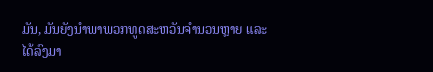ມັນ, ມັນຍັງນໍາພາພວກທູດສະຫວັນຈໍານວນຫຼາຍ ແລະ ໄດ້ລົງມາ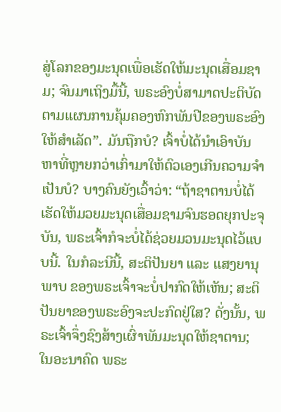ສູ່ໂລກຂອງມະນຸດເພື່ອເຮັດໃຫ້ມະນຸດເສື່ອມຊາມ; ຈົນມາເຖິງມື້ນີ້, ພຣະອົງບໍ່ສາມາດປະຕິບັດຕາມແຜນການຄຸ້ມຄອງຫົກພັນປີຂອງພຣະອົງໃຫ້ສໍາເລັດ”. ມັນຖືກບໍ? ເຈົ້າບໍ່ໄດ້ນໍາເອົາບັນຫາທີ່ຫຼາຍກວ່າເກົ່າມາໃຫ້ຕົວເອງເກີນຄວາມຈໍາເປັນບໍ? ບາງຄົນຍັງເວົ້າວ່າ: “ຖ້າຊາຕານບໍ່ໄດ້ເຮັດໃຫ້ມວຍມະນຸດເສື່ອມຊາມຈົນຮອດຍຸກປະຈຸບັນ, ພຣະເຈົ້າກໍຈະບໍ່ໄດ້ຊ່ວຍມວນມະນຸດໄວ້ແບບນີ້. ໃນກໍລະນີນີ້, ສະຕິປັນຍາ ແລະ ແສງຍານຸພາບ ຂອງພຣະເຈົ້າຈະບໍ່ປາກົດໃຫ້ເຫັນ; ສະຕິປັນຍາຂອງພຣະອົງຈະປະກົດຢູ່ໃສ? ດັ່ງນັ້ນ, ພຣະເຈົ້າຈຶ່ງຊົງສ້າງເຜົ່າພັນມະນຸດໃຫ້ຊາຕານ; ໃນອະນາຄົດ ພຣະ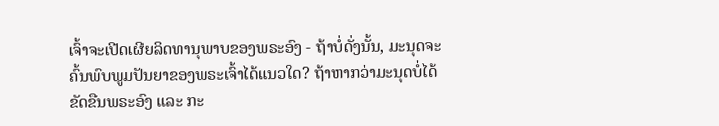ເຈົ້າຈະເປີດເຜີຍລິດທານຸພາບຂອງພຣະອົງ - ຖ້າບໍ່ດັ່ງນັ້ນ, ມະນຸດຈະຄົ້ນພົບພູມປັນຍາຂອງພຣະເຈົ້າໄດ້ແນວໃດ? ຖ້າຫາກວ່າມະນຸດບໍ່ໄດ້ຂັດຂືນພຣະອົງ ແລະ ກະ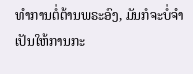ທຳການຕໍ່ຕ້ານພຣະອົງ, ມັນກໍຈະບໍ່ຈໍາເປັນໃຫ້ການກະ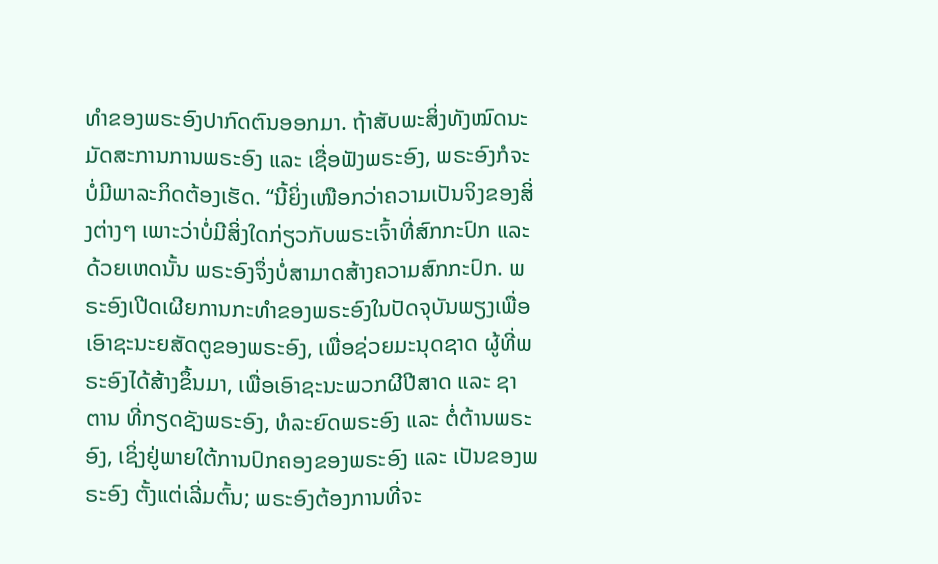ທໍາຂອງພຣະອົງປາກົດຕົນອອກມາ. ຖ້າສັບພະສິ່ງທັງໝົດນະມັດສະການການພຣະອົງ ແລະ ເຊື່ອຟັງພຣະອົງ, ພຣະອົງກໍຈະບໍ່ມີພາລະກິດຕ້ອງເຮັດ. “ນີ້ຍິ່ງເໜືອກວ່າຄວາມເປັນຈິງຂອງສິ່ງຕ່າງໆ ເພາະວ່າບໍ່ມີສິ່ງໃດກ່ຽວກັບພຣະເຈົ້າທີ່ສົກກະປົກ ແລະ ດ້ວຍເຫດນັ້ນ ພຣະອົງຈຶ່ງບໍ່ສາມາດສ້າງຄວາມສົກກະປົກ. ພຣະອົງເປີດເຜີຍການກະທໍາຂອງພຣະອົງໃນປັດຈຸບັນພຽງເພື່ອເອົາຊະນະຍສັດຕູຂອງພຣະອົງ, ເພື່ອຊ່ວຍມະນຸດຊາດ ຜູ້ທີ່ພຣະອົງໄດ້ສ້າງຂຶ້ນມາ, ເພື່ອເອົາຊະນະພວກຜີປີສາດ ແລະ ຊາຕານ ທີ່ກຽດຊັງພຣະອົງ, ທໍລະຍົດພຣະອົງ ແລະ ຕໍ່ຕ້ານພຣະອົງ, ເຊິ່ງຢູ່ພາຍໃຕ້ການປົກຄອງຂອງພຣະອົງ ແລະ ເປັນຂອງພຣະອົງ ຕັ້ງແຕ່ເລີ່ມຕົ້ນ; ພຣະອົງຕ້ອງການທີ່ຈະ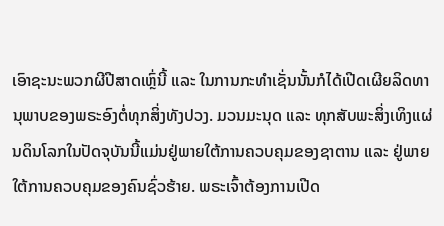ເອົາຊະນະພວກຜີປີສາດເຫຼົ່ນີ້ ແລະ ໃນການກະທຳເຊັ່ນນັ້ນກໍໄດ້ເປີດເຜີຍລິດທານຸພາບຂອງພຣະອົງຕໍ່ທຸກສິ່ງທັງປວງ. ມວນມະນຸດ ແລະ ທຸກສັບພະສິ່ງເທິງແຜ່ນດິນໂລກໃນປັດຈຸບັນນີ້ແມ່ນຢູ່ພາຍໃຕ້ການຄວບຄຸມຂອງຊາຕານ ແລະ ຢູ່ພາຍໃຕ້ການຄວບຄຸມຂອງຄົນຊົ່ວຮ້າຍ. ພຣະເຈົ້າຕ້ອງການເປີດ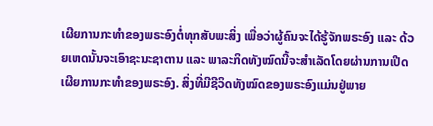ເຜີຍການກະທໍາຂອງພຣະອົງຕໍ່ທຸກສັບພະສິ່ງ ເພື່ອວ່າຜູ້ຄົນຈະໄດ້ຮູ້ຈັກພຣະອົງ ແລະ ດ້ວຍເຫດນັ້ນຈະເອົາຊະນະຊາຕານ ແລະ ພາລະກິດທັງໝົດນີ້ຈະສໍາເລັດໂດຍຜ່ານການເປີດເຜີຍການກະທໍາຂອງພຣະອົງ. ສິ່ງທີ່ມີຊີວິດທັງໝົດຂອງພຣະອົງແມ່ນຢູ່ພາຍ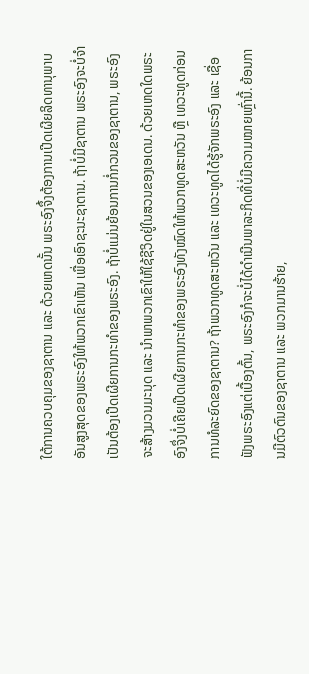ໃຕ້ການຄວບຄຸມຂອງຊາຕານ ແລະ ດ້ວຍເຫດນັ້ນ ພຣະອົງຈຶ້ງຕ້ອງການເປີດເຜີຍລິດທານຸພາບອັນສູງສຸດຂອງພຣະອົງໃຫ້ພວກເຂົາເຫັນ ເພື່ອເອົາຊະນະຊາຕານ. ຖ້າບໍ່ມີຊາຕານ ພຣະອົງຈະບໍ່ຈໍາເປັນຕ້ອງເປີດເຜີຍການກະທໍາຂອງພຣະອົງ. ຖ້າບໍ່ແມ່ນຍ້ອນການກໍ່ກວນຂອງຊາຕານ, ພຣະອົງຈະສ້າງມວນມະນຸດ ແລະ ນໍາພາພວກເຂົາໃຫ້ໃຊ້ຊີວິດຢູ່ໃນສວນຂອງເອເດນ. ດ້ວຍເຫດໃດພຣະອົງຈຶ່ງບໍ່ເຄີຍເປີດເຜີຍການກະທໍາຂອງພຣະອົງທັງໝົດໃຫ້ພວກທູດສະຫວັນ ຫຼື ເທວະທູດກ່ອນການທໍລະຍົດຂອງຊາຕານ? ຖ້າພວກທູດສະຫວັນ ແລະ ເທວະທູດໄດ້ຮູ້ຈັກພຣະອົງ ແລະ ເຊື່ອຟັງພຣະອົງແຕ່ເບື້ອງຕົ້ນ, ພຣະອົງກໍຈະບໍ່ໄດ້ດໍາເນີນພາລະກິດທີ່ບໍ່ມີຄວາມໝາຍເຫຼົ່ານີ້. ຍ້ອນການມີຕົວຕົນຂອງຊາຕານ ແລະ ພວກມານຮ້າຍ,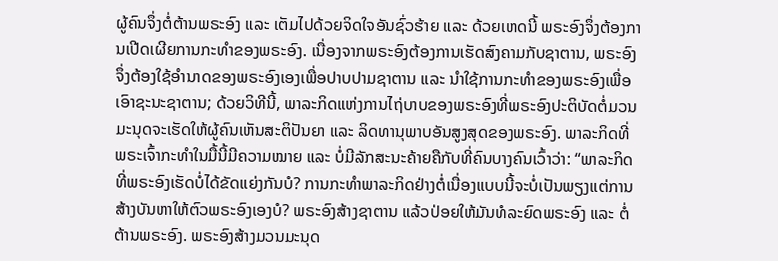ຜູ້ຄົນຈຶ່ງຕໍ່ຕ້ານພຣະອົງ ແລະ ເຕັມໄປດ້ວຍຈິດໃຈອັນຊົ່ວຮ້າຍ ແລະ ດ້ວຍເຫດນີ້ ພຣະອົງຈຶ່ງຕ້ອງການເປີດເຜີຍການກະທໍາຂອງພຣະອົງ. ເນື່ອງຈາກພຣະອົງຕ້ອງການເຮັດສົງຄາມກັບຊາຕານ, ພຣະອົງຈຶ່ງຕ້ອງໃຊ້ອໍານາດຂອງພຣະອົງເອງເພື່ອປາບປາມຊາຕານ ແລະ ນໍາໃຊ້ການກະທໍາຂອງພຣະອົງເພື່ອເອົາຊະນະຊາຕານ; ດ້ວຍວິທີນີ້, ພາລະກິດແຫ່ງການໄຖ່ບາບຂອງພຣະອົງທີ່ພຣະອົງປະຕິບັດຕໍ່ມວນມະນຸດຈະເຮັດໃຫ້ຜູ້ຄົນເຫັນສະຕິປັນຍາ ແລະ ລິດທານຸພາບອັນສູງສຸດຂອງພຣະອົງ. ພາລະກິດທີ່ພຣະເຈົ້າກະທຳໃນມື້ນີ້ມີຄວາມໝາຍ ແລະ ບໍ່ມີລັກສະນະຄ້າຍຄືກັບທີ່ຄົນບາງຄົນເວົ້າວ່າ: “ພາລະກິດທີ່ພຣະອົງເຮັດບໍ່ໄດ້ຂັດແຍ່ງກັນບໍ? ການກະທຳພາລະກິດຢ່າງຕໍ່ເນື່ອງແບບນີ້ຈະບໍ່ເປັນພຽງແຕ່ການສ້າງບັນຫາໃຫ້ຕົວພຣະອົງເອງບໍ? ພຣະອົງສ້າງຊາຕານ ແລ້ວປ່ອຍໃຫ້ມັນທໍລະຍົດພຣະອົງ ແລະ ຕໍ່ຕ້ານພຣະອົງ. ພຣະອົງສ້າງມວນມະນຸດ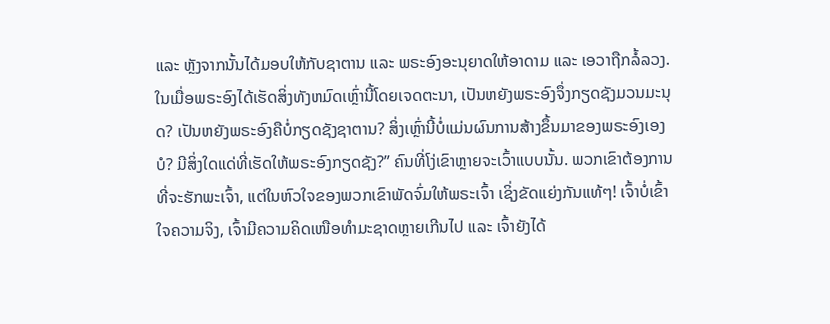ແລະ ຫຼັງຈາກນັ້ນໄດ້ມອບໃຫ້ກັບຊາຕານ ແລະ ພຣະອົງອະນຸຍາດໃຫ້ອາດາມ ແລະ ເອວາຖືກລໍ້ລວງ. ໃນເມື່ອພຣະອົງໄດ້ເຮັດສິ່ງທັງຫມົດເຫຼົ່ານີ້ໂດຍເຈດຕະນາ, ເປັນຫຍັງພຣະອົງຈຶ່ງກຽດຊັງມວນມະນຸດ? ເປັນຫຍັງພຣະອົງຄືບໍ່ກຽດຊັງຊາຕານ? ສິ່ງເຫຼົ່ານີ້ບໍ່ແມ່ນຜົນການສ້າງຂຶ້ນມາຂອງພຣະອົງເອງບໍ? ມີສິ່ງໃດແດ່ທີ່ເຮັດໃຫ້ພຣະອົງກຽດຊັງ?” ຄົນທີ່ໂງ່ເຂົາຫຼາຍຈະເວົ້າແບບນັ້ນ. ພວກເຂົາຕ້ອງການທີ່ຈະຮັກພະເຈົ້າ, ແຕ່ໃນຫົວໃຈຂອງພວກເຂົາພັດຈົ່ມໃຫ້ພຣະເຈົ້າ ເຊິ່ງຂັດແຍ່ງກັນແທ້ໆ! ເຈົ້າບໍ່ເຂົ້າໃຈຄວາມຈິງ, ເຈົ້າມີຄວາມຄິດເໜືອທຳມະຊາດຫຼາຍເກີນໄປ ແລະ ເຈົ້າຍັງໄດ້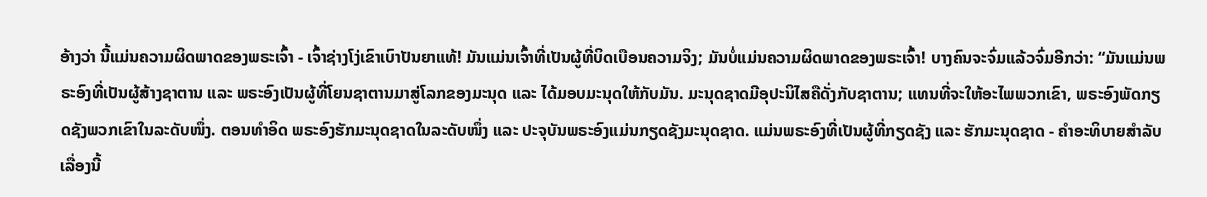ອ້າງວ່າ ນີ້ແມ່ນຄວາມຜິດພາດຂອງພຣະເຈົ້າ - ເຈົ້າຊ່າງໂງ່ເຂົາເບົາປັນຍາແທ້! ມັນແມ່ນເຈົ້າທີ່ເປັນຜູ້ທີ່ບິດເບືອນຄວາມຈິງ; ມັນບໍ່ແມ່ນຄວາມຜິດພາດຂອງພຣະເຈົ້າ! ບາງຄົນຈະຈົ່ມແລ້ວຈົ່ມອີກວ່າ: “ມັນແມ່ນພຣະອົງທີ່ເປັນຜູ້ສ້າງຊາຕານ ແລະ ພຣະອົງເປັນຜູ້ທີ່ໂຍນຊາຕານມາສູ່ໂລກຂອງມະນຸດ ແລະ ໄດ້ມອບມະນຸດໃຫ້ກັບມັນ. ມະນຸດຊາດມີອຸປະນິໄສຄືດັ່ງກັບຊາຕານ; ແທນທີ່ຈະໃຫ້ອະໄພພວກເຂົາ, ພຣະອົງພັດກຽດຊັງພວກເຂົາໃນລະດັບໜຶ່ງ. ຕອນທໍາອິດ ພຣະອົງຮັກມະນຸດຊາດໃນລະດັບໜຶ່ງ ແລະ ປະຈຸບັນພຣະອົງແມ່ນກຽດຊັງມະນຸດຊາດ. ແມ່ນພຣະອົງທີ່ເປັນຜູ້ທີ່ກຽດຊັງ ແລະ ຮັກມະນຸດຊາດ - ຄໍາອະທິບາຍສຳລັບເລື່ອງນີ້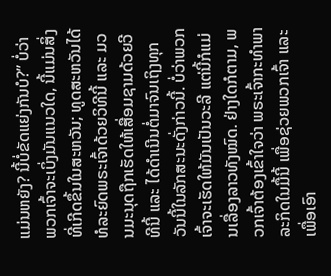ແມ່ນຫຍັງ? ນີ້ບໍ່ຂັດແຍ່ງກັນບໍ?” ບໍ່ວ່າພວກເຈົ້າຈະເບິ່ງມັນແນວໃດ, ນີ້ແມ່ນສິ່ງທີ່ເກີດຂຶ້ນໃນສະຫວັນ; ທູດສະຫວັນໄດ້ທໍລະຍົດພຣະເຈົ້າດ້ວຍວິທີນີ້ ແລະ ມວນມະນຸດຖືກເຮັດໃຫ້ເສື່ອມຊາມດ້ວຍວີທີນີ້ ແລະ ໄດ້ດຳເນີນຕໍ່ມາຈົນເຖິງທຸກວັນນີ້ໃນລັກສະນະດັ່ງກ່າວນີ້. ບໍ່ວ່າພວກເຈົ້າຈະເຮັດໃຫ້ມັນເປັນວະລີ ແຕ່ນີ້ກໍແມ່ນເລື່ອງລາວທັງໝົດ. ຢ່າງໃດກໍຕາມ, ພວກເຈົ້າຕ້ອງເຂົ້າໃຈວ່າ ພຣະເຈົ້າກະທຳພາລະກິດໃນມື້ນີ້ ເພື່ອຊ່ວຍພວກເຈົ້າ ແລະ ເພື່ອເອົາ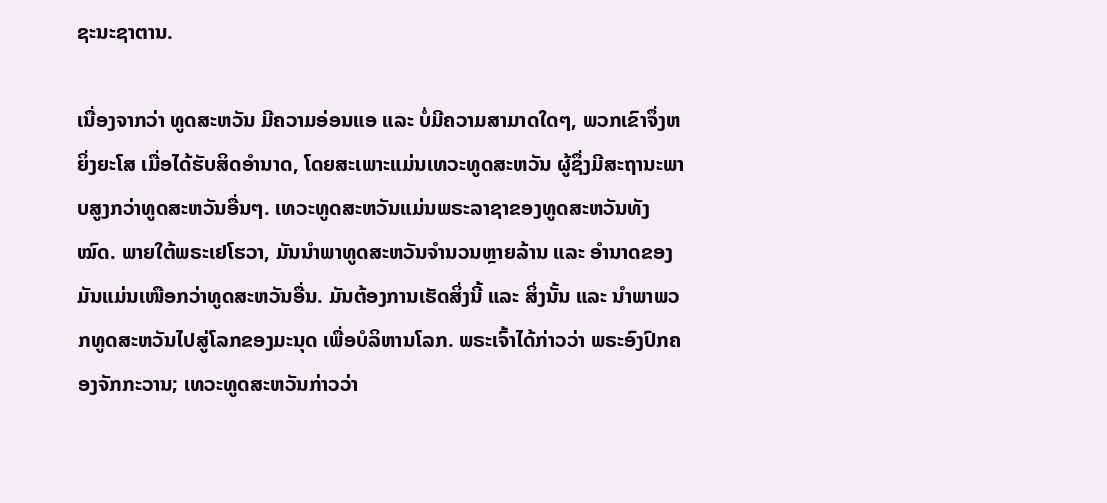ຊະນະຊາຕານ.

ເນື່ອງຈາກວ່າ ທູດສະຫວັນ ມີຄວາມອ່ອນແອ ແລະ ບໍ່ມີຄວາມສາມາດໃດໆ, ພວກເຂົາຈຶ່ງຫຍິ່ງຍະໂສ ເມື່ອໄດ້ຮັບສິດອໍານາດ, ໂດຍສະເພາະແມ່ນເທວະທູດສະຫວັນ ຜູ້ຊຶ່ງມີສະຖານະພາບສູງກວ່າທູດສະຫວັນອື່ນໆ. ເທວະທູດສະຫວັນແມ່ນພຣະລາຊາຂອງທູດສະຫວັນທັງໝົດ. ພາຍໃຕ້ພຣະເຢໂຮວາ, ມັນນຳພາທູດສະຫວັນຈໍານວນຫຼາຍລ້ານ ແລະ ອໍານາດຂອງມັນແມ່ນເໜືອກວ່າທູດສະຫວັນອື່ນ. ມັນຕ້ອງການເຮັດສິ່ງນີ້ ແລະ ສິ່ງນັ້ນ ແລະ ນໍາພາພວກທູດສະຫວັນໄປສູ່ໂລກຂອງມະນຸດ ເພື່ອບໍລິຫານໂລກ. ພຣະເຈົ້າໄດ້ກ່າວວ່າ ພຣະອົງປົກຄອງຈັກກະວານ; ເທວະທູດສະຫວັນກ່າວວ່າ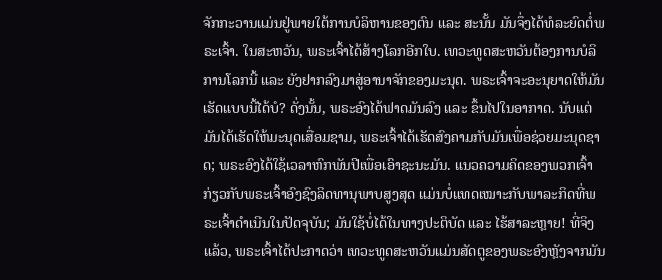ຈັກກະວານແມ່ນຢູ່ພາຍໃຕ້ການບໍລິຫານຂອງຕົນ ແລະ ສະນັ້ນ ມັນຈຶ່ງໄດ້ທໍລະຍົດຕໍ່ພຣະເຈົ້າ. ໃນສະຫວັນ, ພຣະເຈົ້າໄດ້ສ້າງໂລກອີກໃບ. ເທວະທູດສະຫວັນຕ້ອງການບໍລິການໂລກນີ້ ແລະ ຍັງຢາກລົງມາສູ່ອານາຈັກຂອງມະນຸດ. ພຣະເຈົ້າຈະອະນຸຍາດໃຫ້ມັນເຮັດແບບນີ້ໄດ້ບໍ? ດັ່ງນັ້ນ, ພຣະອົງໄດ້ຟາດມັນລົງ ແລະ ຂຶ້ນໄປໃນອາກາດ. ນັບແຕ່ມັນໄດ້ເຮັດໃຫ້ມະນຸດເສື່ອມຊາມ, ພຣະເຈົ້າໄດ້ເຮັດສົງຄາມກັບມັນເພື່ອຊ່ວຍມະນຸດຊາດ; ພຣະອົງໄດ້ໃຊ້ເວລາຫົກພັນປີເພື່ອເອົາຊະນະມັນ. ແນວຄວາມຄິດຂອງພວກເຈົ້າກ່ຽວກັບພຣະເຈົ້າອົງຊົງລິດທານຸພາບສູງສຸດ ແມ່ນບໍ່ແທດເໝາະກັບພາລະກິດທີ່ພຣະເຈົ້າດຳເນີນໃນປັດຈຸບັນ; ມັນໃຊ້ບໍ່ໄດ້ໃນທາງປະຕິບັດ ແລະ ໄຮ້ສາລະຫຼາຍ! ທີ່ຈິງແລ້ວ, ພຣະເຈົ້າໄດ້ປະກາດວ່າ ເທວະທູດສະຫວັນແມ່ນສັດຕູຂອງພຣະອົງຫຼັງຈາກມັນ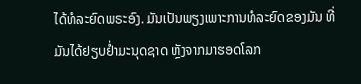ໄດ້ທໍລະຍົດພຣະອົງ. ມັນເປັນພຽງເພາະການທໍລະຍົດຂອງມັນ ທີ່ມັນໄດ້ຢຽບຢໍ່າມະນຸດຊາດ ຫຼັງຈາກມາຮອດໂລກ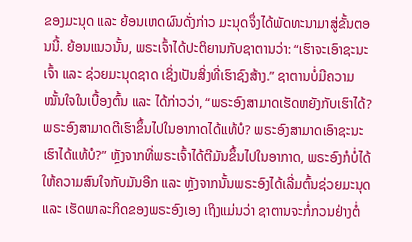ຂອງມະນຸດ ແລະ ຍ້ອນເຫດຜົນດັ່ງກ່າວ ມະນຸດຈຶ່ງໄດ້ພັດທະນາມາສູ່ຂັ້ນຕອນນີ້. ຍ້ອນແນວນັ້ນ, ພຣະເຈົ້າໄດ້ປະຕິຍານກັບຊາຕານວ່າ: “ເຮົາຈະເອົາຊະນະເຈົ້າ ແລະ ຊ່ວຍມະນຸດຊາດ ເຊິ່ງເປັນສິ່ງທີ່ເຮົາຊົງສ້າງ.” ຊາຕານບໍ່ມີຄວາມໝັ້ນໃຈໃນເບື້ອງຕົ້ນ ແລະ ໄດ້ກ່າວວ່າ, “ພຣະອົງສາມາດເຮັດຫຍັງກັບເຮົາໄດ້? ພຣະອົງສາມາດຕີເຮົາຂຶ້ນໄປໃນອາກາດໄດ້ແທ້ບໍ? ພຣະອົງສາມາດເອົາຊະນະເຮົາໄດ້ແທ້ບໍ?” ຫຼັງຈາກທີ່ພຣະເຈົ້າໄດ້ຕີມັນຂຶ້ນໄປໃນອາກາດ, ພຣະອົງກໍບໍ່ໄດ້ໃຫ້ຄວາມສົນໃຈກັບມັນອີກ ແລະ ຫຼັງຈາກນັ້ນພຣະອົງໄດ້ເລີ່ມຕົ້ນຊ່ວຍມະນຸດ ແລະ ເຮັດພາລະກິດຂອງພຣະອົງເອງ ເຖິງແມ່ນວ່າ ຊາຕານຈະກໍ່ກວນຢ່າງຕໍ່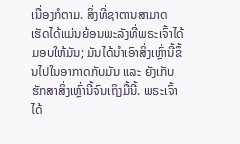ເນື່ອງກໍຕາມ. ສິ່ງທີ່ຊາຕານສາມາດເຮັດໄດ້ແມ່ນຍ້ອນພະລັງທີ່ພຣະເຈົ້າໄດ້ມອບໃຫ້ມັນ; ມັນໄດ້ນຳເອົາສິ່ງເຫຼົ່ານີ້ຂຶ້ນໄປໃນອາກາດກັບມັນ ແລະ ຍັງເກັບຮັກສາສິ່ງເຫຼົ່ານີ້ຈົນເຖິງມື້ນີ້. ພຣະເຈົ້າໄດ້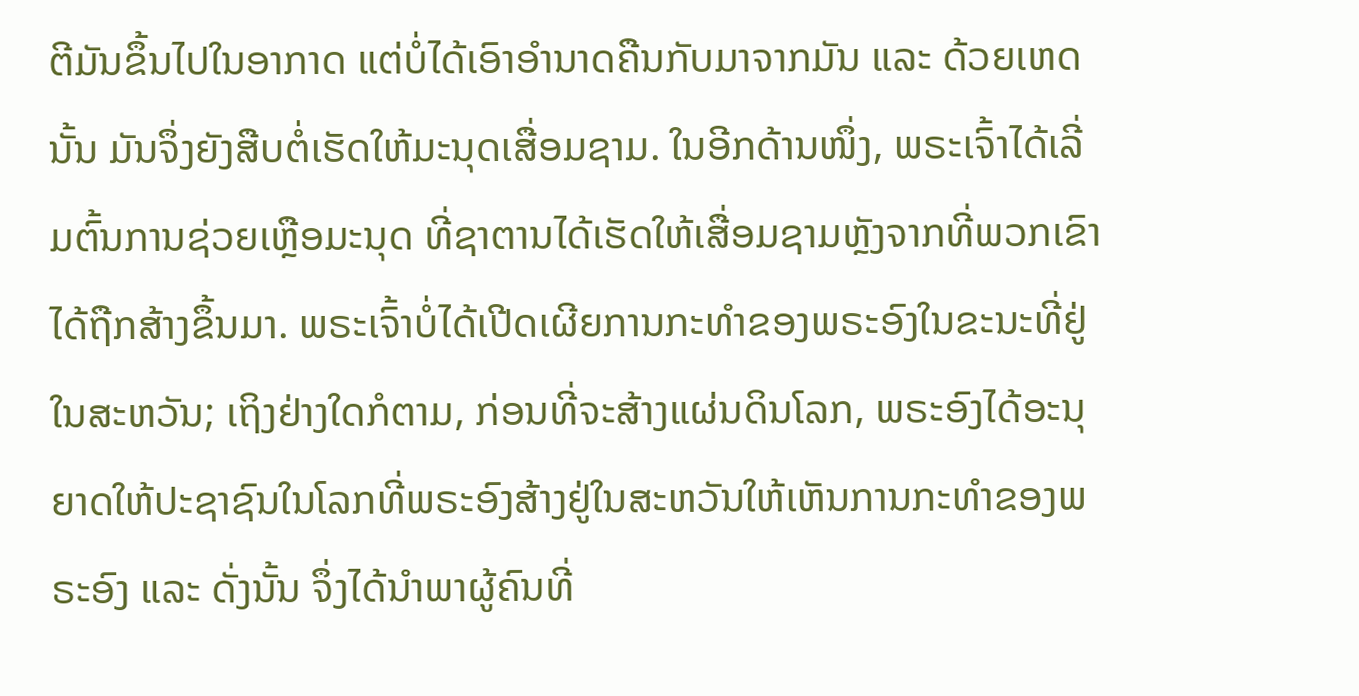ຕີມັນຂຶ້ນໄປໃນອາກາດ ແຕ່ບໍ່ໄດ້ເອົາອໍານາດຄືນກັບມາຈາກມັນ ແລະ ດ້ວຍເຫດນັ້ນ ມັນຈຶ່ງຍັງສືບຕໍ່ເຮັດໃຫ້ມະນຸດເສື່ອມຊາມ. ໃນອີກດ້ານໜຶ່ງ, ພຣະເຈົ້າໄດ້ເລີ່ມຕົ້ນການຊ່ວຍເຫຼືອມະນຸດ ທີ່ຊາຕານໄດ້ເຮັດໃຫ້ເສື່ອມຊາມຫຼັງຈາກທີ່ພວກເຂົາໄດ້ຖືກສ້າງຂຶ້ນມາ. ພຣະເຈົ້າບໍ່ໄດ້ເປີດເຜີຍການກະທໍາຂອງພຣະອົງໃນຂະນະທີ່ຢູ່ໃນສະຫວັນ; ເຖິງຢ່າງໃດກໍຕາມ, ກ່ອນທີ່ຈະສ້າງແຜ່ນດິນໂລກ, ພຣະອົງໄດ້ອະນຸຍາດໃຫ້ປະຊາຊົນໃນໂລກທີ່ພຣະອົງສ້າງຢູ່ໃນສະຫວັນໃຫ້ເຫັນການກະທໍາຂອງພຣະອົງ ແລະ ດັ່ງນັ້ນ ຈຶ່ງໄດ້ນໍາພາຜູ້ຄົນທີ່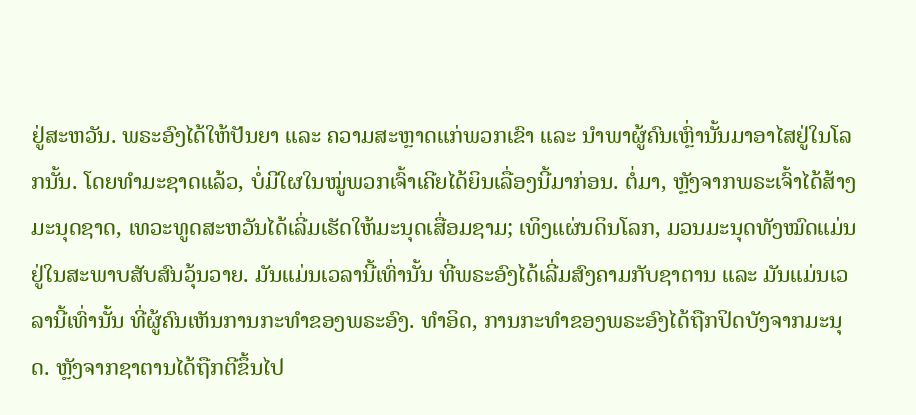ຢູ່ສະຫວັນ. ພຣະອົງໄດ້ໃຫ້ປັນຍາ ແລະ ຄວາມສະຫຼາດແກ່ພວກເຂົາ ແລະ ນໍາພາຜູ້ຄົນເຫຼົ່ານັ້ນມາອາໄສຢູ່ໃນໂລກນັ້ນ. ໂດຍທຳມະຊາດແລ້ວ, ບໍ່ມີໃຜໃນໝູ່ພວກເຈົ້າເຄີຍໄດ້ຍິນເລື່ອງນີ້ມາກ່ອນ. ຕໍ່ມາ, ຫຼັງຈາກພຣະເຈົ້າໄດ້ສ້າງມະນຸດຊາດ, ເທວະທູດສະຫວັນໄດ້ເລີ່ມເຮັດໃຫ້ມະນຸດເສື່ອມຊາມ; ເທິງແຜ່ນດິນໂລກ, ມວນມະນຸດທັງໝົດແມ່ນຢູ່ໃນສະພາບສັບສົນວຸ້ນວາຍ. ມັນແມ່ນເວລານີ້ເທົ່ານັ້ນ ທີ່ພຣະອົງໄດ້ເລີ່ມສົງຄາມກັບຊາຕານ ແລະ ມັນແມ່ນເວລານີ້ເທົ່ານັ້ນ ທີ່ຜູ້ຄົນເຫັນການກະທໍາຂອງພຣະອົງ. ທໍາອິດ, ການກະທໍາຂອງພຣະອົງໄດ້ຖືກປິດບັງຈາກມະນຸດ. ຫຼັງຈາກຊາຕານໄດ້ຖືກຕີຂຶ້ນໄປ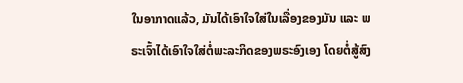ໃນອາກາດແລ້ວ, ມັນໄດ້ເອົາໃຈໃສ່ໃນເລື່ອງຂອງມັນ ແລະ ພຣະເຈົ້າໄດ້ເອົາໃຈໃສ່ຕໍ່ພະລະກິດຂອງພຣະອົງເອງ ໂດຍຕໍ່ສູ້ສົງ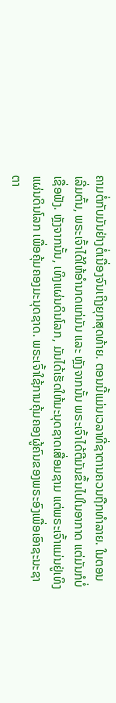ຄາມຕໍ່ກັບມັນຢ່າງຕໍ່ເນື່ອງຈົນເຖິງຍຸກສຸດທ້າຍ. ຕອນນີ້ແມ່ນເວລາທີ່ຊາຕານຄວນຖືກທໍາລາຍ. ໃນຕອນເລີ່ມຕົ້ນ, ພຣະເຈົ້າໄດ້ໃຫ້ອໍານາດແກ່ມັນ ແລະ ຫຼັງຈາກນັ້ນ ພຣະເຈົ້າໄດ້ຕີມັນຂຶ້ນໄປໃນອາກາດ ແຕ່ມັນກໍບໍ່ເຊື່ອຟັງ. ຫຼັງຈາກນັ້ນ, ເທິງແຜ່ນດິນໂລກ, ມັນໄດ້ເຮັດໃຫ້ມະນຸດຊາດເສື່ອມຊາມ ແຕ່ພຣະເຈົ້າແມ່ນຢູ່ເທິງແຜ່ນດິນໂລກ ເພື່ອຄຸ້ມຄອງມະນຸດຊາດ. ພຣະເຈົ້າໃຊ້ການຄຸ້ມຄອງຜູ້ຄົນຂອງພຣະອົງເພື່ອເອົາຊະນະຊາຕາ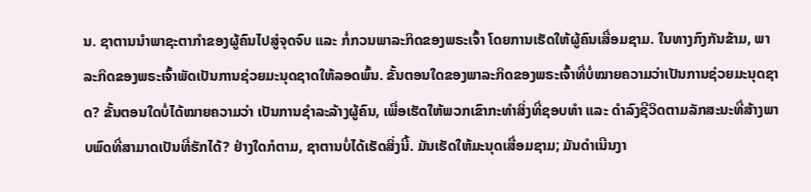ນ. ຊາຕານນຳພາຊະຕາກຳຂອງຜູ້ຄົນໄປສູ່ຈຸດຈົບ ແລະ ກໍ່ກວນພາລະກິດຂອງພຣະເຈົ້າ ໂດຍການເຮັດໃຫ້ຜູ້ຄົນເສື່ອມຊາມ. ໃນທາງກົງກັນຂ້າມ, ພາລະກິດຂອງພຣະເຈົ້າພັດເປັນການຊ່ວຍມະນຸດຊາດໃຫ້ລອດພົ້ນ. ຂັ້ນຕອນໃດຂອງພາລະກິດຂອງພຣະເຈົ້າທີ່ບໍ່ໝາຍຄວາມວ່າເປັນການຊ່ວຍມະນຸດຊາດ? ຂັ້ນຕອນໃດບໍ່ໄດ້ໝາຍຄວາມວ່າ ເປັນການຊໍາລະລ້າງຜູ້ຄົນ, ເພື່ອເຮັດໃຫ້ພວກເຂົາກະທຳສິ່ງທີ່ຊອບທໍາ ແລະ ດໍາລົງຊີວິດຕາມລັກສະນະທີ່ສ້າງພາບພົດທີ່ສາມາດເປັນທີ່ຮັກໄດ້? ຢ່າງໃດກໍຕາມ, ຊາຕານບໍ່ໄດ້ເຮັດສິ່ງນີ້. ມັນເຮັດໃຫ້ມະນຸດເສື່ອມຊາມ; ມັນດຳເນີນງາ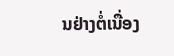ນຢ່າງຕໍ່ເນື່ອງ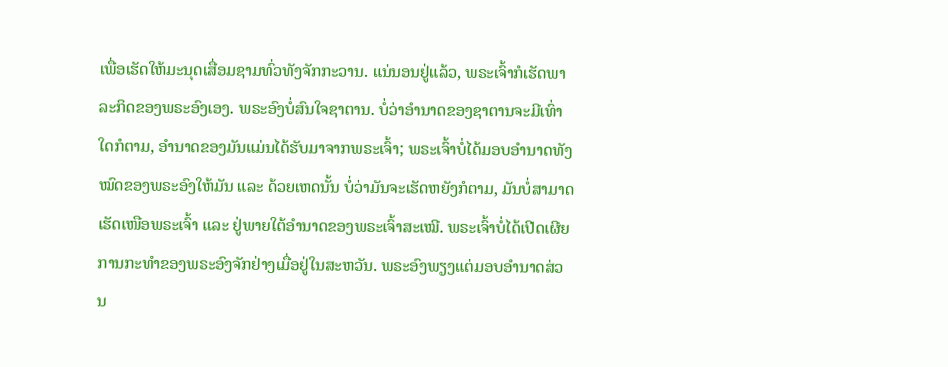ເພື່ອເຮັດໃຫ້ມະນຸດເສື່ອມຊາມທົ່ວທັງຈັກກະວານ. ແນ່ນອນຢູ່ແລ້ວ, ພຣະເຈົ້າກໍເຮັດພາລະກິດຂອງພຣະອົງເອງ. ພຣະອົງບໍ່ສົນໃຈຊາຕານ. ບໍ່ວ່າອໍານາດຂອງຊາຕານຈະມີເທົ່າໃດກໍຕາມ, ອໍານາດຂອງມັນແມ່ນໄດ້ຮັບມາຈາກພຣະເຈົ້າ; ພຣະເຈົ້າບໍ່ໄດ້ມອບອໍານາດທັງໝົດຂອງພຣະອົງໃຫ້ມັນ ແລະ ດ້ວຍເຫດນັ້ນ ບໍ່ວ່າມັນຈະເຮັດຫຍັງກໍຕາມ, ມັນບໍ່ສາມາດເຮັດເໜືອພຣະເຈົ້າ ແລະ ຢູ່ພາຍໃຕ້ອຳນາດຂອງພຣະເຈົ້າສະເໝີ. ພຣະເຈົ້າບໍ່ໄດ້ເປີດເຜີຍການກະທໍາຂອງພຣະອົງຈັກຢ່າງເມື່ອຢູ່ໃນສະຫວັນ. ພຣະອົງພຽງແຕ່ມອບອຳນາດສ່ວນ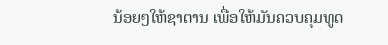ນ້ອຍໆໃຫ້ຊາຕານ ເພື່ອໃຫ້ມັນຄວບຄຸມທູດ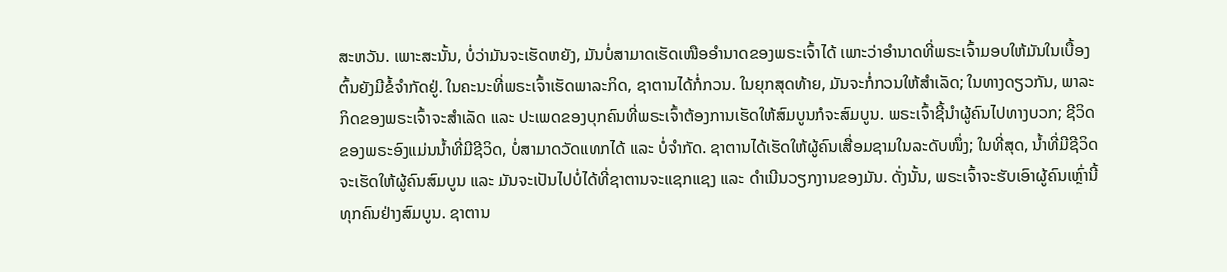ສະຫວັນ. ເພາະສະນັ້ນ, ບໍ່ວ່າມັນຈະເຮັດຫຍັງ, ມັນບໍ່ສາມາດເຮັດເໜືອອໍານາດຂອງພຣະເຈົ້າໄດ້ ເພາະວ່າອໍານາດທີ່ພຣະເຈົ້າມອບໃຫ້ມັນໃນເບື້ອງຕົ້ນຍັງມີຂໍ້ຈຳກັດຢູ່. ໃນຄະນະທີ່ພຣະເຈົ້າເຮັດພາລະກິດ, ຊາຕານໄດ້ກໍ່ກວນ. ໃນຍຸກສຸດທ້າຍ, ມັນຈະກໍ່ກວນໃຫ້ສໍາເລັດ; ໃນທາງດຽວກັນ, ພາລະກິດຂອງພຣະເຈົ້າຈະສໍາເລັດ ແລະ ປະເພດຂອງບຸກຄົນທີ່ພຣະເຈົ້າຕ້ອງການເຮັດໃຫ້ສົມບູນກໍຈະສົມບູນ. ພຣະເຈົ້າຊີ້ນໍາຜູ້ຄົນໄປທາງບວກ; ຊີວິດຂອງພຣະອົງແມ່ນນ້ຳທີ່ມີຊີວິດ, ບໍ່ສາມາດວັດແທກໄດ້ ແລະ ບໍ່ຈໍາກັດ. ຊາຕານໄດ້ເຮັດໃຫ້ຜູ້ຄົນເສື່ອມຊາມໃນລະດັບໜຶ່ງ; ໃນທີ່ສຸດ, ນ້ຳທີ່ມີຊີວິດຈະເຮັດໃຫ້ຜູ້ຄົນສົມບູນ ແລະ ມັນຈະເປັນໄປບໍ່ໄດ້ທີ່ຊາຕານຈະແຊກແຊງ ແລະ ດໍາເນີນວຽກງານຂອງມັນ. ດັ່ງນັ້ນ, ພຣະເຈົ້າຈະຮັບເອົາຜູ້ຄົນເຫຼົ່ານີ້ທຸກຄົນຢ່າງສົມບູນ. ຊາຕານ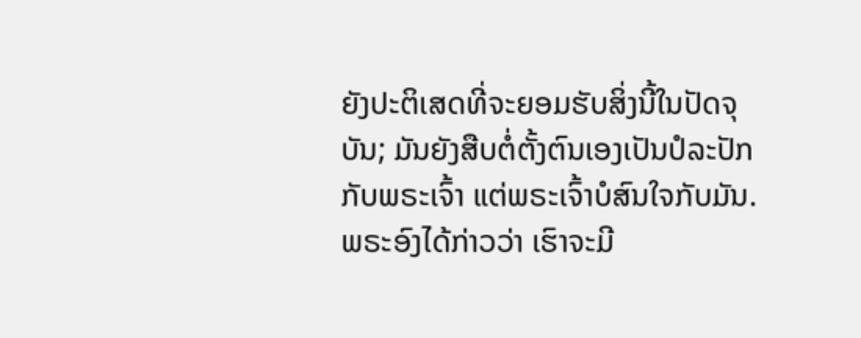ຍັງປະຕິເສດທີ່ຈະຍອມຮັບສິ່ງນີ້ໃນປັດຈຸບັນ; ມັນຍັງສືບຕໍ່ຕັ້ງຕົນເອງເປັນປໍລະປັກກັບພຣະເຈົ້າ ແຕ່ພຣະເຈົ້າບໍສົນໃຈກັບມັນ. ພຣະອົງໄດ້ກ່າວວ່າ ເຮົາຈະມີ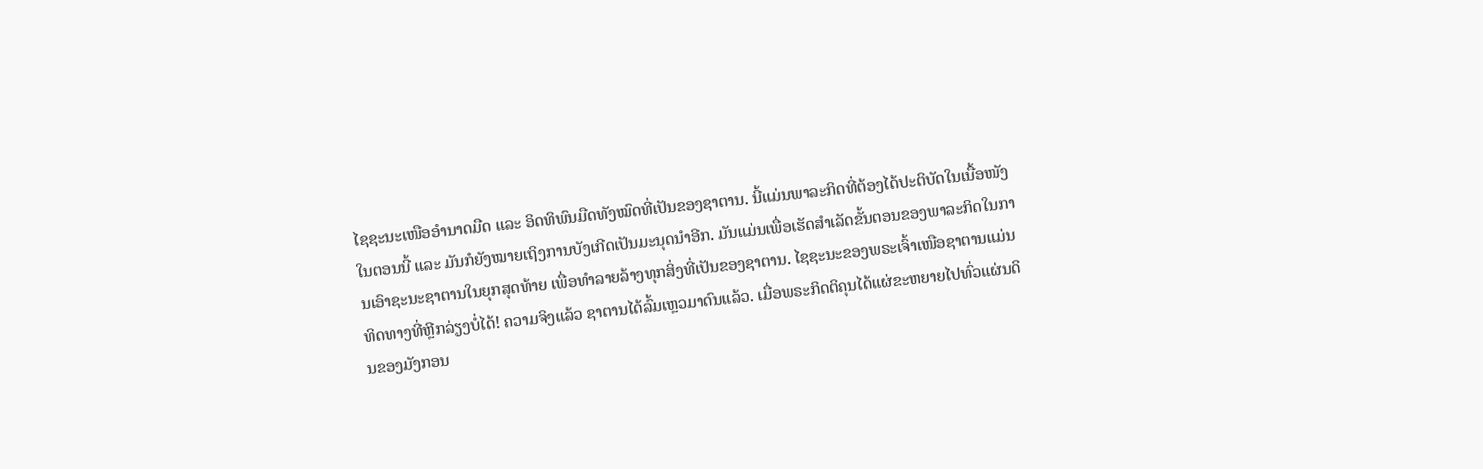ໄຊຊະນະເໜືອອໍານາດມືດ ແລະ ອິດທິພົນມືດທັງໝົດທີ່ເປັນຂອງຊາຕານ. ນີ້ແມ່ນພາລະກິດທີ່ຕ້ອງໄດ້ປະຕິບັດໃນເນື້ອໜັງໃນຕອນນີ້ ແລະ ມັນກໍຍັງໝາຍເຖິງການບັງເກີດເປັນມະນຸດນຳອີກ. ມັນແມ່ນເພື່ອເຮັດສໍາເລັດຂັ້ນຕອນຂອງພາລະກິດໃນການເອົາຊະນະຊາຕານໃນຍຸກສຸດທ້າຍ ເພື່ອທໍາລາຍລ້າງທຸກສິ່ງທີ່ເປັນຂອງຊາຕານ. ໄຊຊະນະຂອງພຣະເຈົ້າເໜືອຊາຕານແມ່ນທິດທາງທີ່ຫຼີກລ່ຽງບໍ່ໄດ້! ຄວາມຈິງແລ້ວ ຊາຕານໄດ້ລົ້ມເຫຼວມາດົນແລ້ວ. ເມື່ອພຣະກິດຕິຄຸນໄດ້ແຜ່ຂະຫຍາຍໄປທົ່ວແຜ່ນດິນຂອງມັງກອນ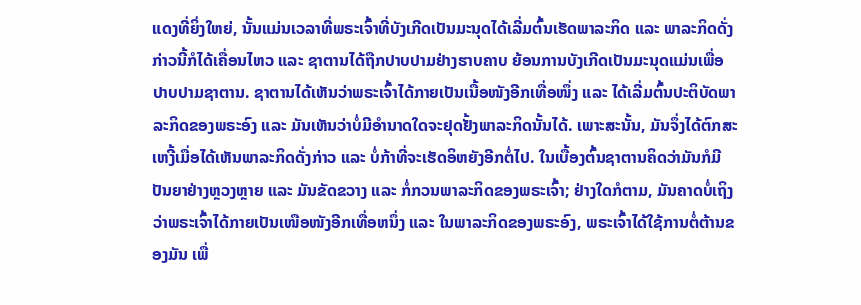ແດງທີ່ຍິ່ງໃຫຍ່, ນັ້ນແມ່ນເວລາທີ່ພຣະເຈົ້າທີ່ບັງເກີດເປັນມະນຸດໄດ້ເລີ່ມຕົ້ນເຮັດພາລະກິດ ແລະ ພາລະກິດດັ່ງກ່າວນີ້ກໍໄດ້ເຄື່ອນໄຫວ ແລະ ຊາຕານໄດ້ຖືກປາບປາມຢ່າງຮາບຄາບ ຍ້ອນການບັງເກີດເປັນມະນຸດແມ່ນເພື່ອປາບປາມຊາຕານ. ຊາຕານໄດ້ເຫັນວ່າພຣະເຈົ້າໄດ້ກາຍເປັນເນື້ອໜັງອີກເທື່ອໜຶ່ງ ແລະ ໄດ້ເລີ່ມຕົ້ນປະຕິບັດພາລະກິດຂອງພຣະອົງ ແລະ ມັນເຫັນວ່າບໍ່ມີອຳນາດໃດຈະຢຸດຢັ້ງພາລະກິດນັ້ນໄດ້. ເພາະສະນັ້ນ, ມັນຈຶ່ງໄດ້ຕົກສະເຫງີ້ເມື່ອໄດ້ເຫັນພາລະກິດດັ່ງກ່າວ ແລະ ບໍ່ກ້າທີ່ຈະເຮັດອິຫຍັງອີກຕໍ່ໄປ. ໃນເບື້ອງຕົ້ນຊາຕານຄິດວ່າມັນກໍມີປັນຍາຢ່າງຫຼວງຫຼາຍ ແລະ ມັນຂັດຂວາງ ແລະ ກໍ່ກວນພາລະກິດຂອງພຣະເຈົ້າ; ຢ່າງໃດກໍຕາມ, ມັນຄາດບໍ່ເຖິງວ່າພຣະເຈົ້າໄດ້ກາຍເປັນເໜືອໜັງອີກເທື່ອຫນຶ່ງ ແລະ ໃນພາລະກິດຂອງພຣະອົງ, ພຣະເຈົ້າໄດ້ໃຊ້ການຕໍ່ຕ້ານຂອງມັນ ເພື່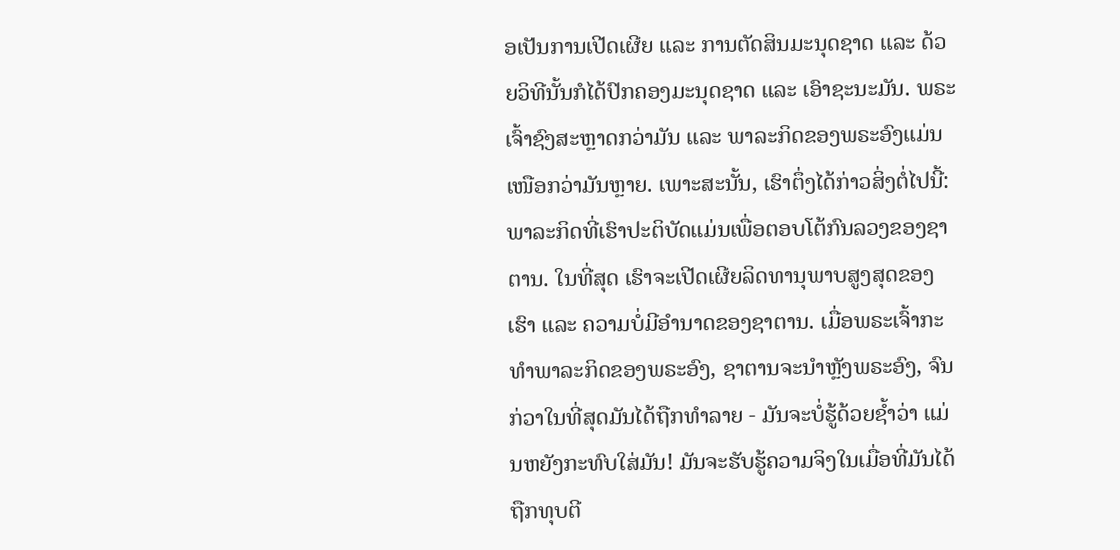ອເປັນການເປີດເຜີຍ ແລະ ການຕັດສິນມະນຸດຊາດ ແລະ ດ້ວຍວິທີນັ້ນກໍໄດ້ປົກຄອງມະນຸດຊາດ ແລະ ເອົາຊະນະມັນ. ພຣະເຈົ້າຊົງສະຫຼາດກວ່າມັນ ແລະ ພາລະກິດຂອງພຣະອົງແມ່ນເໜືອກວ່າມັນຫຼາຍ. ເພາະສະນັ້ນ, ເຮົາຕຶ່ງໄດ້ກ່າວສິ່ງຕໍ່ໄປນີ້: ພາລະກິດທີ່ເຮົາປະຕິບັດແມ່ນເພື່ອຕອບໂຕ້ກົນລວງຂອງຊາຕານ. ໃນທີ່ສຸດ ເຮົາຈະເປີດເຜີຍລິດທານຸພາບສູງສຸດຂອງເຮົາ ແລະ ຄວາມບໍ່ມີອຳນາດຂອງຊາຕານ. ເມື່ອພຣະເຈົ້າກະທຳພາລະກິດຂອງພຣະອົງ, ຊາຕານຈະນຳຫຼັງພຣະອົງ, ຈົນກ່ວາໃນທີ່ສຸດມັນໄດ້ຖືກທໍາລາຍ - ມັນຈະບໍ່ຮູ້ດ້ວຍຊ້ຳວ່າ ແມ່ນຫຍັງກະທົບໃສ່ມັນ! ມັນຈະຮັບຮູ້ຄວາມຈິງໃນເມື່ອທີ່ມັນໄດ້ຖືກທຸບຕີ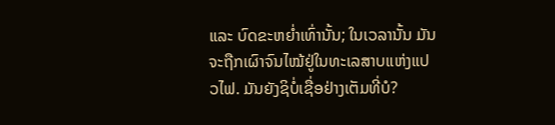ແລະ ບົດຂະຫຍ່ຳເທົ່ານັ້ນ; ໃນເວລານັ້ນ ມັນຈະຖືກເຜົາຈົນໄໝ້ຢູ່ໃນທະເລສາບແຫ່ງແປວໄຟ. ມັນຍັງຊິບໍ່ເຊື່ອຢ່າງເຕັມທີ່ບໍ?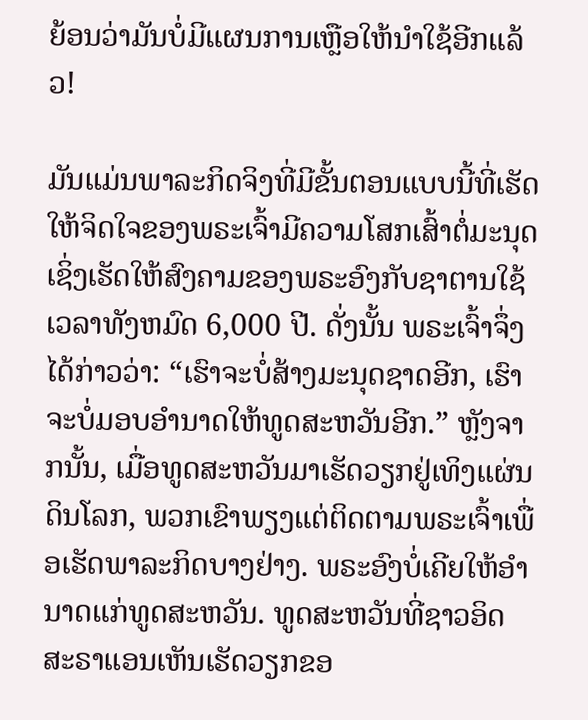ຍ້ອນວ່າມັນບໍ່ມີແຜນການເຫຼືອໃຫ້ນຳໃຊ້ອີກແລ້ວ!

ມັນແມ່ນພາລະກິດຈິງທີ່ມີຂັ້ນຕອນແບບນີ້ທີ່ເຮັດໃຫ້ຈິດໃຈຂອງພຣະເຈົ້າມີຄວາມໂສກເສົ້າຕໍ່ມະນຸດ ເຊິ່ງເຮັດໃຫ້ສົງຄາມຂອງພຣະອົງກັບຊາຕານໃຊ້ເວລາທັງຫມົດ 6,000 ປີ. ດັ່ງນັ້ນ ພຣະເຈົ້າຈຶ່ງໄດ້ກ່າວວ່າ: “ເຮົາຈະບໍ່ສ້າງມະນຸດຊາດອີກ, ເຮົາຈະບໍ່ມອບອໍານາດໃຫ້ທູດສະຫວັນອີກ.” ຫຼັງຈາກນັ້ນ, ເມື່ອທູດສະຫວັນມາເຮັດວຽກຢູ່ເທິງແຜ່ນດິນໂລກ, ພວກເຂົາພຽງແຕ່ຕິດຕາມພຣະເຈົ້າເພື່ອເຮັດພາລະກິດບາງຢ່າງ. ພຣະອົງບໍ່ເຄີຍໃຫ້ອໍານາດແກ່ທູດສະຫວັນ. ທູດສະຫວັນທີ່ຊາວອິດສະຣາແອນເຫັນເຮັດວຽກຂອ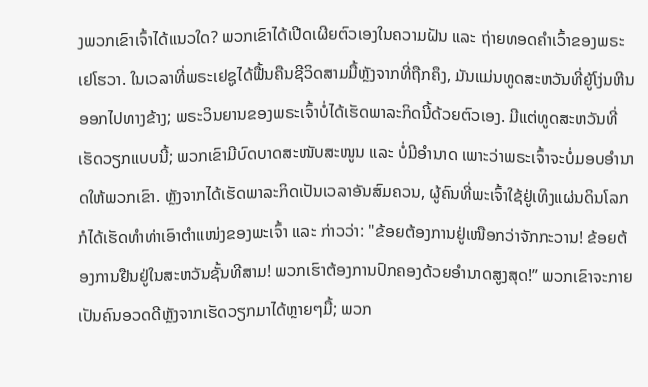ງພວກເຂົາເຈົ້າໄດ້ແນວໃດ? ພວກເຂົາໄດ້ເປີດເຜີຍຕົວເອງໃນຄວາມຝັນ ແລະ ຖ່າຍທອດຄໍາເວົ້າຂອງພຣະເຢໂຮວາ. ໃນເວລາທີ່ພຣະເຢຊູໄດ້ຟື້ນຄືນຊີວິດສາມມື້ຫຼັງຈາກທີ່ຖືກຄຶງ, ມັນແມ່ນທູດສະຫວັນທີ່ຍູ້ໂງ່ນຫີນອອກໄປທາງຂ້າງ; ພຣະວິນຍານຂອງພຣະເຈົ້າບໍ່ໄດ້ເຮັດພາລະກິດນີ້ດ້ວຍຕົວເອງ. ມີແຕ່ທູດສະຫວັນທີ່ເຮັດວຽກແບບນີ້; ພວກເຂົາມີບົດບາດສະໜັບສະໜູນ ແລະ ບໍ່ມີອໍານາດ ເພາະວ່າພຣະເຈົ້າຈະບໍ່ມອບອຳນາດໃຫ້ພວກເຂົາ. ຫຼັງຈາກໄດ້ເຮັດພາລະກິດເປັນເວລາອັນສົມຄວນ, ຜູ້ຄົນທີ່ພະເຈົ້າໃຊ້ຢູ່ເທິງແຜ່ນດິນໂລກກໍໄດ້ເຮັດທໍາທ່າເອົາຕຳແໜ່ງຂອງພະເຈົ້າ ແລະ ກ່າວວ່າ: "ຂ້ອຍຕ້ອງການຢູ່ເໜືອກວ່າຈັກກະວານ! ຂ້ອຍຕ້ອງການຢືນຢູ່ໃນສະຫວັນຊັ້ນທີສາມ! ພວກເຮົາຕ້ອງການປົກຄອງດ້ວຍອໍານາດສູງສຸດ!” ພວກເຂົາຈະກາຍເປັນຄົນອວດດີຫຼັງຈາກເຮັດວຽກມາໄດ້ຫຼາຍໆມື້; ພວກ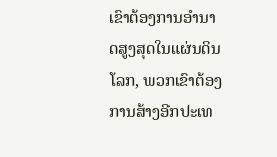ເຂົາຕ້ອງການອໍານາດສູງສຸດໃນແຜ່ນດິນໂລກ, ພວກເຂົາຕ້ອງການສ້າງອີກປະເທ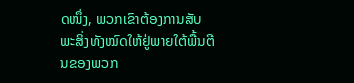ດໜຶ່ງ, ພວກເຂົາຕ້ອງການສັບພະສິ່ງທັງໝົດໃຫ້ຢູ່ພາຍໃຕ້ພື້ນຕີນຂອງພວກ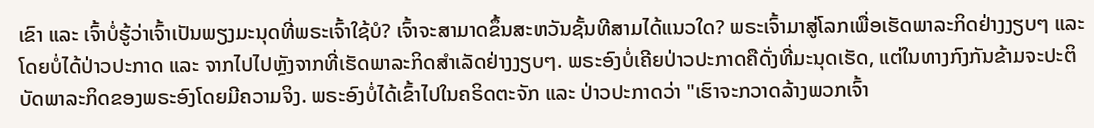ເຂົາ ແລະ ເຈົ້າບໍ່ຮູ້ວ່າເຈົ້າເປັນພຽງມະນຸດທີ່ພຣະເຈົ້າໃຊ້ບໍ? ເຈົ້າຈະສາມາດຂຶ້ນສະຫວັນຊັ້ນທີສາມໄດ້ແນວໃດ? ພຣະເຈົ້າມາສູ່ໂລກເພື່ອເຮັດພາລະກິດຢ່າງງຽບໆ ແລະ ໂດຍບໍ່ໄດ້ປ່າວປະກາດ ແລະ ຈາກໄປໄປຫຼັງຈາກທີ່ເຮັດພາລະກິດສຳເລັດຢ່າງງຽບໆ. ພຣະອົງບໍ່ເຄີຍປ່າວປະກາດຄືດັ່ງທີ່ມະນຸດເຮັດ, ແຕ່ໃນທາງກົງກັນຂ້າມຈະປະຕິບັດພາລະກິດຂອງພຣະອົງໂດຍມີຄວາມຈິງ. ພຣະອົງບໍ່ໄດ້ເຂົ້າໄປໃນຄຣິດຕະຈັກ ແລະ ປ່າວປະກາດວ່າ "ເຮົາຈະກວາດລ້າງພວກເຈົ້າ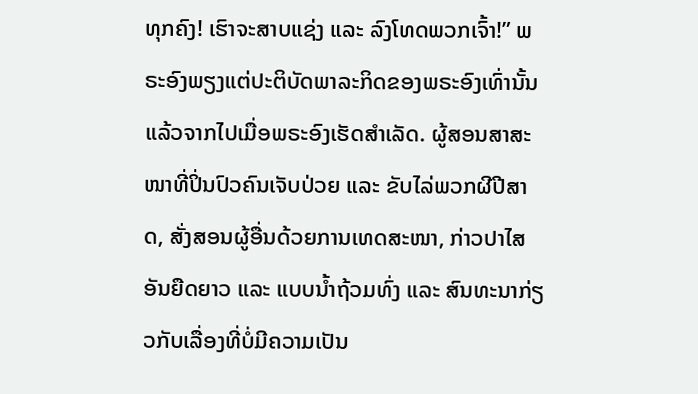ທຸກຄົງ! ເຮົາຈະສາບແຊ່ງ ແລະ ລົງໂທດພວກເຈົ້າ!” ພຣະອົງພຽງແຕ່ປະຕິບັດພາລະກິດຂອງພຣະອົງເທົ່ານັ້ນ ແລ້ວຈາກໄປເມື່ອພຣະອົງເຮັດສຳເລັດ. ຜູ້ສອນສາສະໜາທີ່ປິ່ນປົວຄົນເຈັບປ່ວຍ ແລະ ຂັບໄລ່ພວກຜີປີສາດ, ສັ່ງສອນຜູ້ອື່ນດ້ວຍການເທດສະໜາ, ກ່າວປາໄສອັນຍືດຍາວ ແລະ ແບບນ້ຳຖ້ວມທົ່ງ ແລະ ສົນທະນາກ່ຽວກັບເລື່ອງທີ່ບໍ່ມີຄວາມເປັນ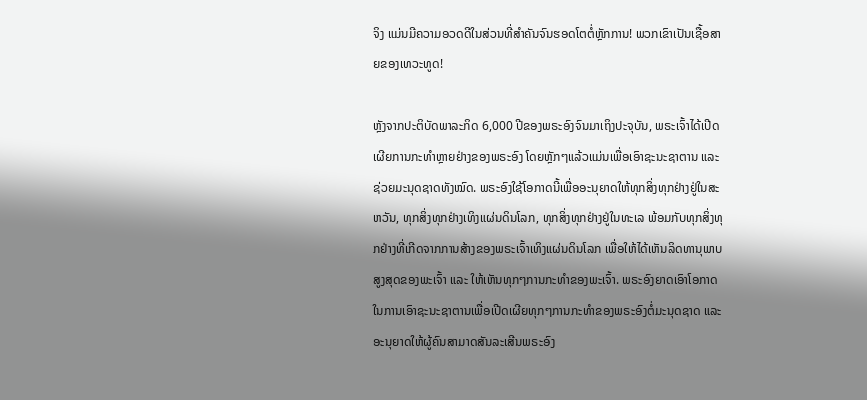ຈິງ ແມ່ນມີຄວາມອວດດີໃນສ່ວນທີ່ສໍາຄັນຈົນຮອດໂຕຕໍ່ຫຼັກການ! ພວກເຂົາເປັນເຊື້ອສາຍຂອງເທວະທູດ!

ຫຼັງຈາກປະຕິບັດພາລະກິດ 6,000 ປີຂອງພຣະອົງຈົນມາເຖິງປະຈຸບັນ, ພຣະເຈົ້າໄດ້ເປີດເຜີຍການກະທໍາຫຼາຍຢ່າງຂອງພຣະອົງ ໂດຍຫຼັກໆແລ້ວແມ່ນເພື່ອເອົາຊະນະຊາຕານ ແລະ ຊ່ວຍມະນຸດຊາດທັງໝົດ. ພຣະອົງໃຊ້ໂອກາດນີ້ເພື່ອອະນຸຍາດໃຫ້ທຸກສິ່ງທຸກຢ່າງຢູ່ໃນສະຫວັນ, ທຸກສິ່ງທຸກຢ່າງເທິງແຜ່ນດິນໂລກ, ທຸກສິ່ງທຸກຢ່າງຢູ່ໃນທະເລ ພ້ອມກັບທຸກສິ່ງທຸກຢ່າງທີ່ເກີດຈາກການສ້າງຂອງພຣະເຈົ້າເທິງແຜ່ນດິນໂລກ ເພື່ອໃຫ້ໄດ້ເຫັນລິດທານຸພາບສູງສຸດຂອງພະເຈົ້າ ແລະ ໃຫ້ເຫັນທຸກໆການກະທໍາຂອງພະເຈົ້າ. ພຣະອົງຍາດເອົາໂອກາດໃນການເອົາຊະນະຊາຕານເພື່ອເປີດເຜີຍທຸກໆການກະທຳຂອງພຣະອົງຕໍ່ມະນຸດຊາດ ແລະ ອະນຸຍາດໃຫ້ຜູ້ຄົນສາມາດສັນລະເສີນພຣະອົງ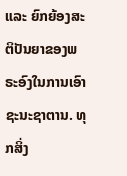ແລະ ຍົກຍ້ອງສະຕິປັນຍາຂອງພຣະອົງໃນການເອົາຊະນະຊາຕານ. ທຸກສິ່ງ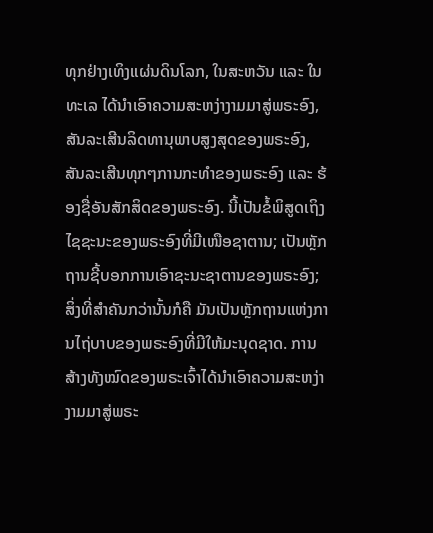ທຸກຢ່າງເທິງແຜ່ນດິນໂລກ, ໃນສະຫວັນ ແລະ ໃນທະເລ ໄດ້ນໍາເອົາຄວາມສະຫງ່າງາມມາສູ່ພຣະອົງ, ສັນລະເສີນລິດທານຸພາບສູງສຸດຂອງພຣະອົງ, ສັນລະເສີນທຸກໆການກະທໍາຂອງພຣະອົງ ແລະ ຮ້ອງຊື່ອັນສັກສິດຂອງພຣະອົງ. ນີ້ເປັນຂໍ້ພິສູດເຖິງໄຊຊະນະຂອງພຣະອົງທີ່ມີເໜືອຊາຕານ; ເປັນຫຼັກຖານຊີ້ບອກການເອົາຊະນະຊາຕານຂອງພຣະອົງ; ສິ່ງທີ່ສໍາຄັນກວ່ານັ້ນກໍຄື ມັນເປັນຫຼັກຖານແຫ່ງການໄຖ່ບາບຂອງພຣະອົງທີ່ມີໃຫ້ມະນຸດຊາດ. ການສ້າງທັງໝົດຂອງພຣະເຈົ້າໄດ້ນໍາເອົາຄວາມສະຫງ່າງາມມາສູ່ພຣະ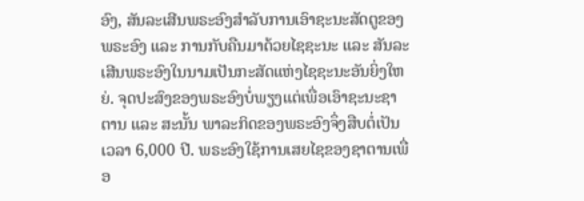ອົງ, ສັນລະເສີນພຣະອົງສໍາລັບການເອົາຊະນະສັດຕູຂອງພຣະອົງ ແລະ ການກັບຄືນມາດ້ວຍໄຊຊະນະ ແລະ ສັນລະເສີນພຣະອົງໃນນາມເປັນກະສັດແຫ່ງໄຊຊະນະອັນຍິ່ງໃຫຍ່. ຈຸດປະສົງຂອງພຣະອົງບໍ່ພຽງແຕ່ເພື່ອເອົາຊະນະຊາຕານ ແລະ ສະນັ້ນ ພາລະກິດຂອງພຣະອົງຈຶ່ງສືບຕໍ່ເປັນເວລາ 6,000 ປີ. ພຣະອົງໃຊ້ການເສຍໄຊຂອງຊາຕານເພື່ອ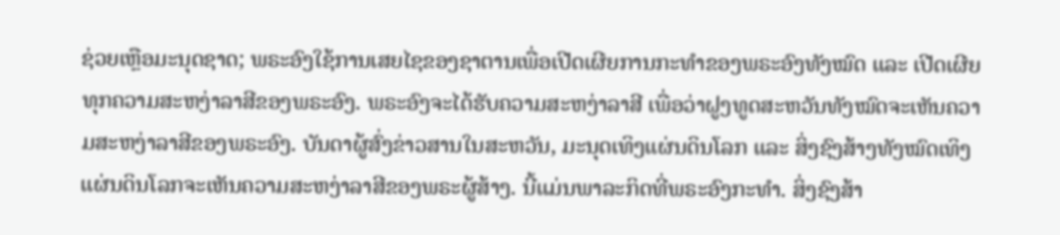ຊ່ວຍເຫຼືອມະນຸດຊາດ; ພຣະອົງໃຊ້ການເສຍໄຊຂອງຊາຕານເພື່ອເປີດເຜີຍການກະທໍາຂອງພຣະອົງທັງໝົດ ແລະ ເປີດເຜີຍທຸກຄວາມສະຫງ່າລາສີຂອງພຣະອົງ. ພຣະອົງຈະໄດ້ຮັບຄວາມສະຫງ່າລາສີ ເພື່ອວ່າຝູງທູດສະຫວັນທັງໝົດຈະເຫັນຄວາມສະຫງ່າລາສີຂອງພຣະອົງ. ບັນດາຜູ້ສົ່ງຂ່າວສານໃນສະຫວັນ, ມະນຸດເທິງແຜ່ນດິນໂລກ ແລະ ສິ່ງຊົງສ້າງທັງໝົດເທິງແຜ່ນດິນໂລກຈະເຫັນຄວາມສະຫງ່າລາສີຂອງພຣະຜູ້ສ້າງ. ນີ້ແມ່ນພາລະກິດທີ່ພຣະອົງກະທຳ. ສິ່ງຊົງສ້າ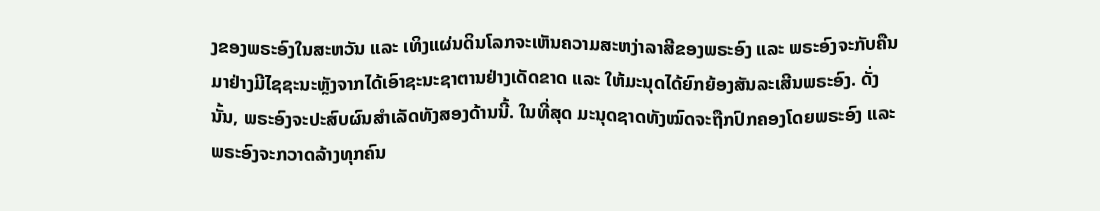ງຂອງພຣະອົງໃນສະຫວັນ ແລະ ເທິງແຜ່ນດິນໂລກຈະເຫັນຄວາມສະຫງ່າລາສີຂອງພຣະອົງ ແລະ ພຣະອົງຈະກັບຄືນມາຢ່າງມີໄຊຊະນະຫຼັງຈາກໄດ້ເອົາຊະນະຊາຕານຢ່າງເດັດຂາດ ແລະ ໃຫ້ມະນຸດໄດ້ຍົກຍ້ອງສັນລະເສີນພຣະອົງ. ດັ່ງນັ້ນ, ພຣະອົງຈະປະສົບຜົນສໍາເລັດທັງສອງດ້ານນີ້. ໃນທີ່ສຸດ ມະນຸດຊາດທັງໝົດຈະຖືກປົກຄອງໂດຍພຣະອົງ ແລະ ພຣະອົງຈະກວາດລ້າງທຸກຄົນ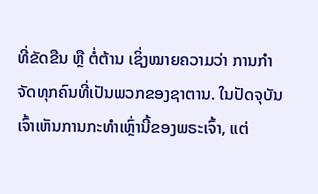ທີ່ຂັດຂືນ ຫຼື ຕໍ່ຕ້ານ ເຊິ່ງໝາຍຄວາມວ່າ ການກຳຈັດທຸກຄົນທີ່ເປັນພວກຂອງຊາຕານ. ໃນປັດຈຸບັນ ເຈົ້າເຫັນການກະທໍາເຫຼົ່ານີ້ຂອງພຣະເຈົ້າ, ແຕ່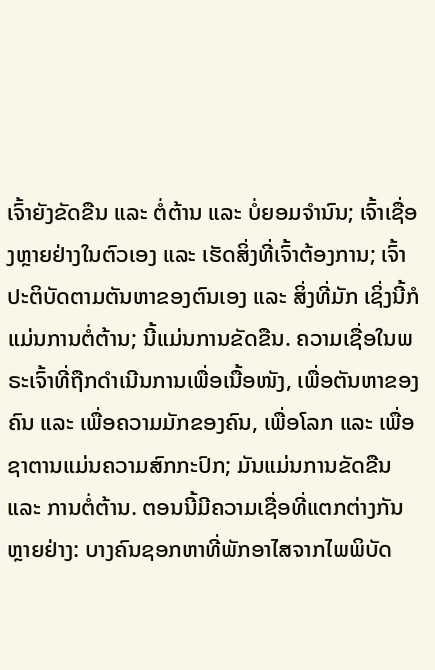ເຈົ້າຍັງຂັດຂືນ ແລະ ຕໍ່ຕ້ານ ແລະ ບໍ່ຍອມຈຳນົນ; ເຈົ້າເຊື່ອງຫຼາຍຢ່າງໃນຕົວເອງ ແລະ ເຮັດສິ່ງທີ່ເຈົ້າຕ້ອງການ; ເຈົ້າປະຕິບັດຕາມຕັນຫາຂອງຕົນເອງ ແລະ ສິ່ງທີ່ມັກ ເຊິ່ງນີ້ກໍແມ່ນການຕໍ່ຕ້ານ; ນີ້ແມ່ນການຂັດຂືນ. ຄວາມເຊື່ອໃນພຣະເຈົ້າທີ່ຖືກດໍາເນີນການເພື່ອເນື້ອໜັງ, ເພື່ອຕັນຫາຂອງຄົນ ແລະ ເພື່ອຄວາມມັກຂອງຄົນ, ເພື່ອໂລກ ແລະ ເພື່ອຊາຕານແມ່ນຄວາມສົກກະປົກ; ມັນແມ່ນການຂັດຂືນ ແລະ ການຕໍ່ຕ້ານ. ຕອນນີ້ມີຄວາມເຊື່ອທີ່ແຕກຕ່າງກັນຫຼາຍຢ່າງ: ບາງຄົນຊອກຫາທີ່ພັກອາໄສຈາກໄພພິບັດ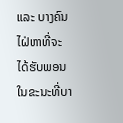ແລະ ບາງຄົນໄຝ່ຫາທີ່ຈະໄດ້ຮັບພອນ ໃນຂະນະທີ່ບາ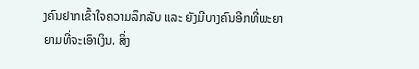ງຄົນຢາກເຂົ້າໃຈຄວາມລຶກລັບ ແລະ ຍັງມີບາງຄົນອີກທີ່ພະຍາຍາມທີ່ຈະເອົາເງິນ. ສິ່ງ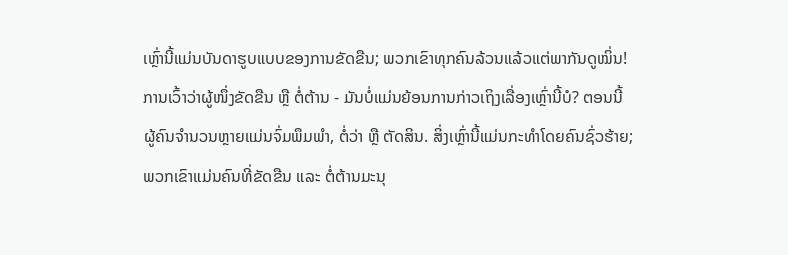ເຫຼົ່ານີ້ແມ່ນບັນດາຮູບແບບຂອງການຂັດຂືນ; ພວກເຂົາທຸກຄົນລ້ວນແລ້ວແຕ່ພາກັນດູໝິ່ນ! ການເວົ້າວ່າຜູ້ໜຶ່ງຂັດຂືນ ຫຼື ຕໍ່ຕ້ານ - ມັນບໍ່ແມ່ນຍ້ອນການກ່າວເຖິງເລື່ອງເຫຼົ່ານີ້ບໍ? ຕອນນີ້ຜູ້ຄົນຈໍານວນຫຼາຍແມ່ນຈົ່ມພຶມພໍາ, ຕໍ່ວ່າ ຫຼື ຕັດສິນ. ສິ່ງເຫຼົ່ານີ້ແມ່ນກະທຳໂດຍຄົນຊົ່ວຮ້າຍ; ພວກເຂົາແມ່ນຄົນທີ່ຂັດຂືນ ແລະ ຕໍ່ຕ້ານມະນຸ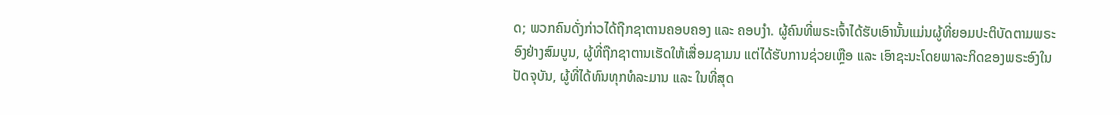ດ; ພວກຄົນດັ່ງກ່າວໄດ້ຖືກຊາຕານຄອບຄອງ ແລະ ຄອບງຳ. ຜູ້ຄົນທີ່ພຣະເຈົ້າໄດ້ຮັບເອົານັ້ນແມ່ນຜູ້ທີ່ຍອມປະຕິບັດຕາມພຣະອົງຢ່າງສົມບູນ, ຜູ້ທີ່ຖືກຊາຕານເຮັດໃຫ້ເສື່ອມຊາມນ ແຕ່ໄດ້ຮັບການຊ່ວຍເຫຼືອ ແລະ ເອົາຊະນະໂດຍພາລະກິດຂອງພຣະອົງໃນປັດຈຸບັນ, ຜູ້ທີ່ໄດ້ທົນທຸກທໍລະມານ ແລະ ໃນທີ່ສຸດ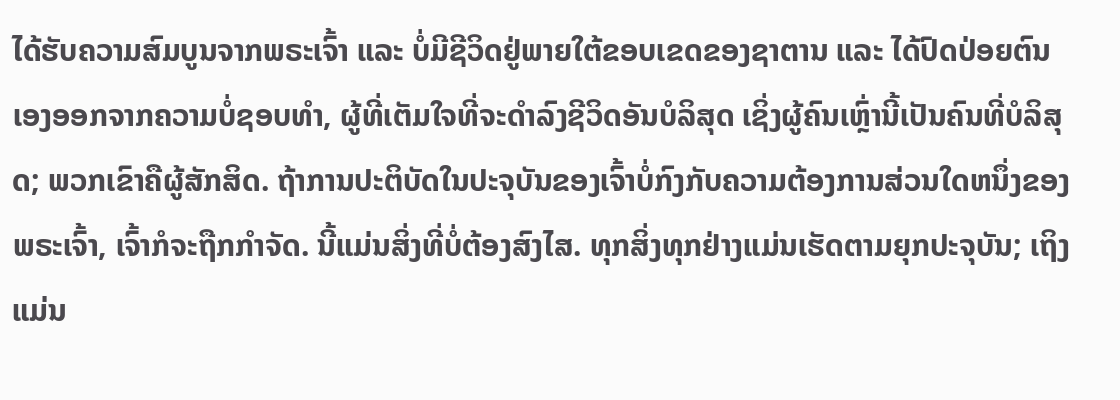ໄດ້ຮັບຄວາມສົມບູນຈາກພຣະເຈົ້າ ແລະ ບໍ່ມີຊີວິດຢູ່ພາຍໃຕ້ຂອບເຂດຂອງຊາຕານ ແລະ ໄດ້ປົດປ່ອຍຕົນເອງອອກຈາກຄວາມບໍ່ຊອບທໍາ, ຜູ້ທີ່ເຕັມໃຈທີ່ຈະດໍາລົງຊີວິດອັນບໍລິສຸດ ເຊິ່ງຜູ້ຄົນເຫຼົ່ານີ້ເປັນຄົນທີ່ບໍລິສຸດ; ພວກເຂົາຄືຜູ້ສັກສິດ. ຖ້າການປະຕິບັດໃນປະຈຸບັນຂອງເຈົ້າບໍ່ກົງກັບຄວາມຕ້ອງການສ່ວນໃດຫນຶ່ງຂອງພຣະເຈົ້າ, ເຈົ້າກໍຈະຖືກກໍາຈັດ. ນີ້ແມ່ນສິ່ງທີ່ບໍ່ຕ້ອງສົງໄສ. ທຸກສິ່ງທຸກຢ່າງແມ່ນເຮັດຕາມຍຸກປະຈຸບັນ; ເຖິງແມ່ນ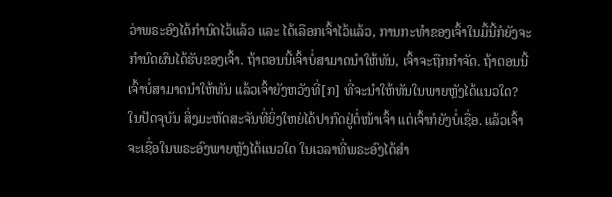ວ່າພຣະອົງໄດ້ກໍານົດໄວ້ແລ້ວ ແລະ ໄດ້ເລືອກເຈົ້າໄວ້ແລ້ວ, ການກະທຳຂອງເຈົ້າໃນມື້ນີ້ກໍຍັງຈະກໍານົດຜົນໄດ້ຮັບຂອງເຈົ້າ. ຖ້າຕອນນີ້ເຈົ້າບໍ່ສາມາດນໍາໃຫ້ທັນ, ເຈົ້າຈະຖືກກໍາຈັດ. ຖ້າຕອນນີ້ເຈົ້າບໍ່ສາມາດນໍາໃຫ້ທັນ ແລ້ວເຈົ້າຍັງຫວັງທີ່[ກ] ທີ່ຈະນໍາໃຫ້ທັນໃນພາຍຫຼັງໄດ້ແນວໃດ? ໃນປັດຈຸບັນ ສິ່ງມະຫັດສະຈັນທີ່ຍິ່ງໃຫຍ່ໄດ້ປາກົດຢູ່ຕໍ່ໜ້າເຈົ້າ ແຕ່ເຈົ້າກໍຍັງບໍ່ເຊື່ອ. ແລ້ວເຈົ້າຈະເຊື່ອໃນພຣະອົງພາຍຫຼັງໄດ້ແນວໃດ ໃນເວລາທີ່ພຣະອົງໄດ້ສໍາ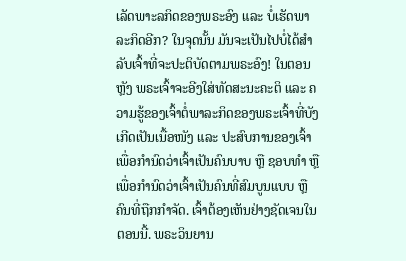ເລັດພາະລກິດຂອງພຣະອົງ ແລະ ບໍ່ເຮັດພາລະກິດອີກ? ໃນຈຸດນັ້ນ ມັນຈະເປັນໄປບໍ່ໄດ້ສໍາລັບເຈົ້າທີ່ຈະປະຕິບັດຕາມພຣະອົງ! ໃນຕອນຫຼັງ ພຣະເຈົ້າຈະອີງໃສ່ທັດສະນະຄະຕິ ແລະ ຄວາມຮູ້ຂອງເຈົ້າຕໍ່ພາລະກິດຂອງພຣະເຈົ້າທີ່ບັງເກີດເປັນເນື້ອໜັງ ແລະ ປະສົບການຂອງເຈົ້າ ເພື່ອກໍານົດວ່າເຈົ້າເປັນຄົນບາບ ຫຼື ຊອບທໍາ ຫຼື ເພື່ອກໍານົດວ່າເຈົ້າເປັນຄົນທີ່ສົມບູນແບບ ຫຼື ຄົນທີ່ຖືກກໍາຈັດ. ເຈົ້າຕ້ອງເຫັນຢ່າງຊັດເຈນໃນຕອນນີ້. ພຣະວິນຍານ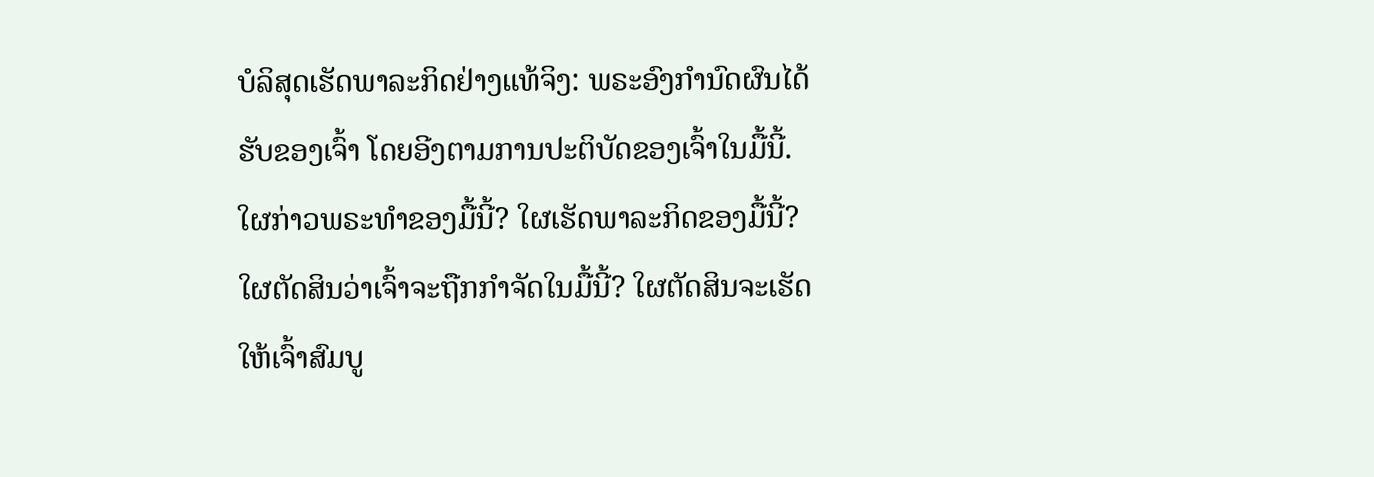ບໍລິສຸດເຮັດພາລະກິດຢ່າງແທ້ຈິງ: ພຣະອົງກໍານົດຜົນໄດ້ຮັບຂອງເຈົ້າ ໂດຍອີງຕາມການປະຕິບັດຂອງເຈົ້າໃນມື້ນີ້. ໃຜກ່າວພຣະທໍາຂອງມື້ນີ້? ໃຜເຮັດພາລະກິດຂອງມື້ນີ້? ໃຜຕັດສິນວ່າເຈົ້າຈະຖືກກໍາຈັດໃນມື້ນີ້? ໃຜຕັດສິນຈະເຮັດໃຫ້ເຈົ້າສົມບູ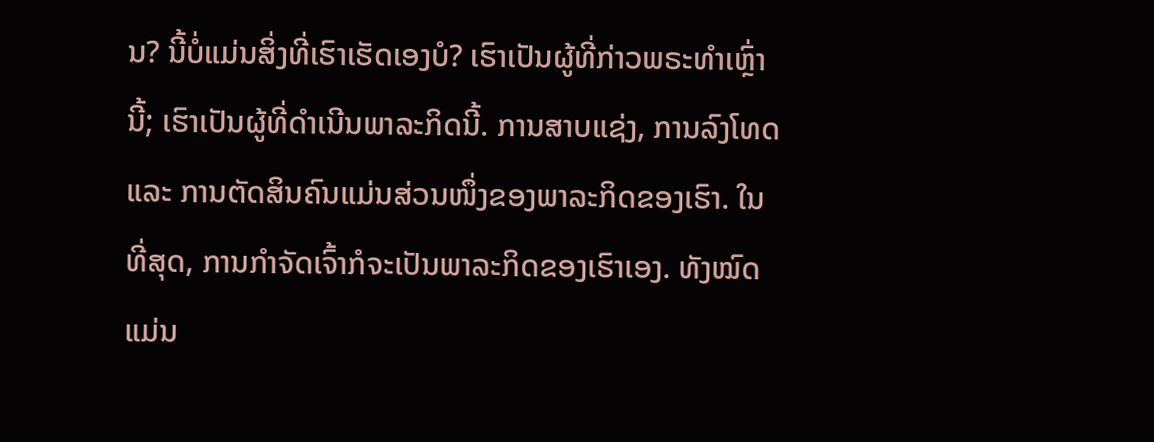ນ? ນີ້ບໍ່ແມ່ນສິ່ງທີ່ເຮົາເຮັດເອງບໍ? ເຮົາເປັນຜູ້ທີ່ກ່າວພຣະທໍາເຫຼົ່ານີ້; ເຮົາເປັນຜູ້ທີ່ດໍາເນີນພາລະກິດນີ້. ການສາບແຊ່ງ, ການລົງໂທດ ແລະ ການຕັດສິນຄົນແມ່ນສ່ວນໜຶ່ງຂອງພາລະກິດຂອງເຮົາ. ໃນທີ່ສຸດ, ການກໍາຈັດເຈົ້າກໍຈະເປັນພາລະກິດຂອງເຮົາເອງ. ທັງໝົດແມ່ນ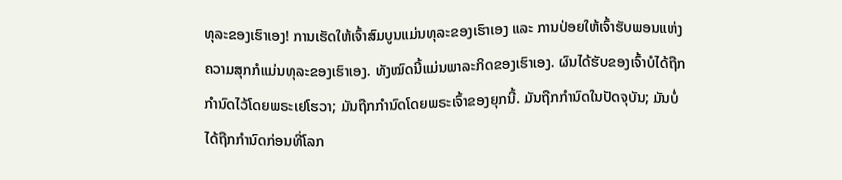ທຸລະຂອງເຮົາເອງ! ການເຮັດໃຫ້ເຈົ້າສົມບູນແມ່ນທຸລະຂອງເຮົາເອງ ແລະ ການປ່ອຍໃຫ້ເຈົ້າຮັບພອນແຫ່ງຄວາມສຸກກໍແມ່ນທຸລະຂອງເຮົາເອງ. ທັງໝົດນີ້ແມ່ນພາລະກິດຂອງເຮົາເອງ. ຜົນໄດ້ຮັບຂອງເຈົ້າບໍໄດ້ຖືກກຳນົດໄວ້ໂດຍພຣະເຢໂຮວາ; ມັນຖືກກໍານົດໂດຍພຣະເຈົ້າຂອງຍຸກນີ້. ມັນຖືກກໍານົດໃນປັດຈຸບັນ; ມັນບໍ່ໄດ້ຖືກກໍານົດກ່ອນທີ່ໂລກ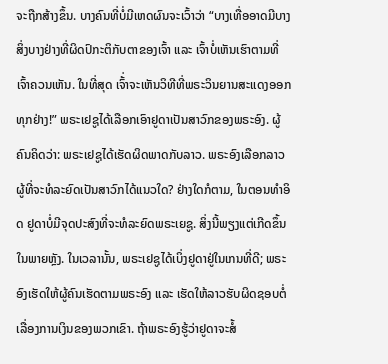ຈະຖືກສ້າງຂຶ້ນ. ບາງຄົນທີ່ບໍ່ມີເຫດຜົນຈະເວົ້າວ່າ “ບາງເທື່ອອາດມີບາງສິ່ງບາງຢ່າງທີ່ຜິດປົກະຕິກັບຕາຂອງເຈົ້າ ແລະ ເຈົ້າບໍ່ເຫັນເຮົາຕາມທີ່ເຈົ້າຄວນເຫັນ. ໃນທີ່ສຸດ ເຈົ້່າຈະເຫັນວິທີທີ່ພຣະວິນຍານສະແດງອອກທຸກຢ່າງ!” ພຣະເຢຊູໄດ້ເລືອກເອົາຢູດາເປັນສາວົກຂອງພຣະອົງ. ຜູ້ຄົນຄິດວ່າ: ພຣະເຢຊູໄດ້ເຮັດຜິດພາດກັບລາວ. ພຣະອົງເລືອກລາວຜູ້ທີ່ຈະທໍລະຍົດເປັນສາວົກໄດ້ແນວໃດ? ຢ່າງໃດກໍຕາມ, ໃນຕອນທໍາອິດ ຢູດາບໍ່ມີຈຸດປະສົງທີ່ຈະທໍລະຍົດພຣະເຍຊູ. ສິ່ງນີ້ພຽງແຕ່ເກີດຂຶ້ນໃນພາຍຫຼັງ. ໃນເວລານັ້ນ, ພຣະເຢຊູໄດ້ເບິ່ງຢູດາຢູ່ໃນເກນທີ່ດີ; ພຣະອົງເຮັດໃຫ້ຜູ້ຄົນເຮັດຕາມພຣະອົງ ແລະ ເຮັດໃຫ້ລາວຮັບຜິດຊອບຕໍ່ເລື່ອງການເງິນຂອງພວກເຂົາ. ຖ້າພຣະອົງຮູ້ວ່າຢູດາຈະສໍ້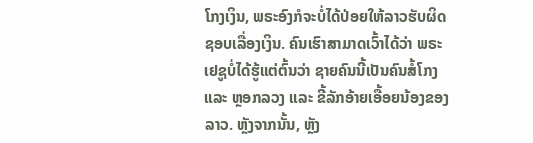ໂກງເງິນ, ພຣະອົງກໍຈະບໍ່ໄດ້ປ່ອຍໃຫ້ລາວຮັບຜິດຊອບເລື່ອງເງິນ. ຄົນເຮົາສາມາດເວົ້າໄດ້ວ່າ ພຣະເຢຊູບໍ່ໄດ້ຮູ້ແຕ່ຕົ້ນວ່າ ຊາຍຄົນນີ້ເປັນຄົນສໍ້ໂກງ ແລະ ຫຼອກລວງ ແລະ ຂີ້ລັກອ້າຍເອື້ອຍນ້ອງຂອງລາວ. ຫຼັງຈາກນັ້ນ, ຫຼັງ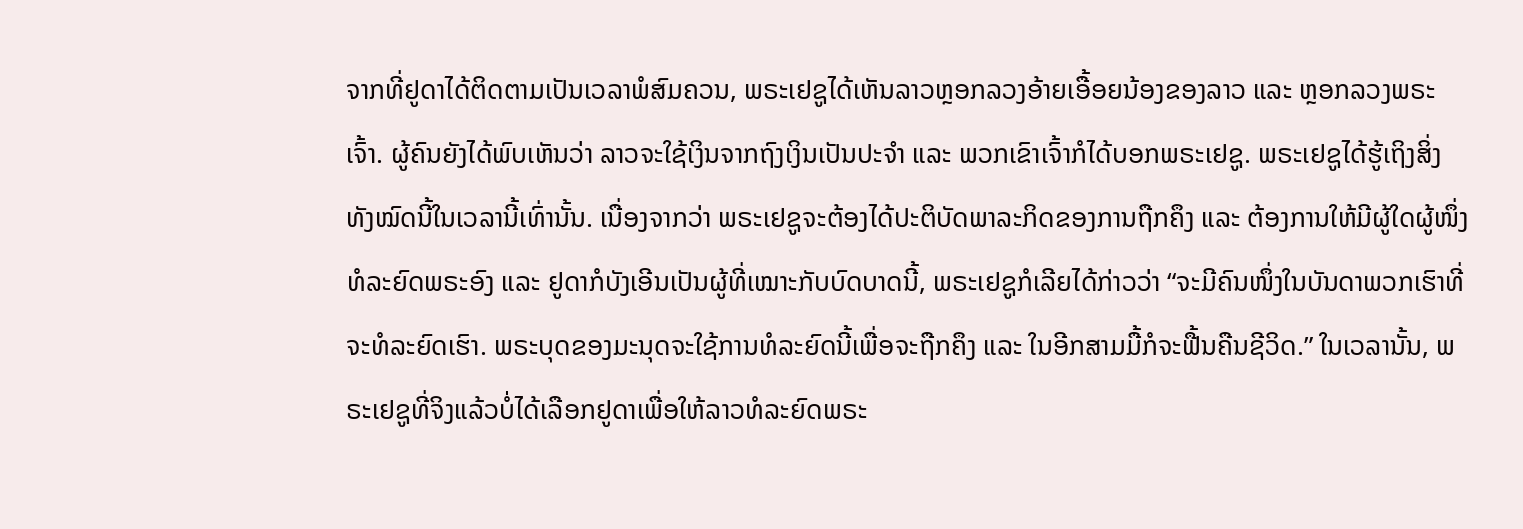ຈາກທີ່ຢູດາໄດ້ຕິດຕາມເປັນເວລາພໍສົມຄວນ, ພຣະເຢຊູໄດ້ເຫັນລາວຫຼອກລວງອ້າຍເອື້ອຍນ້ອງຂອງລາວ ແລະ ຫຼອກລວງພຣະເຈົ້າ. ຜູ້ຄົນຍັງໄດ້ພົບເຫັນວ່າ ລາວຈະໃຊ້ເງິນຈາກຖົງເງິນເປັນປະຈຳ ແລະ ພວກເຂົາເຈົ້າກໍໄດ້ບອກພຣະເຢຊູ. ພຣະເຢຊູໄດ້ຮູ້ເຖິງສິ່ງທັງໝົດນີ້ໃນເວລານີ້ເທົ່ານັ້ນ. ເນື່ອງຈາກວ່າ ພຣະເຢຊູຈະຕ້ອງໄດ້ປະຕິບັດພາລະກິດຂອງການຖືກຄຶງ ແລະ ຕ້ອງການໃຫ້ມີຜູ້ໃດຜູ້ໜຶ່ງທໍລະຍົດພຣະອົງ ແລະ ຢູດາກໍບັງເອີນເປັນຜູ້ທີ່ເໝາະກັບບົດບາດນີ້, ພຣະເຢຊູກໍເລີຍໄດ້ກ່າວວ່າ “ຈະມີຄົນໜຶ່ງໃນບັນດາພວກເຮົາທີ່ຈະທໍລະຍົດເຮົາ. ພຣະບຸດຂອງມະນຸດຈະໃຊ້ການທໍລະຍົດນີ້ເພື່ອຈະຖືກຄຶງ ແລະ ໃນອີກສາມມື້ກໍຈະຟື້ນຄືນຊີວິດ.” ໃນເວລານັ້ນ, ພຣະເຢຊູທີ່ຈິງແລ້ວບໍ່ໄດ້ເລືອກຢູດາເພື່ອໃຫ້ລາວທໍລະຍົດພຣະ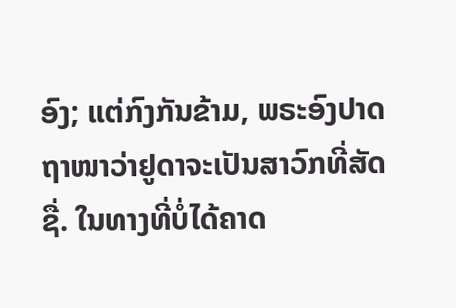ອົງ; ແຕ່ກົງກັນຂ້າມ, ພຣະອົງປາດຖາໜາວ່າຢູດາຈະເປັນສາວົກທີ່ສັດຊື່. ໃນທາງທີ່ບໍ່ໄດ້ຄາດ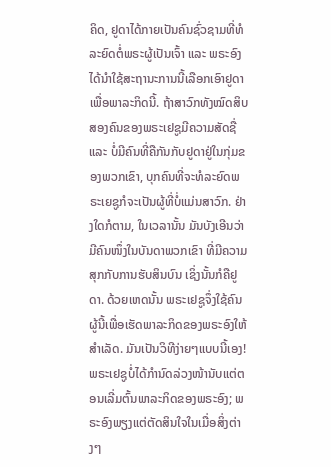ຄິດ, ຢູດາໄດ້ກາຍເປັນຄົນຊົ່ວຊາມທີ່ທໍລະຍົດຕໍ່ພຣະຜູ້ເປັນເຈົ້າ ແລະ ພຣະອົງໄດ້ນໍາໃຊ້ສະຖານະການນີ້ເລືອກເອົາຢູດາເພື່ອພາລະກິດນີ້. ຖ້າສາວົກທັງໝົດສິບສອງຄົນຂອງພຣະເຢຊູມີຄວາມສັດຊື່ ແລະ ບໍ່ມີຄົນທີ່ຄືກັນກັບຢູດາຢູ່ໃນກຸ່ມຂອງພວກເຂົາ, ບຸກຄົນທີ່ຈະທໍລະຍົດພຣະເຍຊູກໍຈະເປັນຜູ້ທີ່ບໍ່ແມ່ນສາວົກ. ຢ່າງໃດກໍຕາມ, ໃນເວລານັ້ນ ມັນບັງເອີນວ່າ ມີຄົນໜຶ່ງໃນບັນດາພວກເຂົາ ທີ່ມີຄວາມສຸກກັບການຮັບສິນບົນ ເຊິ່ງນັ້ນກໍຄືຢູດາ. ດ້ວຍເຫດນັ້ນ ພຣະເຢຊູຈຶ່ງໃຊ້ຄົນຜູ້ນີ້ເພື່ອເຮັດພາລະກິດຂອງພຣະອົງໃຫ້ສໍາເລັດ. ມັນເປັນວິທີງ່າຍໆແບບນີ້ເອງ! ພຣະເຢຊູບໍ່ໄດ້ກໍານົດລ່ວງໜ້ານັບແຕ່ຕອນເລີ່ມຕົ້ນພາລະກິດຂອງພຣະອົງ; ພຣະອົງພຽງແຕ່ຕັດສິນໃຈໃນເມື່ອສິ່ງຕ່າງໆ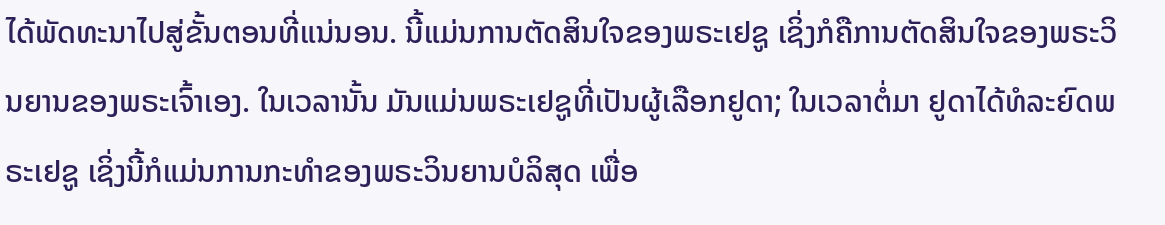ໄດ້ພັດທະນາໄປສູ່ຂັ້ນຕອນທີ່ແນ່ນອນ. ນີ້ແມ່ນການຕັດສິນໃຈຂອງພຣະເຢຊູ ເຊິ່ງກໍຄືການຕັດສິນໃຈຂອງພຣະວິນຍານຂອງພຣະເຈົ້າເອງ. ໃນເວລານັ້ນ ມັນແມ່ນພຣະເຢຊູທີ່ເປັນຜູ້ເລືອກຢູດາ; ໃນເວລາຕໍ່ມາ ຢູດາໄດ້ທໍລະຍົດພຣະເຢຊູ ເຊິ່ງນີ້ກໍແມ່ນການກະທໍາຂອງພຣະວິນຍານບໍລິສຸດ ເພື່ອ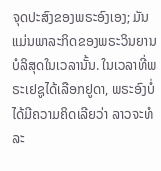ຈຸດປະສົງຂອງພຣະອົງເອງ; ມັນແມ່ນພາລະກິດຂອງພຣະວິນຍານບໍລິສຸດໃນເວລານັ້ນ. ໃນເວລາທີ່ພຣະເຢຊູໄດ້ເລືອກຢູດາ, ພຣະອົງບໍ່ໄດ້ມີຄວາມຄິດເລີຍວ່າ ລາວຈະທໍລະ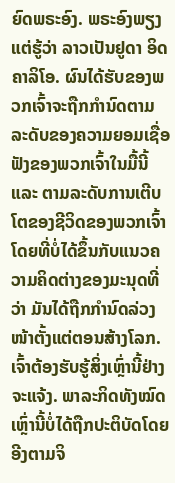ຍົດພຣະອົງ. ພຣະອົງພຽງແຕ່ຮູ້ວ່າ ລາວເປັນຢູດາ ອິດຄາລິໂອ. ຜົນໄດ້ຮັບຂອງພວກເຈົ້າຈະຖືກກໍານົດຕາມລະດັບຂອງຄວາມຍອມເຊື່ອຟັງຂອງພວກເຈົ້າໃນມື້ນີ້ ແລະ ຕາມລະດັບການເຕີບໂຕຂອງຊີວິດຂອງພວກເຈົ້າ ໂດຍທີ່ບໍ່ໄດ້ຂຶ້ນກັບແນວຄວາມຄິດຕ່າງຂອງມະນຸດທີ່ວ່າ ມັນໄດ້ຖືກກຳນົດລ່ວງໜ້າຕັ້ງແຕ່ຕອນສ້າງໂລກ. ເຈົ້າຕ້ອງຮັບຮູ້ສິ່ງເຫຼົ່ານີ້ຢ່າງຈະແຈ້ງ. ພາລະກິດທັງໝົດເຫຼົ່ານີ້ບໍ່ໄດ້ຖືກປະຕິບັດໂດຍອີງຕາມຈິ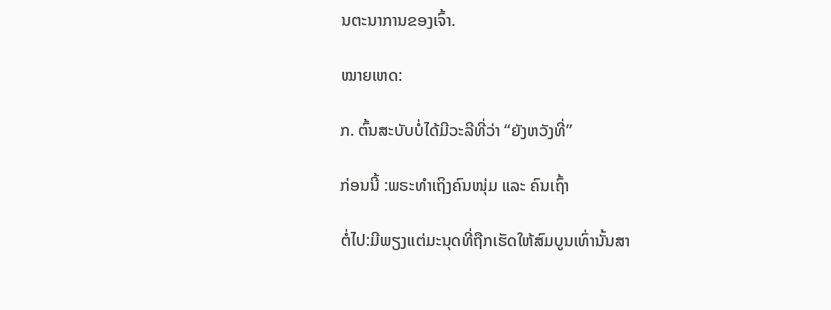ນຕະນາການຂອງເຈົ້າ.

ໝາຍເຫດ:

ກ. ຕົ້ນສະບັບບໍ່ໄດ້ມີວະລີທີ່ວ່າ “ຍັງຫວັງທີ່”

ກ່ອນນີ້ :ພຣະທຳເຖິງຄົນໜຸ່ມ ແລະ ຄົນເຖົ້າ

ຕໍ່ໄປ:ມີພຽງແຕ່ມະນຸດທີ່ຖືກເຮັດໃຫ້ສົມບູນເທົ່ານັ້ນສາ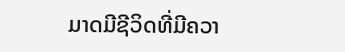ມາດມີຊີວິດທີ່ມີຄວາ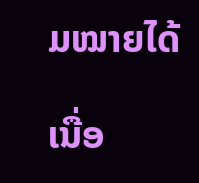ມໝາຍໄດ້

ເນື່ອ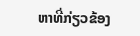ຫາທີ່ກ່ຽວຂ້ອງ